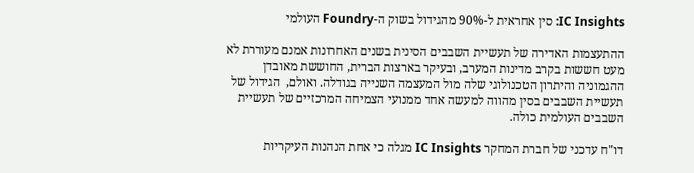IC Insights: סין אחראית ל-90% מהגידול בשוק ה-Foundry העולמי

ההתעצמות האדירה של תעשיית השבבים הסינית בשנים האחרונות אמנם מעוררת לא מעט חששות בקרב מדינות המערב, ובעיקר בארצות הברית, החוששת מאובדן ההגמוניה והיתרון הטכנולוגי שלה מול המעצמה השנייה בגודלה. ואולם,  הגידול של תעשיית השבבים בסין מהווה למעשה אחד ממנועי הצמיחה המרכזיים של תעשיית השבבים העולמית כולה.

דו"ח עדכני של חברת המחקר IC Insights מגלה כי אחת הנהנות העיקריות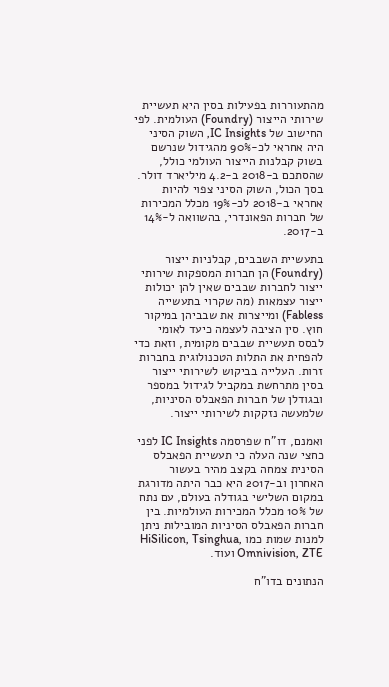מהתעוררות בפעילות בסין היא תעשיית שירותי הייצור (Foundry) העולמית. לפי החישוב של IC Insights, השוק הסיני היה אחראי לכ-90% מהגידול שנרשם בשוק קבלנות הייצור העולמי כולל, שהסתכם ב-2018 ב-4.2 מיליארד דולר. בסך הכול, השוק הסיני צפוי להיות אחראי ב-2018 לכ-19% מכלל המכירות של חברות הפאונדרי, בהשוואה ל-14% ב-2017.

בתעשיית השבבים, קבלניות ייצור (Foundry) הן חברות המספקות שירותי ייצור לחברות שבבים שאין להן יכולות ייצור עצמאות (מה שקרוי בתעשייה Fabless) ומייצרות את שבביהן במיקור חוץ. סין הציבה לעצמה כיעד לאומי לבסס תעשיית שבבים מקומית, וזאת כדי להפחית את התלות הטכנולוגית בחברות זרות. העלייה בביקוש לשירותי ייצור בסין מתרחשת במקביל לגידול במספר ובגודלן של חברות הפאבלס הסיניות, שלמעשה נזקקות לשירותי ייצור.

ואמנם, דו"ח שפרסמה IC Insights לפני כחצי שנה העלה כי תעשיית הפאבלס הסינית צמחה בקצב מהיר בעשור האחרון וב-2017 היא כבר היתה מדורגת במקום השלישי בגודלה בעולם, עם נתח של 10% מכלל המכירות העולמיות. בין חברות הפאבלס הסיניות המובילות ניתן למנות שמות כמו HiSilicon, Tsinghua, Omnivision, ZTE ועוד.

הנתונים בדו"ח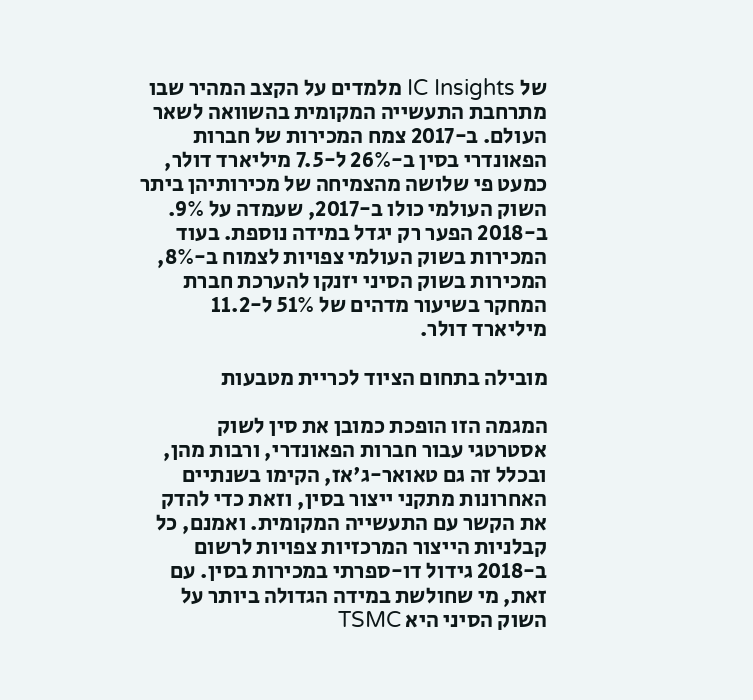של IC Insights מלמדים על הקצב המהיר שבו מתרחבת התעשייה המקומית בהשוואה לשאר העולם. ב-2017 צמח המכירות של חברות הפאונדרי בסין ב-26% ל-7.5 מיליארד דולר, כמעט פי שלושה מהצמיחה של מכירותיהן ביתר השוק העולמי כולו ב-2017, שעמדה על 9%. ב-2018 הפער רק יגדל במידה נוספת. בעוד המכירות בשוק העולמי צפויות לצמוח ב-8%, המכירות בשוק הסיני יזנקו להערכת חברת המחקר בשיעור מדהים של 51% ל-11.2 מיליארד דולר.

מובילה בתחום הציוד לכריית מטבעות

המגמה הזו הופכת כמובן את סין לשוק אסטרטגי עבור חברות הפאונדרי, ורבות מהן, ובכלל זה גם טאואר-ג'אז, הקימו בשנתיים האחרונות מתקני ייצור בסין, וזאת כדי להדק את הקשר עם התעשייה המקומית. ואמנם, כל קבלניות הייצור המרכזיות צפויות לרשום ב-2018 גידול דו-ספרתי במכירות בסין. עם זאת, מי שחולשת במידה הגדולה ביותר על השוק הסיני היא TSMC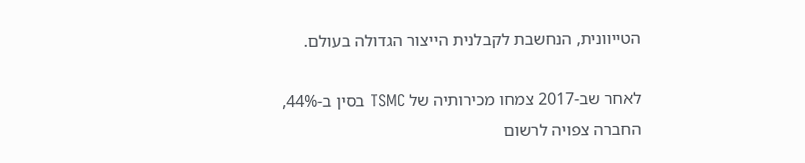הטייוונית, הנחשבת לקבלנית הייצור הגדולה בעולם.

לאחר שב-2017 צמחו מכירותיה של TSMC בסין ב-44%, החברה צפויה לרשום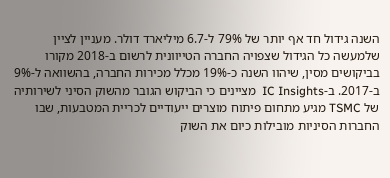השנה גידול חד אף יותר של 79% ל-6.7 מיליארד דולר. מעניין לציין שלמעשה כל הגידול שצפויה החברה הטייוונית לרשום ב-2018 מקורו בביקושים מסין, שיהוו השנה כ-19% מכלל מכירות החברה, בהשוואה ל-9% ב-2017. ב-IC Insights  מציינים כי הביקוש הגובר מהשוק הסיני לשירותיה של TSMC מגיע מתחום פיתוח מוצרים ייעודיים לכריית המטבעות, שבו החברות הסיניות מובילות כיום את השוק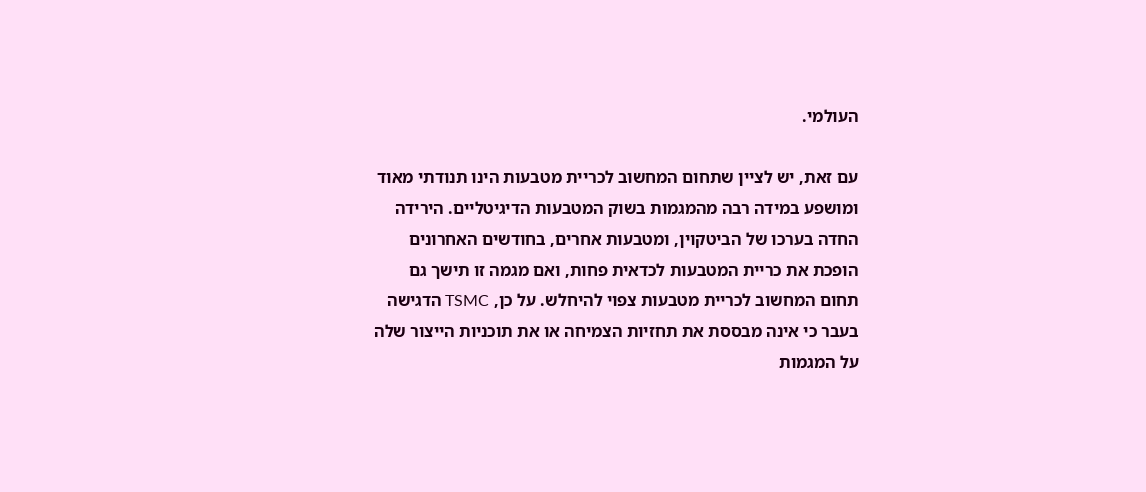העולמי.

עם זאת, יש לציין שתחום המחשוב לכריית מטבעות הינו תנודתי מאוד ומושפע במידה רבה מהמגמות בשוק המטבעות הדיגיטליים. הירידה החדה בערכו של הביטקוין, ומטבעות אחרים, בחודשים האחרונים הופכת את כריית המטבעות לכדאית פחות, ואם מגמה זו תישך גם תחום המחשוב לכריית מטבעות צפוי להיחלש. על כן, TSMC הדגישה בעבר כי אינה מבססת את תחזיות הצמיחה או את תוכניות הייצור שלה על המגמות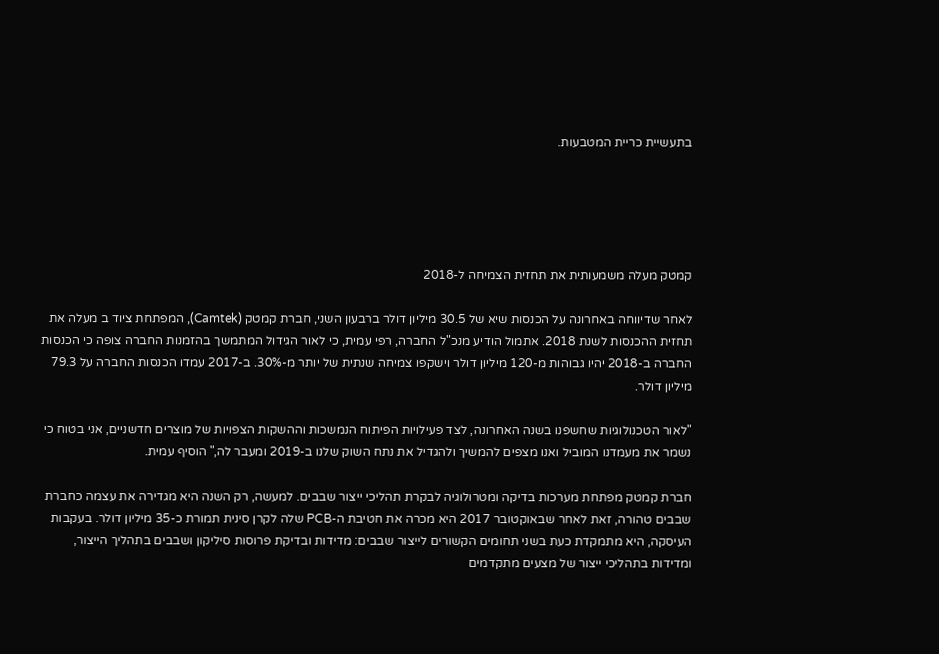בתעשיית כריית המטבעות.





קמטק מעלה משמעותית את תחזית הצמיחה ל-2018

לאחר שדיווחה באחרונה על הכנסות שיא של 30.5 מיליון דולר ברבעון השני, חברת קמטק (Camtek), המפתחת ציוד ב מעלה את תחזית ההכנסות לשנת 2018. אתמול הודיע מנכ"ל החברה, רפי עמית, כי לאור הגידול המתמשך בהזמנות החברה צופה כי הכנסות החברה ב-2018 יהיו גבוהות מ-120 מיליון דולר וישקפו צמיחה שנתית של יותר מ-30%. ב-2017 עמדו הכנסות החברה על 79.3 מיליון דולר.

"לאור הטכנולוגיות שחשפנו בשנה האחרונה, לצד פעילויות הפיתוח הנמשכות וההשקות הצפויות של מוצרים חדשניים, אני בטוח כי נשמר את מעמדנו המוביל ואנו מצפים להמשיך ולהגדיל את נתח השוק שלנו ב-2019 ומעבר לה," הוסיף עמית.

חברת קמטק מפתחת מערכות בדיקה ומטרולוגיה לבקרת תהליכי ייצור שבבים. למעשה, רק השנה היא מגדירה את עצמה כחברת שבבים טהורה, זאת לאחר שבאוקטובר 2017 היא מכרה את חטיבת ה-PCB שלה לקרן סינית תמורת כ-35 מיליון דולר. בעקבות העיסקה, היא מתמקדת כעת בשני תחומים הקשורים לייצור שבבים: מדידות ובדיקת פרוסות סיליקון ושבבים בתהליך הייצור, ומדידות בתהליכי ייצור של מצעים מתקדמים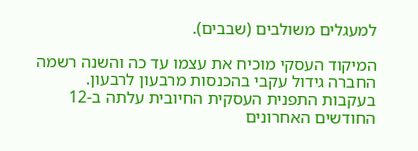למעגלים משולבים (שבבים).

המיקוד העסקי מוכיח את עצמו עד כה והשנה רשמה החברה גידול עקבי בהכנסות מרבעון לרבעון. בעקבות התפנית העסקית החיובית עלתה ב-12 החודשים האחרונים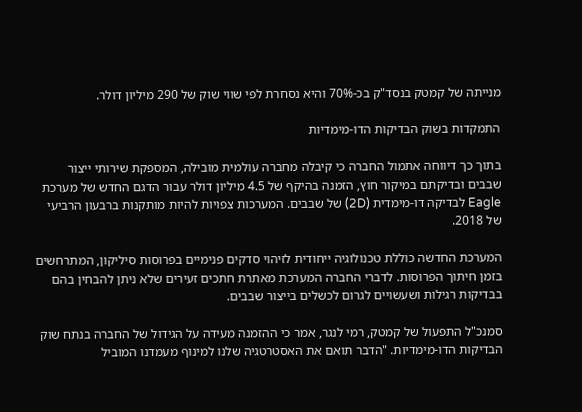מנייתה של קמטק בנסד"ק בכ-70% והיא נסחרת לפי שווי שוק של 290 מיליון דולר.

התמקדות בשוק הבדיקות הדו-מימדיות

בתוך כך דיווחה אתמול החברה כי קיבלה מחברה עולמית מובילה, המספקת שירותי ייצור שבבים ובדיקתם במיקור חוץ, הזמנה בהיקף של 4.5 מיליון דולר עבור הדגם החדש של מערכת Eagle לבדיקה דו-מימדית (2D) של שבבים. המערכות צפויות להיות מותקנות ברבעון הרביעי של 2018.

המערכת החדשה כוללת טכנולוגיה ייחודית לזיהוי סדקים פנימיים בפרוסות סיליקון, המתרחשים בזמן חיתוך הפרוסות. לדברי החברה המערכת מאתרת חתכים זעירים שלא ניתן להבחין בהם בבדיקות רגילות ושעשויים לגרום לכשלים בייצור שבבים.

סמנכ"ל התפעול של קמטק, רמי לנגר, אמר כי ההזמנה מעידה על הגידול של החברה בנתח שוק הבדיקות הדו-מימדיות. "הדבר תואם את האסטרטגיה שלנו למינוף מעמדנו המוביל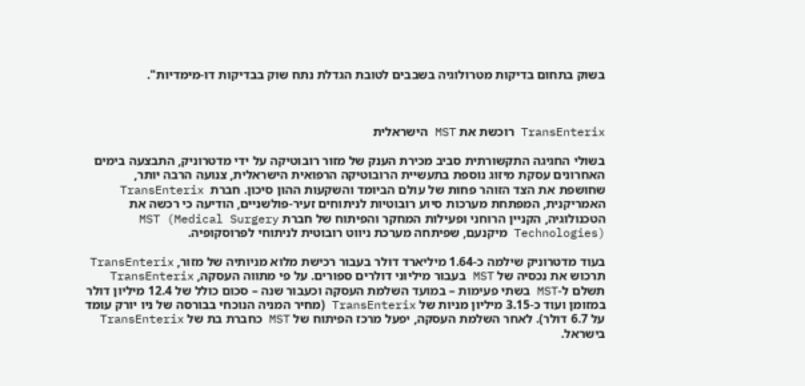בשוק בתחום בדיקות מטרולוגיה בשבבים לטובת הגדלת נתח שוק בבדיקות דו-מימדיות".



TransEnterix רוכשת את MST הישראלית

בשולי החגיגה התקשורתית סביב מכירת הענק של מזור רובוטיקה על ידי מדטרוניק, התבצעה בימים האחרונים עסקת מיזוג נוספת בתעשיית הרובוטיקה הרפואית הישראלית, צנועה הרבה יותר, שחושפת את הצד הזוהר פחות של עולם הביומד והשקעות ההון סיכון. חברת  TransEnterix האמריקנית, המפתחת מערכות סיוע רובוטיות לניתוחים זעיר-פולשניים, הודיעה כי רכשה את הטכנולוגיה, הקניין הרוחני ופעילות המחקר והפיתוח של חברת MST (Medical Surgery Technologies) מיקנעם, שפיתחה מערכת ניווט רובוטית לניתוחי לפרוסקופיה.

בעוד מדטרוניק שילמה כ-1.64 מיליארד דולר בעבור רכישת מלוא מניותיה של מזור, TransEnterix תרכוש את נכסיה של MST בעבור מיליוני דולרים ספורים. על פי מתווה העסקה, TransEnterix תשלם ל-MST בשתי פעימות – במועד השלמת העסקה וכעבור שנה – סכום כולל של 12.4 מיליון דולר במזומן ועוד כ-3.15 מיליון מניות של TransEnterix (מחיר המניה הנוכחי בבורסה של ניו יורק עומד על 6.7 דולר). לאחר השלמת העסקה, יפעל מרכז הפיתוח של MST כחברת בת של TransEnterix בישראל.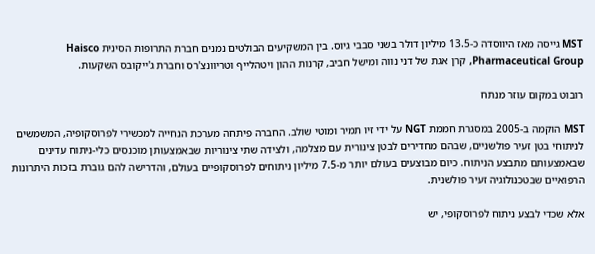MST גייסה מאז היווסדה כ-13.5 מיליון דולר בשני סבבי גיוס. בין המשקיעים הבולטים נמנים חברת התרופות הסינית Haisco Pharmaceutical Group, קרן אגת של דני נווה ומישל חביב, קרנות ההון ויטהלייף וטריוונצ'רס וחברת ג'ייקובס השקעות.

רובוט במקום עוזר מנתח

MST הוקמה ב-2005 במסגרת חממת NGT על ידי זיו תמיר ומוטי שולב. החברה פיתחה מערכת הנחייה למכשירי לפרוסקופיה, המשמשים לניתוחי בטן זעיר פולשניים, שבהם מחדירים לבטן צינורית עם מצלמה, ולצידה שתי צינוריות שבאמצעותן מוכנסים כלי-ניתוח עדינים שבאמצעותם מתבצע הניתוח. כיום מבוצעים בעולם יותר מ-7.5 מיליון ניתוחים לפרוסקופיים בעולם, והדרישה להם גוברת בזכות היתרונות הרפואיים שבטכנולוגיה זעיר פולשנית.

אלא שכדי לבצע ניתוח לפרוסקופי, יש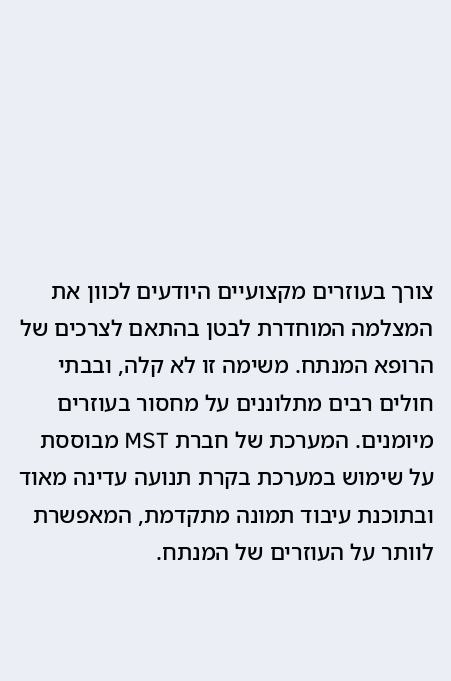צורך בעוזרים מקצועיים היודעים לכוון את המצלמה המוחדרת לבטן בהתאם לצרכים של הרופא המנתח. משימה זו לא קלה, ובבתי חולים רבים מתלוננים על מחסור בעוזרים מיומנים. המערכת של חברת MST מבוססת על שימוש במערכת בקרת תנועה עדינה מאוד ובתוכנת עיבוד תמונה מתקדמת, המאפשרת לוותר על העוזרים של המנתח.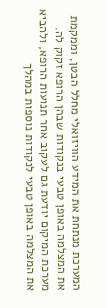המערכת מנתחת את המידע הוויזואלי מחלל הבטן, וממקמת את המצלמה באופן טבעי בנקודות שבהן הרופא זקוק לה. מערכת המיקום יודעת גם לעקוב אחר תנועות הרופא, ולהביא את המצלמה באופן טבעי לנקודות נוספות במהלך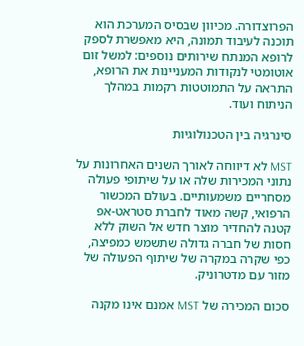הפרוצדורה. מכיוון שבסיס המערכת הוא תוכנה לעיבוד תמונה, היא מאפשרת לספק לרופא המנתח שירותים נוספים: למשל זום אוטומטי לנקודות המעניינות את הרופא, התראה על התמוטטות רקמות במהלך הניתוח ועוד.

סינרגיה בין הטכנולוגיות

MST לא דיווחה לאורך השנים האחרונות על נתוני המכירות שלה או על שיתופי פעולה מסחריים משמעותיים. בעולם המכשור הרפואי, קשה מאוד לחברת סטראט-אפ קטנה להחדיר מוצר חדש אל השוק ללא חסות של חברה גדולה שתשמש כמפיצה, כפי שקרה במקרה של שיתוף הפעולה של מזור עם מדטרוניק.

סכום המכירה של MST אמנם אינו מקנה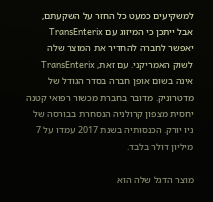למשקיעים כמעט כל החזר על השקעתם, אבל ייתכן כי המיזוג עם TransEnterix יאפשר לחברה להחדיר את המוצר שלה לשוק האמריקני. עם זאת, TransEnterix אינה בשום אופן חברה בסדר הגודל של מדטרוניק. מדובר בחברת מכשור רפואי קטנה יחסית מצפון קרולניה הנסחרת בבורסה של ניו יורק. הכנסותיה בשנת 2017 עמדו על 7 מיליון דולר בלבד.

מוצר הדגל שלה הוא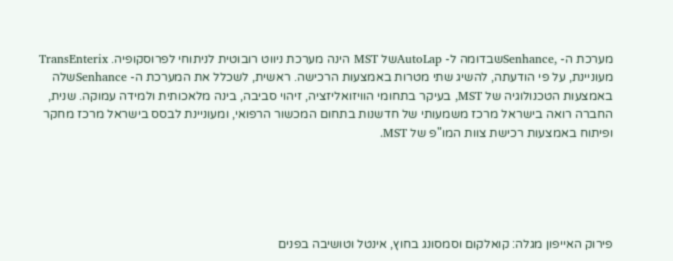מערכת ה- ,Senhanceשבדומה ל- AutoLapשל MST הינה מערכת ניווט רובוטית לניתוחי לפרוסקופיה. TransEnterix מעוניינת, על פי הודעתה, להשיג שתי מטרות באמצעות הרכישה. ראשית, לשכלל את המערכת ה- Senhanceשלה באמצעות הטכנולוגיה של MST, בעיקר בתחומי הוויזואליזציה, זיהוי סביבה, בינה מלאכותית ולמידה עמוקה. שנית, החברה רואה בישראל מרכז משמעותי של חדשנות בתחום המכשור הרפואי, ומעוניינת לבסס בישראל מרכז מחקר ופיתוח באמצעות רכישת צוות המו"פ של MST.





פירוק האייפון מגלה: קואלקום וסמסונג בחוץ, אינטל וטושיבה בפנים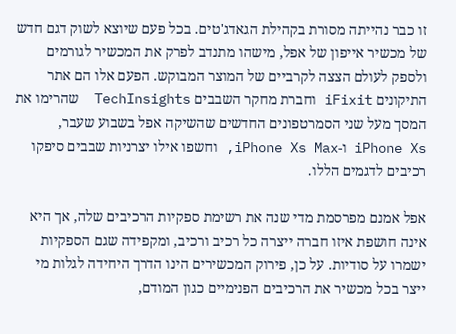זו כבר נהייתה מסורת בקהילת הגאדג'טים. בכל פעם שיוצא לשוק דגם חדש של מכשיר אייפון של אפל, מישהו מתנדב לפרק את המכשיר לגורמים ולספק לעולם הצצה לקרביים של המוצר המבוקש. הפעם אלו הם אתר התיקונים iFixit וחברת מחקר השבבים TechInsights  שהרימו את המסך מעל שני הסמרטפונים החדשים שהשיקה אפל בשבוע שעבר, iPhone Xs ו-iPhone Xs Max, וחשפו אילו יצרניות שבבים סיפקו רכיבים לדגמים הללו.

אפל אמנם מפרסמת מדי שנה את רשימת ספקיות הרכיבים שלה, אך היא אינה חושפת איזו חברה ייצרה כל רכיב ורכיב, ומקפידה שגם הספקיות ישמרו על סודיות. על כן, פירוק המכשירים הינו הדרך היחידה לגלות מי ייצר בכל מכשיר את הרכיבים הפנימיים כגון המודם,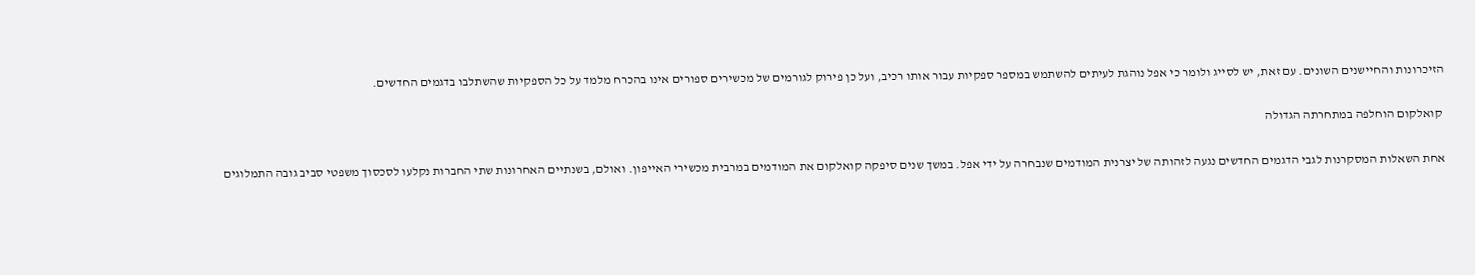הזיכרונות והחיישנים השונים. עם זאת, יש לסייג ולומר כי אפל נוהגת לעיתים להשתמש במספר ספקיות עבור אותו רכיב, ועל כן פירוק לגורמים של מכשירים ספורים אינו בהכרח מלמד על כל הספקיות שהשתלבו בדגמים החדשים.

 קואלקום הוחלפה במתחרתה הגדולה

אחת השאלות המסקרנות לגבי הדגמים החדשים נגעה לזהותה של יצרנית המודמים שנבחרה על ידי אפל. במשך שנים סיפקה קואלקום את המודמים במרבית מכשירי האייפון. ואולם, בשנתיים האחרונות שתי החברות נקלעו לסכסוך משפטי סביב גובה התמלוגים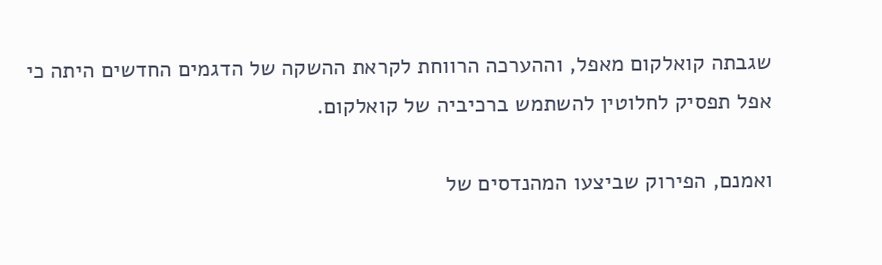שגבתה קואלקום מאפל, וההערכה הרווחת לקראת ההשקה של הדגמים החדשים היתה כי אפל תפסיק לחלוטין להשתמש ברכיביה של קואלקום.

ואמנם, הפירוק שביצעו המהנדסים של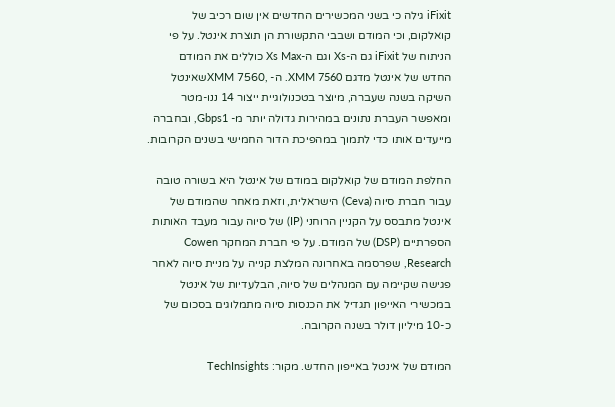iFixit גילה כי בשני המכשירים החדשים אין שום רכיב של קואלקום, וכי המודם ושבבי התקשורת הן תוצרת אינטל. על פי הניתוח של iFixit גם ה-Xs וגם ה-Xs Max כוללים את המודם החדש של אינטל מדגם XMM 7560. ה- ,XMM 7560שאינטל השיקה בשנה שעברה, מיוצר בטכנולוגיית ייצור 14 ננו-מטר ומאפשר העברת נתונים במהירות גדולה יותר מ- Gbps1, ובחברה מייעדים אותו כדי לתמוך במהפיכת הדור החמישי בשנים הקרובות.

החלפת המודם של קואלקום במודם של אינטל היא בשורה טובה עבור חברת סיוה (Ceva) הישראלית, וזאת מאחר שהמודם של אינטל מתבסס על הקניין הרוחני (IP) של סיוה עבור מעבד האותות הספרתיים (DSP) של המודם. על פי חברת המחקר Cowen Research, שפרסמה באחרונה המלצת קנייה על מניית סיוה לאחר פגישה שקיימה עם המנהלים של סיוה, הבלעדיות של אינטל במכשירי האייפון תגדיל את הכנסות סיוה מתמלוגים בסכום של כ-10 מיליון דולר בשנה הקרובה.

המודם של אינטל באייפון החדש. מקור: TechInsights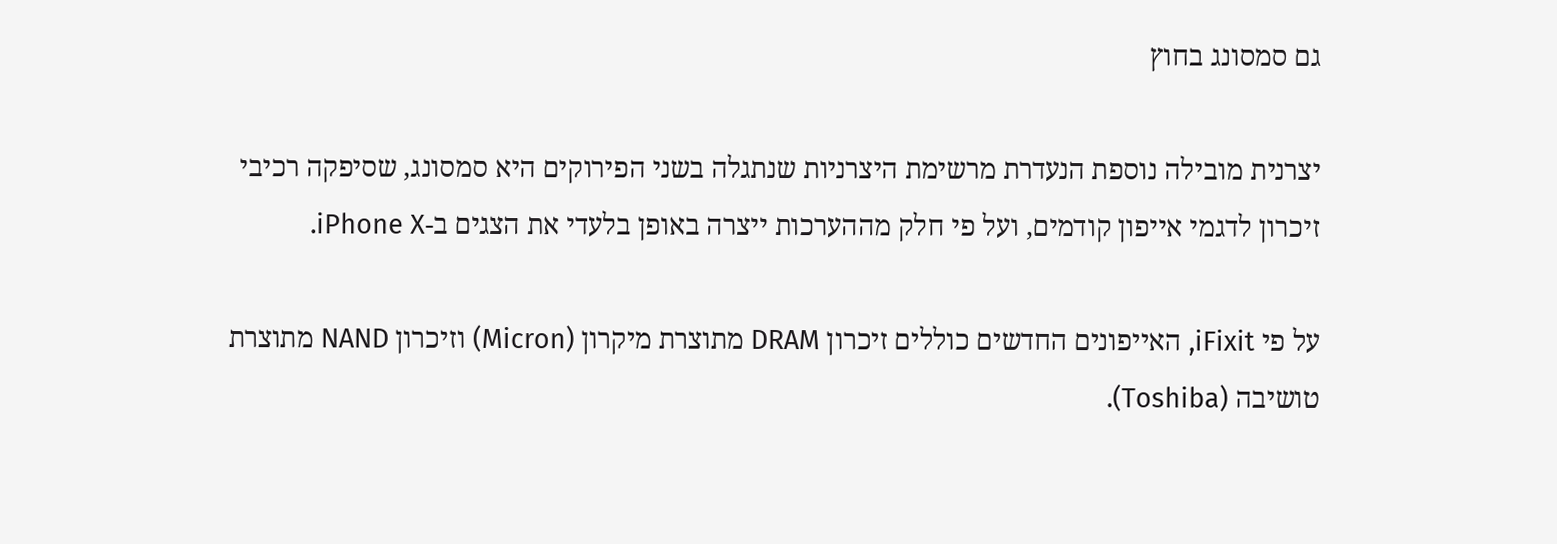גם סמסונג בחוץ

יצרנית מובילה נוספת הנעדרת מרשימת היצרניות שנתגלה בשני הפירוקים היא סמסונג, שסיפקה רכיבי זיכרון לדגמי אייפון קודמים, ועל פי חלק מההערכות ייצרה באופן בלעדי את הצגים ב-iPhone X.

על פי iFixit, האייפונים החדשים כוללים זיכרון DRAM מתוצרת מיקרון (Micron) וזיכרון NAND מתוצרת טושיבה (Toshiba).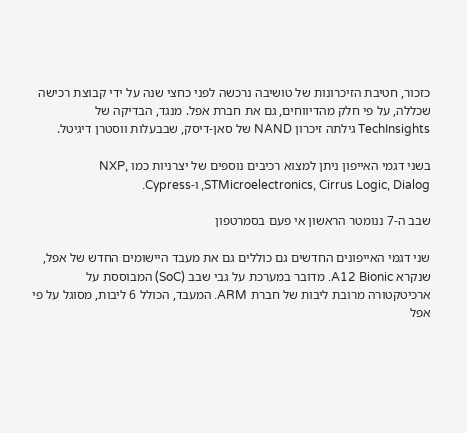כזכור, חטיבת הזיכרונות של טושיבה נרכשה לפני כחצי שנה על ידי קבוצת רכישה שכללה, על פי חלק מהדיווחים, גם את חברת אפל. מנגד, הבדיקה של TechInsights גילתה זיכרון NAND של סאן-דיסק, שבבעלות ווסטרן דיגיטל.

בשני דגמי האייפון ניתן למצוא רכיבים נוספים של יצרניות כמו NXP, STMicroelectronics, Cirrus Logic, Dialog, ו-Cypress.

שבב ה-7 ננומטר הראשון אי פעם בסמרטפון

שני דגמי האייפונים החדשים גם כוללים גם את מעבד היישומים החדש של אפל, שנקרא A12 Bionic. מדובר במערכת על גבי שבב (SoC) המבוססת על ארכיטקטורה מרובת ליבות של חברת ARM. המעבד, הכולל 6 ליבות, מסוגל על פי אפל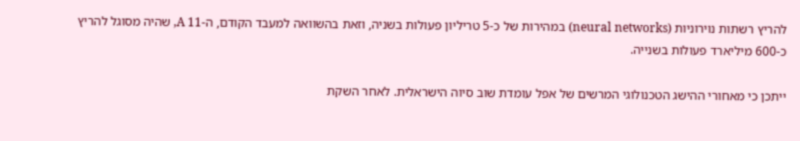להריץ רשתות נוירוניות (neural networks) במהירות של כ-5 טריליון פעולות בשניה, וזאת בהשוואה למעבד הקודם, ה-A 11, שהיה מסוגל להריץ כ-600 מיליארד פעולות בשנייה.

ייתכן כי מאחורי ההישג הטכנולוגי המרשים של אפל עומדת שוב סיוה הישראלית. לאחר השקת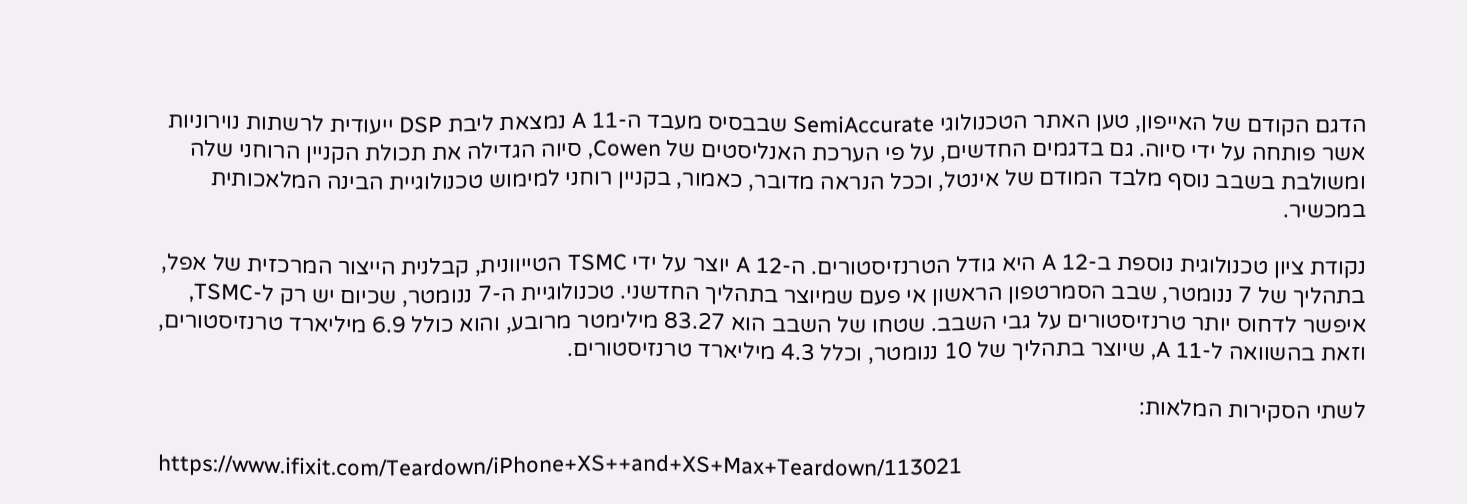הדגם הקודם של האייפון, טען האתר הטכנולוגי SemiAccurate שבבסיס מעבד ה-A 11 נמצאת ליבת DSP ייעודית לרשתות נוירוניות אשר פותחה על ידי סיוה. גם בדגמים החדשים, על פי הערכת האנליסטים של Cowen, סיוה הגדילה את תכולת הקניין הרוחני שלה ומשולבת בשבב נוסף מלבד המודם של אינטל, וככל הנראה מדובר, כאמור, בקניין רוחני למימוש טכנולוגיית הבינה המלאכותית במכשיר.

נקודת ציון טכנולוגית נוספת ב-A 12 היא גודל הטרנזיסטורים. ה-A 12 יוצר על ידי TSMC הטייוונית, קבלנית הייצור המרכזית של אפל, בתהליך של 7 ננומטר, שבב הסמרטפון הראשון אי פעם שמיוצר בתהליך החדשני. טכנולוגיית ה-7 ננומטר, שכיום יש רק ל-TSMC, איפשר לדחוס יותר טרנזיסטורים על גבי השבב. שטחו של השבב הוא 83.27 מילימטר מרובע, והוא כולל 6.9 מיליארד טרנזיסטורים, וזאת בהשוואה ל-A 11, שיוצר בתהליך של 10 ננומטר, וכלל 4.3 מיליארד טרנזיסטורים.

לשתי הסקירות המלאות:

https://www.ifixit.com/Teardown/iPhone+XS++and+XS+Max+Teardown/113021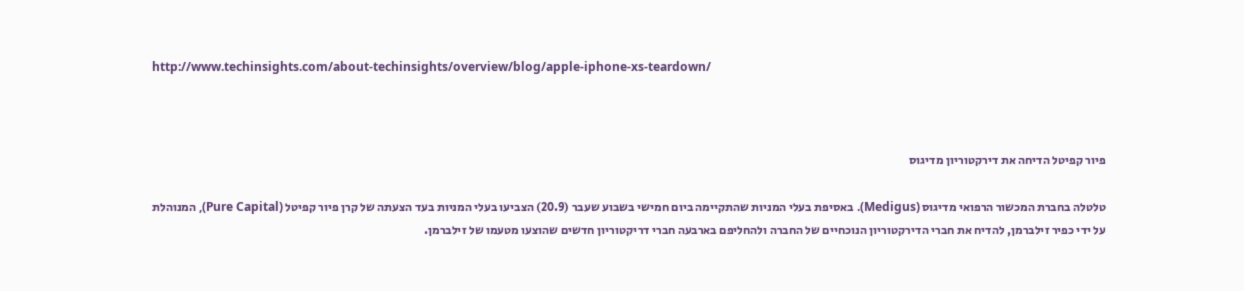http://www.techinsights.com/about-techinsights/overview/blog/apple-iphone-xs-teardown/



פיור קפיטל הדיחה את דירקטוריון מדיגוס

טלטלה בחברת המכשור הרפואי מדיגוס (Medigus). באסיפת בעלי המניות שהתקיימה ביום חמישי בשבוע שעבר (20.9) הצביעו בעלי המניות בעד הצעתה של קרן פיור קפיטל (Pure Capital), המנוהלת על ידי כפיר זילברמן, להדיח את חברי הדירקטוריון הנוכחיים של החברה ולהחליפם בארבעה חברי דריקטוריון חדשים שהוצעו מטעמו של זילברמן.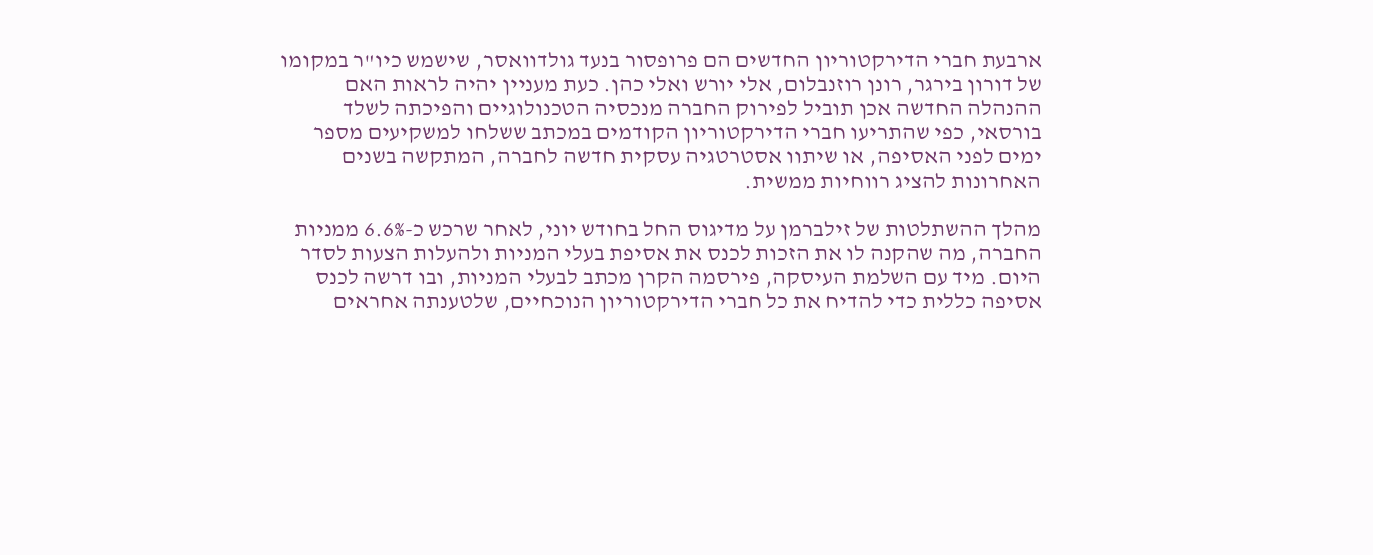ארבעת חברי הדירקטוריון החדשים הם פרופסור בנעד גולדוואסר, שישמש כיו"ר במקומו של דורון בירגר, רונן רוזנבלום, אלי יורש ואלי כהן. כעת מעניין יהיה לראות האם ההנהלה החדשה אכן תוביל לפירוק החברה מנכסיה הטכנולוגיים והפיכתה לשלד בורסאי, כפי שהתריעו חברי הדירקטוריון הקודמים במכתב ששלחו למשקיעים מספר ימים לפני האסיפה, או שיתוו אסטרטגיה עסקית חדשה לחברה, המתקשה בשנים האחרונות להציג רווחיות ממשית.

מהלך ההשתלטות של זילברמן על מדיגוס החל בחודש יוני, לאחר שרכש כ-6.6% ממניות החברה, מה שהקנה לו את הזכות לכנס את אסיפת בעלי המניות ולהעלות הצעות לסדר היום. מיד עם השלמת העיסקה, פירסמה הקרן מכתב לבעלי המניות, ובו דרשה לכנס אסיפה כללית כדי להדיח את כל חברי הדירקטוריון הנוכחיים, שלטענתה אחראים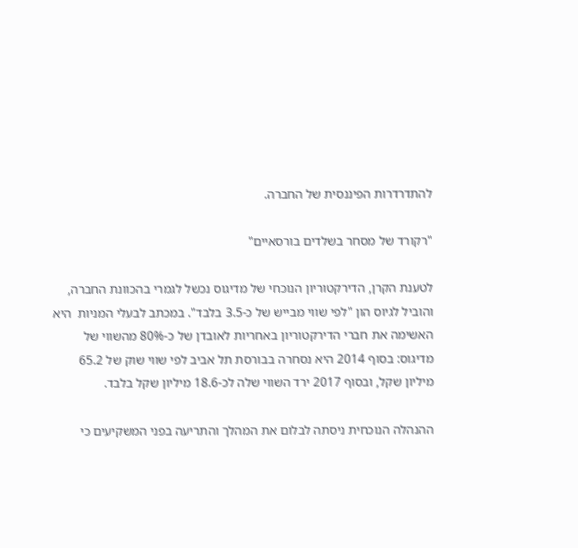להתדרדרות הפיננסית של החברה.

"רקורד של מסחר בשלדים בורסאיים"

לטענת הקרן, הדירקטוריון הנוכחי של מדיגוס נכשל לגמרי בהכוונת החברה, והוביל לגיוס הון "לפי שווי מבייש של כ-3.5 בלבד". במכתב לבעלי המניות  היא האשימה את חברי הדירקטוריון באחריות לאובדן של כ-80% מהשווי של מדיגוס: בסוף 2014 היא נסחרה בבורסת תל אביב לפי שווי שוק של 65.2 מיליון שקל, ובסוף 2017 ירד השווי שלה לכ-18.6 מיליון שקל בלבד.

ההנהלה הנוכחית ניסתה לבלום את המהלך והתריעה בפני המשקיעים כי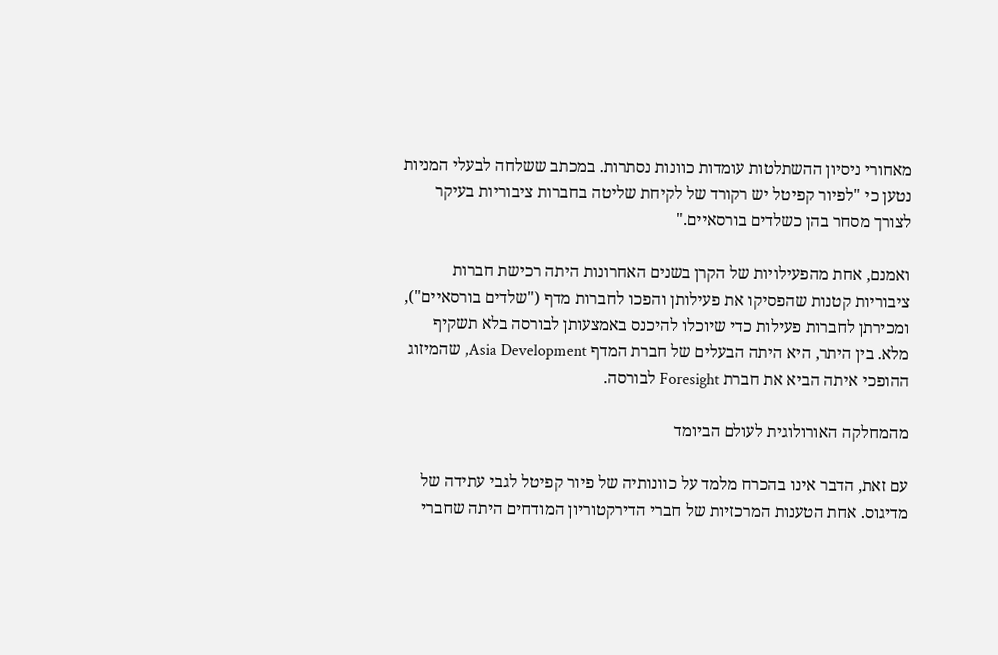מאחורי ניסיון ההשתלטות עומדות כוונות נסתרות. במכתב ששלחה לבעלי המניות נטען כי "לפיור קפיטל יש רקורד של לקיחת שליטה בחברות ציבוריות בעיקר לצורך מסחר בהן כשלדים בורסאיים."

ואמנם, אחת מהפעילויות של הקרן בשנים האחרונות היתה רכישת חברות ציבוריות קטנות שהפסיקו את פעילותן והפכו לחברות מדף ("שלדים בורסאיים"), ומכירתן לחברות פעילות כדי שיוכלו להיכנס באמצעותן לבורסה בלא תשקיף מלא. בין היתר, היא היתה הבעלים של חברת המדף Asia Development, שהמיזוג ההופכי איתה הביא את חברת Foresight לבורסה.

מהמחלקה האורולוגית לעולם הביומד

עם זאת, הדבר אינו בהכרח מלמד על כוונותיה של פיור קפיטל לגבי עתידה של מדיגוס. אחת הטענות המרכזיות של חברי הדירקטוריון המודחים היתה שחברי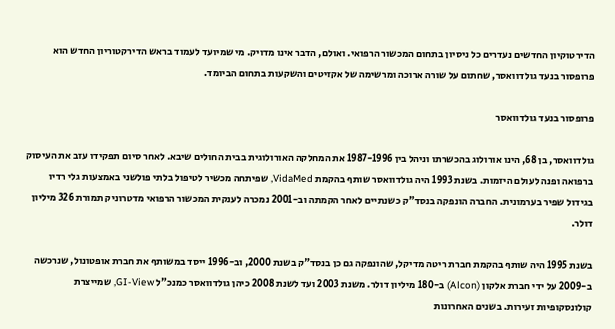הדירטוקיון החדשים נעדרים כל ניסיון בתחום המכשור הרפואי. ואולם, הדבר אינו מדויק. מי שמיועד לעמוד בראש הדירקטוריון החדש הוא פרופסור בנעד גולדוואסר, שחתום על שורה ארוכה ומרשימה של אקזיטים והשקעות בתחום הביומד.

פרופסור בנעד גולדוואסר

גולדוואסר, בן 68, הינו אורולוג בהכשרתו וניהל בין 1987-1996 את המחלקה האורולוגית בבית החולים שיבא. לאחר סיום תפקידו עזב את העיסוק ברפואה ופנה לעולם היזמות. בשנת 1993 היה גולדוואסר שותף בהקמת VidaMed, שפיתחה מכשיר לטיפול בלתי פולשני באמצעות גלי רדיו בגידול שפיר בערמונית. החברה הונפקה בנסד"ק כשנתיים לאחר הקמתה וב-2001 נמכרה לענקית המכשור הרפואי מדטרוניק תמורת 326 מיליון דולר.

בשנת 1995 היה שותף בהקמת חברת ריטה מדיקל, שהונפקה גם כן בנסד"ק בשנת 2000, וב-1996 ייסד במשותף את חברת אופטונול, שנרכשה ב-2009 על ידי חברת אלקון (Alcon) ב-180 מיליון דולר. משנת 2003 ועד לשנת 2008 כיהן גולדוואסר כמנכ"ל GI-View, שמייצרת קולונסקופיות זעירות. בשנים האחרונות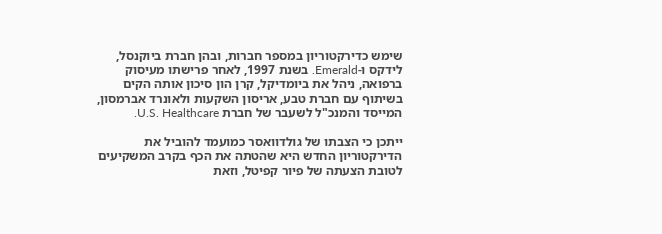שימש כדירקטוריון במספר חברות, ובהן חברת ביוקנסל, לידקס ו-Emerald. בשנת 1997, לאחר פרישתו מעיסוק ברפואה, ניהל את ביומדיקל, קרן הון סיכון אותה הקים בשיתוף עם חברת טבע, אריסון השקעות ולאונרד אברמסון, המייסד והמנכ"ל לשעבר של חברת U.S. Healthcare.

ייתכן כי הצבתו של גולדוואסר כמועמד להוביל את הדירקטוריון החדש היא שהטתה את הכף בקרב המשקיעים לטובת הצעתה של פיור קפיטל, וזאת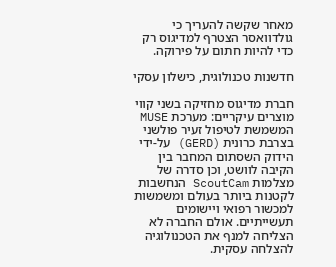מאחר שקשה להעריך כי גולדוואסר הצטרף למדיגוס רק כדי להיות חתום על פירוקה.

חדשנות טכנולוגית, כישלון עסקי

חברת מדיגוס מחזיקה בשני קווי מוצרים עיקריים: מערכת MUSE המשמשת לטיפול זעיר פולשני בצרבת כרונית (GERD) על-ידי הידוק השסתום המחבר בין הקיבה לוושט, וכן סדרה של מצלמות ScoutCam הנחשבות לקטנות ביותר בעולם ומשמשות למכשור רפואי ויישומים תעשייתיים. אולם החברה לא הצליחה למנף את הטכנולוגיה להצלחה עסקית.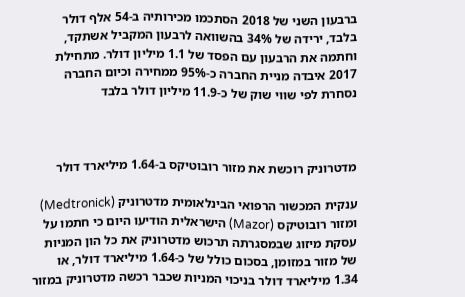ברבעון השני של 2018 הסתכמו מכירותיה ב-54 אלף דולר בלבד, ירידה של 34% בהשוואה לרבעון המקביל אשתקד, וחתמה את הרבעון עם הפסד של 1.1 מיליון דולר. מתחילת 2017 איבדה מניית החברה כ-95% ממחירה וכיום החברה נסחרת לפי שווי שוק של כ-11.9 מיליון דולר בלבד



מדטרוניק רוכשת את מזור רובוטיקס ב-1.64 מיליארד דולר

ענקית המכשור הרפואי הבינלאומית מדטרוניק (Medtronick) ומזור רובוטיקס (Mazor) הישראלית הודיעו היום כי חתמו על עסקת מיזוג שבמסגרתה תרכוש מדטרוניק את כל הון המניות של מזור במזומן, בסכום כולל של כ-1.64 מיליארד דולר, או  1.34 מיליארד דולר בניכוי המניות שכבר רכשה מדטרוניק במזור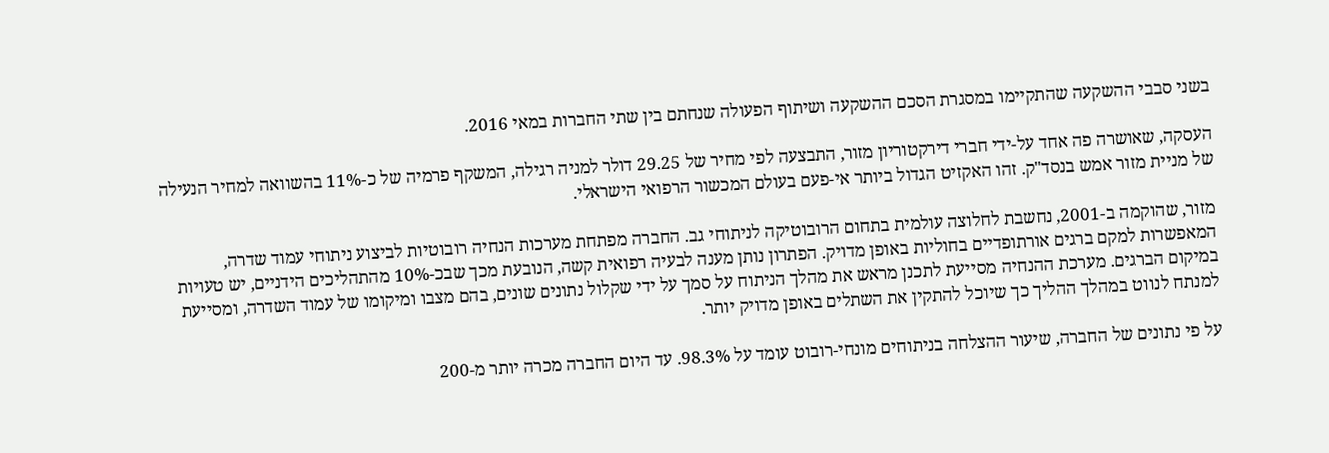בשני סבבי ההשקעה שהתקיימו במסגרת הסכם ההשקעה ושיתוף הפעולה שנחתם בין שתי החברות במאי 2016.

העסקה, שאושרה פה אחד על-ידי חברי דירקטוריון מזור, התבצעה לפי מחיר של 29.25 דולר למניה רגילה, המשקף פרמיה של כ-11% בהשוואה למחיר הנעילה של מניית מזור אמש בנסד"ק. זהו האקזיט הגדול ביותר אי-פעם בעולם המכשור הרפואי הישראלי.

מזור, שהוקמה ב-2001, נחשבת לחלוצה עולמית בתחום הרובוטיקה לניתוחי גב. החברה מפתחת מערכות הנחיה רובוטיות לביצוע ניתוחי עמוד שדרה, המאפשרות למקם ברגים אורתופדיים בחוליות באופן מדויק. הפתרון נותן מענה לבעיה רפואית קשה, הנובעת מכך שבכ-10% מהתהליכים הידניים, יש טעויות במיקום הברגים. מערכת ההנחיה מסייעת לתכנן מראש את מהלך הניתוח על סמך על ידי שקלול נתונים שונים, בהם מצבו ומיקומו של עמוד השדרה, ומסייעת למנתח לנווט במהלך ההליך כך שיוכל להתקין את השתלים באופן מדויק יותר.

על פי נתונים של החברה, שיעור ההצלחה בניתוחים מונחי-רובוט עומד על 98.3%. עד היום החברה מכרה יותר מ-200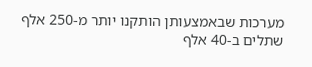מערכות שבאמצעותן הותקנו יותר מ-250 אלף שתלים ב-40 אלף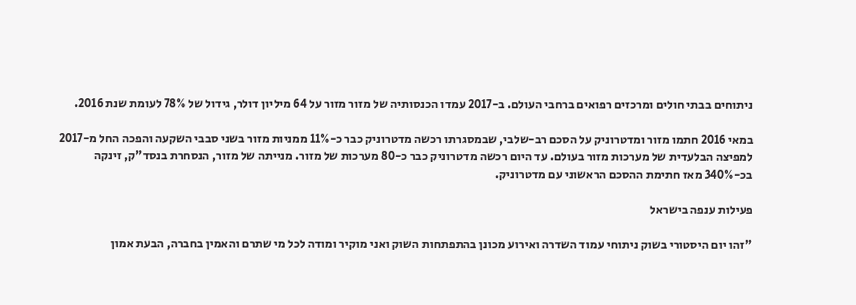ניתוחים בבתי חולים ומרכזים רפואים ברחבי העולם. ב-2017 עמדו הכנסותיה של מזור מזור על 64 מיליון דולר, גידול של 78% לעומת שנת 2016.

במאי 2016 חתמו מזור ומדטרוניק על הסכם רב-שלבי, שבמסגרתו רכשה מדטרוניק כבר כ-11% ממניות מזור בשני סבבי השקעה והפכה החל מ-2017 למפיצה הבלעדית של מערכות מזור בעולם. עד היום רכשה מדטרוניק כבר כ-80 מערכות של מזור. מנייתה של מזור, הנסחרת בנסד"ק, זינקה בכ-340% מאז חתימת ההסכם הראשוני עם מדטרוניק.

פעילות ענפה בישראל

"זהו יום היסטורי בשוק ניתוחי עמוד השדרה ואירוע מכונן בהתפתחות השוק ואני מוקיר ומודה לכל מי שתרם והאמין בחברה, הבעת אמון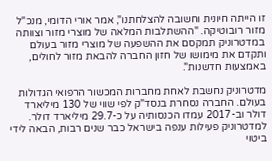זו הייתה חיונית וחשובה להצלחתנו", אמר אורי הדומי, מנכ"ל מזור רובוטיקה. "ההשתלבות המלאה של מוצרי מזור וצוותה במדטרוניק תמקסם את ההשפעה של מוצרי מזור בעולם ותקדם את מימושו של חזון החברה להבאת מזור לחולים, באמצעות חדשנות".

מדטרוניק נחשבת לאחת מחברות המכשור הרפואי הגדולות בעולם. החברה נסחרת בנסד"ק לפי שווי של 130 מיליארד דולר וב-2017 עמדו הכנסותיה על כ-29.7 מיליארד דולר. למדטרוניק פעילות ענפה בישראל כבר שנים רבות, הבאה לידי ביטוי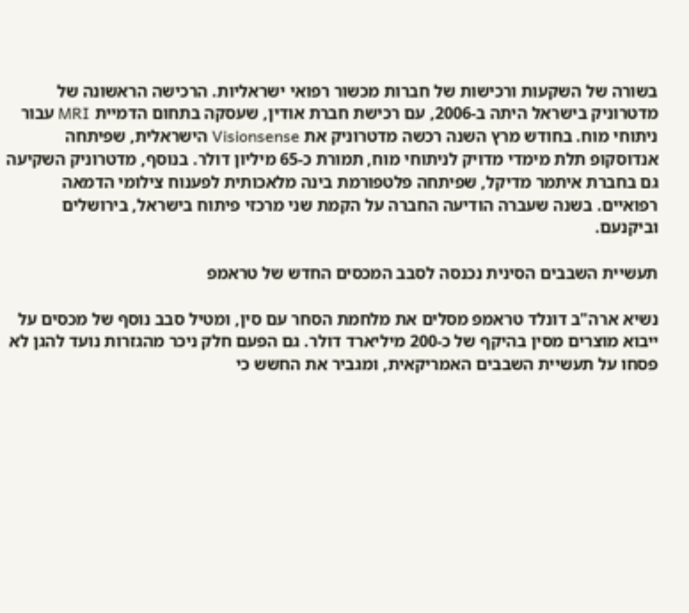בשורה של השקעות ורכישות של חברות מכשור רפואי ישראליות. הרכישה הראשונה של מדטרוניק בישראל היתה ב-2006, עם רכישת חברת אודין, שעסקה בתחום הדמיית MRI עבור ניתוחי מוח. בחודש מרץ השנה רכשה מדטרוניק את Visionsense הישראלית, שפיתחה אנדוסקופ תלת מימדי מדויק לניתוחי מוח, תמורת כ-65 מיליון דולר. בנוסף, מדטרוניק השקיעה גם בחברת איתמר מדיקל, שפיתחה פלטפורמת בינה מלאכותית לפענוח צילומי הדמאה רפואיים. בשנה שעברה הודיעה החברה על הקמת שני מרכזי פיתוח בישראל, בירושלים וביקנעם.

תעשיית השבבים הסינית נכנסה לסבב המכסים החדש של טראמפ

נשיא ארה"ב דונלד טראמפ מסלים את מלחמת הסחר עם סין, ומטיל סבב נוסף של מכסים על ייבוא מוצרים מסין בהיקף של כ-200 מיליארד דולר. גם הפעם חלק ניכר מהגזרות נועד להגן לא פסחו על תעשיית השבבים האמריקאית, ומגביר את החשש כי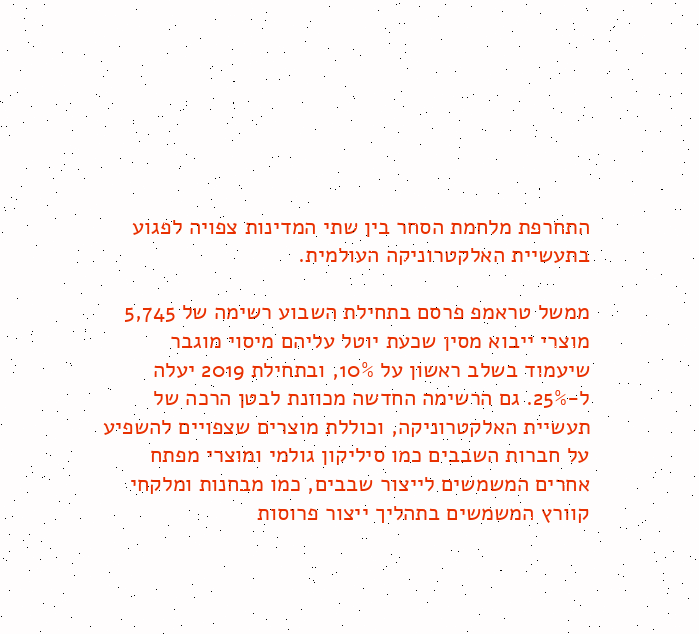התחרפת מלחמת הסחר בין שתי המדינות צפויה לפגוע בתעשיית האלקטרוניקה העולמית.

ממשל טראמפ פרסם בתחילת השבוע רשימה של 5,745 מוצרי ייבוא מסין שכעת יוטל עליהם מיסוי מוגבר שיעמוד בשלב ראשון על 10%, ובתחילת 2019 יעלה ל-25%. גם הרשימה החדשה מכוונת לבטן הרכה של תעשיית האלקטרוניקה, וכוללת מוצרים שצפויים להשפיע על חברות השבבים כמו סיליקון גולמי ומוצרי מפתח אחרים המשמשים לייצור שבבים, כמו מבחנות ומלקחי קוורץ המשמשים בתהליך ייצור פרוסות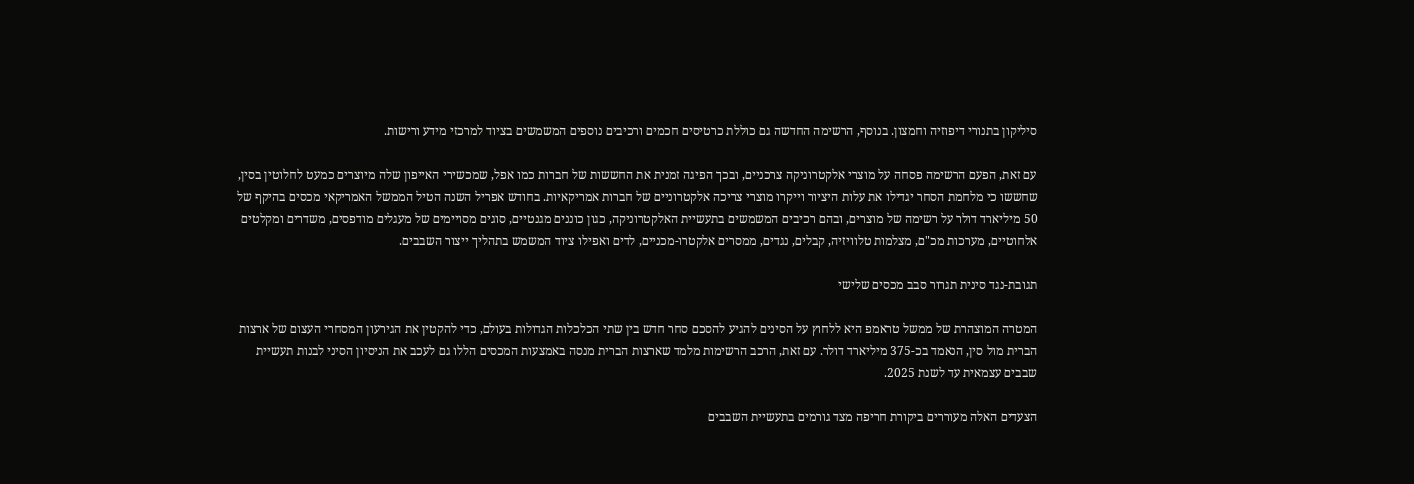סיליקון בתנורי דיפוזיה וחמצון. בנוסף, הרשימה החדשה גם כוללת כרטיסים חכמים ורכיבים נוספים המשמשים בציוד למרכזי מידע ורישות.

עם זאת, הפעם הרשימה פסחה על מוצרי אלקטרוניקה צרכניים, ובכך הפיגה זמנית את החששות של חברות כמו אפל, שמכשירי האייפון שלה מיוצרים כמעט לחלוטין בסין, שחששו כי מלחמת הסחר יגדילו את עלות היציור וייקרו מוצרי צריכה אלקטרוניים של חברות אמריקאיות. בחודש אפריל השנה הטיל הממשל האמריקאי מכסים בהיקף של 50 מיליארד דולר על רשימה של מוצרים, ובהם רכיבים המשמשים בתעשיית האלקטרוניקה, כגון כוננים מגנטיים, סוגים מסויימים של מעגלים מודפסים, משדרים ומקלטים אלחוטיים, מערכות מכ"ם, מצלמות טלוויזיה, קבלים, נגדים, ממסרים אלקטרו-מכניים, לדים ואפילו ציוד המשמש בתהליך ייצור השבבים.

תגובת-נגד סינית תגרור סבב מכסים שלישי

המטרה המוצהרת של ממשל טראמפ היא ללחוץ על הסינים להגיע להסכם סחר חדש בין שתי הכלכלות הגדולות בעולם, כדי להקטין את הגירעון המסחרי העצום של ארצות הברית מול סין, הנאמד בכ-375 מיליארד דולר. עם זאת, הרכב הרשימות מלמד שארצות הברית מנסה באמצעות המכסים הללו גם לעכב את הניסיון הסיני לבנות תעשיית שבבים עצמאית עד לשנת 2025.

הצעדים האלה מעוררים ביקורת חריפה מצד גורמים בתעשיית השבבים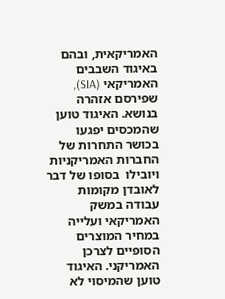האמריקאית, ובהם באיגוד השבבים האמריקאי (SIA), שפירסם אזהרה בנושא. האיגוד טוען שהמכסים יפגעו בכושר התחרות של החברות האמריקניות ויובילו  בסופו של דבר לאובדן מקומות עבודה במשק האמריקאי ועלייה במחיר המוצרים הסופיים לצרכן האמריקני. האיגוד טוען שהמיסוי לא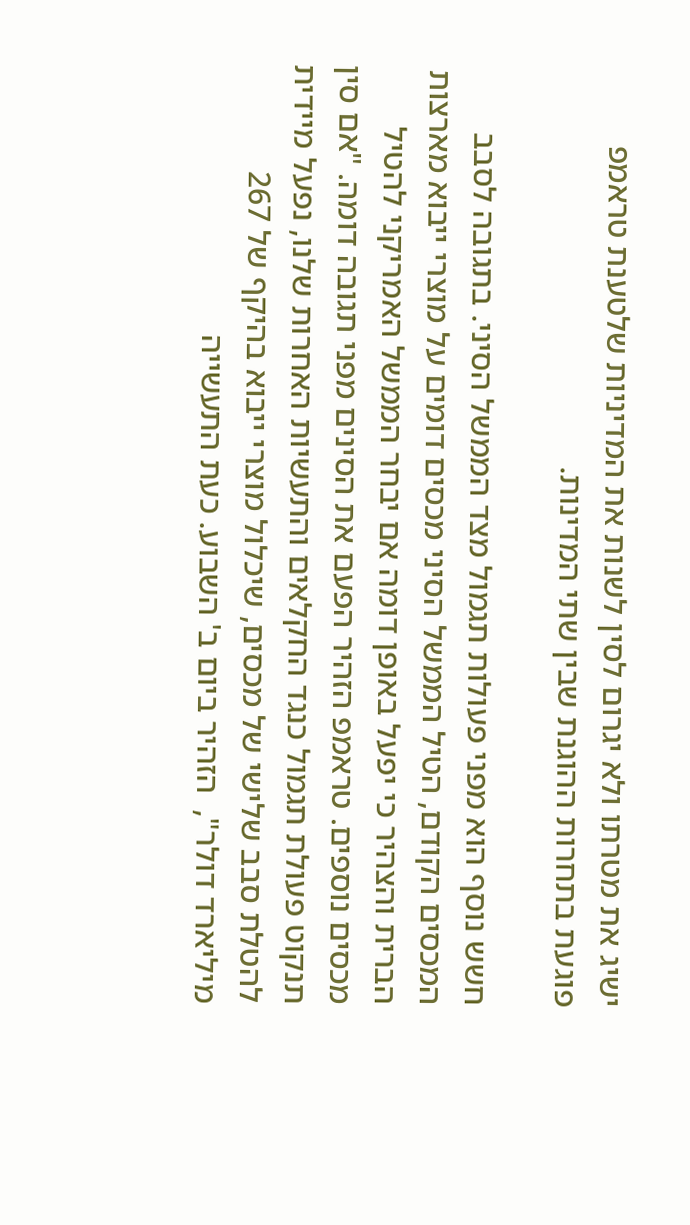ישיג את מטרתו ולא יגרום לסין לשנות את המדיניות שלטענת טראמפ פוגעת בתחרות ההוגנת שבין שתי המדינות.

חשש נוסף הוא מפני פעולות תגמול מצד הממשל הסיני. בתגובה לסבב המכסים הקודם, הטיל הממשל הסיני מכסים דומים על מוצרי ייבוא מארצות הברית והצהיר כי יפעל באופן דומה אם יבחר הממשל האמריקני להטיל מכסים נוספים. טראמפ הזהיר הפעם את הסינים מפני תגובה דומה. "אם סין תנקוט פעולת תגמול כנגד החקלאים והתעשיות האחרות שלנו, נפעל מיידית להטלת סבב שלישי של מכסים, שיכלול מוצרי ייבוא בהיקף של 267 מיליארד דולר",  הזהיר ביום ב' השבוע. כעת התעשייה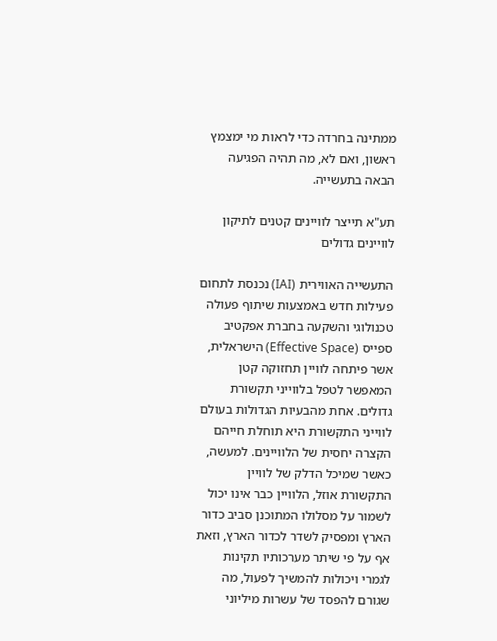ממתינה בחרדה כדי לראות מי ימצמץ ראשון, ואם לא, מה תהיה הפגיעה הבאה בתעשייה.

תע"א תייצר לוויינים קטנים לתיקון לוויינים גדולים

התעשייה האווירית (IAI) נכנסת לתחום פעילות חדש באמצעות שיתוף פעולה טכנולוגי והשקעה בחברת אפקטיב ספייס (Effective Space) הישראלית, אשר פיתחה לוויין תחזוקה קטן המאפשר לטפל בלווייני תקשורת גדולים. אחת מהבעיות הגדולות בעולם לווייני התקשורת היא תוחלת חייהם הקצרה יחסית של הלוויינים. למעשה, כאשר שמיכל הדלק של לוויין התקשורת אוזל, הלוויין כבר אינו יכול לשמור על מסלולו המתוכנן סביב כדור הארץ ומפסיק לשדר לכדור הארץ, וזאת אף על פי שיתר מערכותיו תקינות לגמרי ויכולות להמשיך לפעול, מה שגורם להפסד של עשרות מיליוני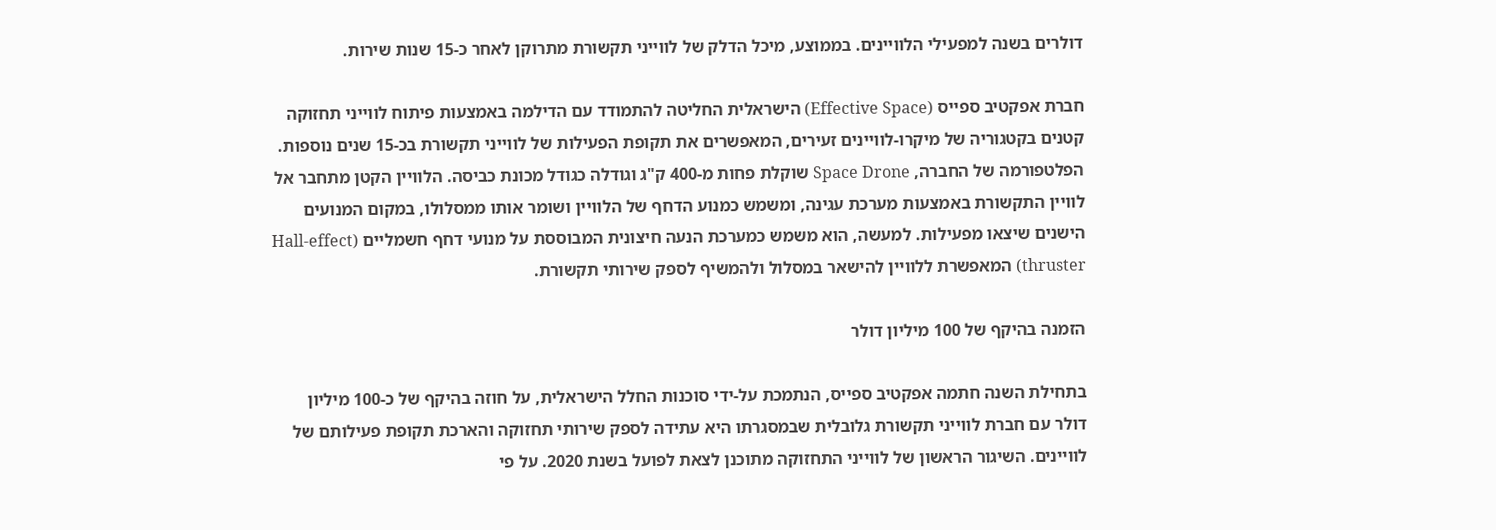דולרים בשנה למפעילי הלוויינים. בממוצע, מיכל הדלק של לווייני תקשורת מתרוקן לאחר כ-15 שנות שירות.

חברת אפקטיב ספייס (Effective Space) הישראלית החליטה להתמודד עם הדילמה באמצעות פיתוח לווייני תחזוקה קטנים בקטגוריה של מיקרו-לוויינים זעירים, המאפשרים את תקופת הפעילות של לווייני תקשורת בכ-15 שנים נוספות. הפלטפורמה של החברה, Space Drone שוקלת פחות מ-400 ק"ג וגודלה כגודל מכונת כביסה. הלוויין הקטן מתחבר אל לוויין התקשורת באמצעות מערכת עגינה, ומשמש כמנוע הדחף של הלוויין ושומר אותו ממסלולו, במקום המנועים הישנים שיצאו מפעילות. למעשה, הוא משמש כמערכת הנעה חיצונית המבוססת על מנועי דחף חשמליים (Hall-effect thruster) המאפשרת ללוויין להישאר במסלול ולהמשיף לספק שירותי תקשורת.

הזמנה בהיקף של 100 מיליון דולר

בתחילת השנה חתמה אפקטיב ספייס, הנתמכת על-ידי סוכנות החלל הישראלית, על חוזה בהיקף של כ-100 מיליון דולר עם חברת לווייני תקשורת גלובלית שבמסגרתו היא עתידה לספק שירותי תחזוקה והארכת תקופת פעילותם של לוויינים. השיגור הראשון של לווייני התחזוקה מתוכנן לצאת לפועל בשנת 2020. על פי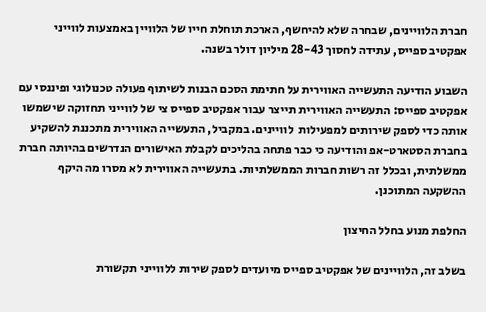חברת הלוויינים, שבחרה שלא להיחשף, הארכת תוחלת חייו של הלוויין באמצעות לווייני אפקטיב ספייס, עתידה לחסוך 28-43 מיליון דולר בשנה.

השבוע הודיעה התעשייה האווירית על חתימת הסכם הבנות לשיתוף פעולה טכנולוגי ופיננסי עם אפקטיב ספייס: התעשייה האווירית תייצר עבור אפקטיב ספייס צי של לווייני תחזוקה שישמשו אותה כדי לספק שירותים למפעילות  לוויינים. במקביל, התעשייה האווירית מתכננת להשקיע בחברת הסטארט-אפ והודיעה כי כבר פתחה בהליכים לקבלת האישורים הנדרשים בהיותה חברת ממשלתית, ובכלל זה רשות חברות הממשלתיות. בתעשייה האווירית לא מסרו מה היקף ההשקעה המתוכנן.

החלפת מנוע בחלל החיצון

בשלב זה, הלוויינים של אפקטיב ספייס מיועדים לספק שירות ללווייני תקשורת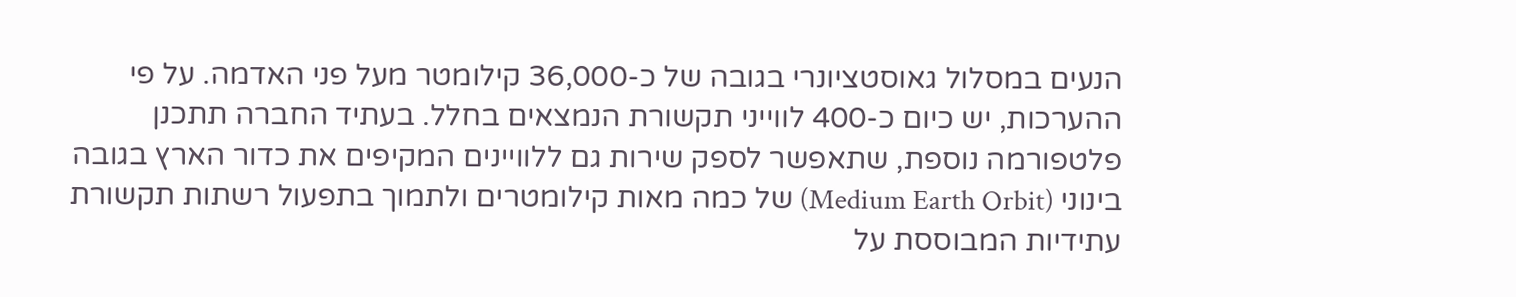הנעים במסלול גאוסטציונרי בגובה של כ-36,000 קילומטר מעל פני האדמה. על פי ההערכות, יש כיום כ-400 לווייני תקשורת הנמצאים בחלל. בעתיד החברה תתכנן פלטפורמה נוספת, שתאפשר לספק שירות גם ללוויינים המקיפים את כדור הארץ בגובה בינוני (Medium Earth Orbit) של כמה מאות קילומטרים ולתמוך בתפעול רשתות תקשורת עתידיות המבוססת על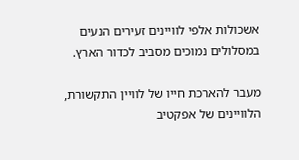אשכולות אלפי לוויינים זעירים הנעים במסלולים נמוכים מסביב לכדור הארץ.

מעבר להארכת חייו של לוויין התקשורת, הלוויינים של אפקטיב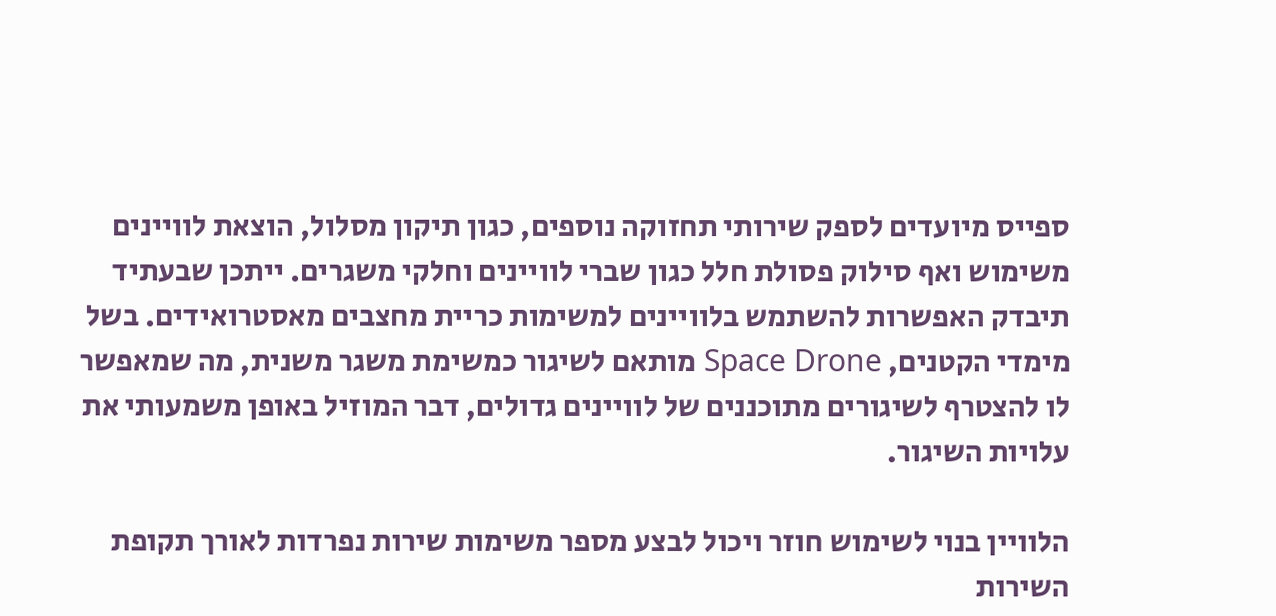ספייס מיועדים לספק שירותי תחזוקה נוספים, כגון תיקון מסלול, הוצאת לוויינים משימוש ואף סילוק פסולת חלל כגון שברי לוויינים וחלקי משגרים. ייתכן שבעתיד תיבדק האפשרות להשתמש בלוויינים למשימות כריית מחצבים מאסטרואידים. בשל מימדי הקטנים, Space Drone מותאם לשיגור כמשימת משגר משנית, מה שמאפשר לו להצטרף לשיגורים מתוכננים של לוויינים גדולים, דבר המוזיל באופן משמעותי את עלויות השיגור.

הלוויין בנוי לשימוש חוזר ויכול לבצע מספר משימות שירות נפרדות לאורך תקופת השירות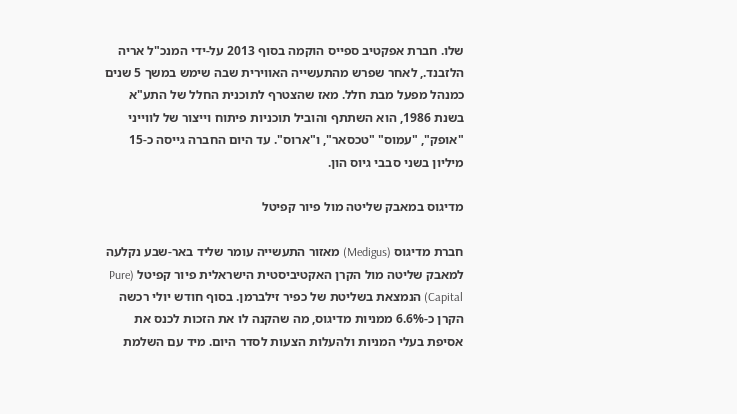שלו. חברת אפקטיב ספייס הוקמה בסוף 2013 על-ידי המנכ"ל אריה הלזבנד., לאחר שפרש מהתעשייה האווירית שבה שימש במשך 5 שנים כמנהל מפעל מבת חלל. מאז שהצטרף לתוכנית החלל של התע"א בשנת 1986, הוא השתתף והוביל תוכניות פיתוח וייצור של לווייני "אופק", "עמוס" "טכסאר", ו"ארוס". עד היום החברה גייסה כ-15 מיליון בשני סבבי גיוס הון.

מדיגוס במאבק שליטה מול פיור קפיטל

חברת מדיגוס (Medigus) מאזור התעשייה עומר שליד באר-שבע נקלעה למאבק שליטה מול הקרן האקטיביסטית הישראלית פיור קפיטל (Pure Capital) הנמצאת בשליטת של כפיר זילברמן. בסוף חודש יולי רכשה הקרן כ-6.6% ממניות מדיגוס, מה שהקנה לו את הזכות לכנס את אסיפת בעלי המניות ולהעלות הצעות לסדר היום. מיד עם השלמת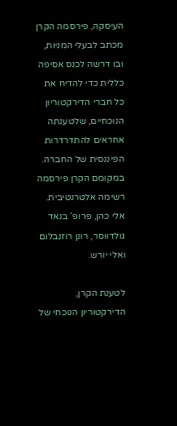העיסקה, פירסמה הקרן מכתב לבעלי המניות, ובו דרשה לכנס אסיפה כללית כדי להדיח את כל חברי הדירקטוריון הנוכחיים, שלטענתה אחראים להתדרדרות הפיננסית של החברה. במקומם הקרן פירסמה רשימה אלטרנטיבית. אלי כהן, פרופ' בנאד גולדווסר, רונן רוזנבלום ואלי יורש.

לטענת הקרן, הדירקטוריון הנוכחי של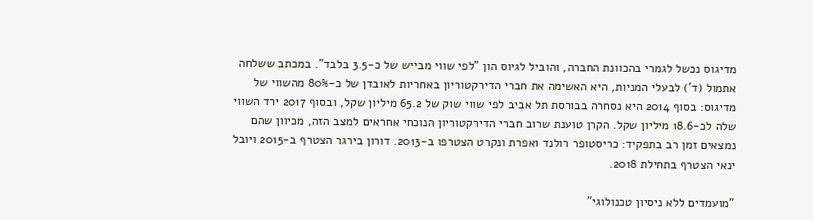מדיגוס נכשל לגמרי בהכוונת החברה, והוביל לגיוס הון "לפי שווי מבייש של כ-3.5 בלבד". במכתב ששלחה אתמול (ד') לבעלי המניות, היא האשימה את חברי הדירקטוריון באחריות לאובדן של כ-80% מהשווי של מדיגוס: בסוף 2014 היא נסחרה בבורסת תל אביב לפי שווי שוק של 65.2 מיליון שקל, ובסוף 2017 ירד השווי שלה לכ-18.6 מיליון שקל. הקרן טוענת שרוב חברי הדירקטוריון הנוכחי אחראים למצב הזה, מכיוון שהם נמצאים זמן רב בתפקיד: כריסטופר רולנד ואפרת ונקרט הצטרפו ב-2013. דורון בירגר הצטרף ב-2015 ויובל ינאי הצטרף בתחילת 2018.

"מועמדים ללא ניסיון טכנולוגי"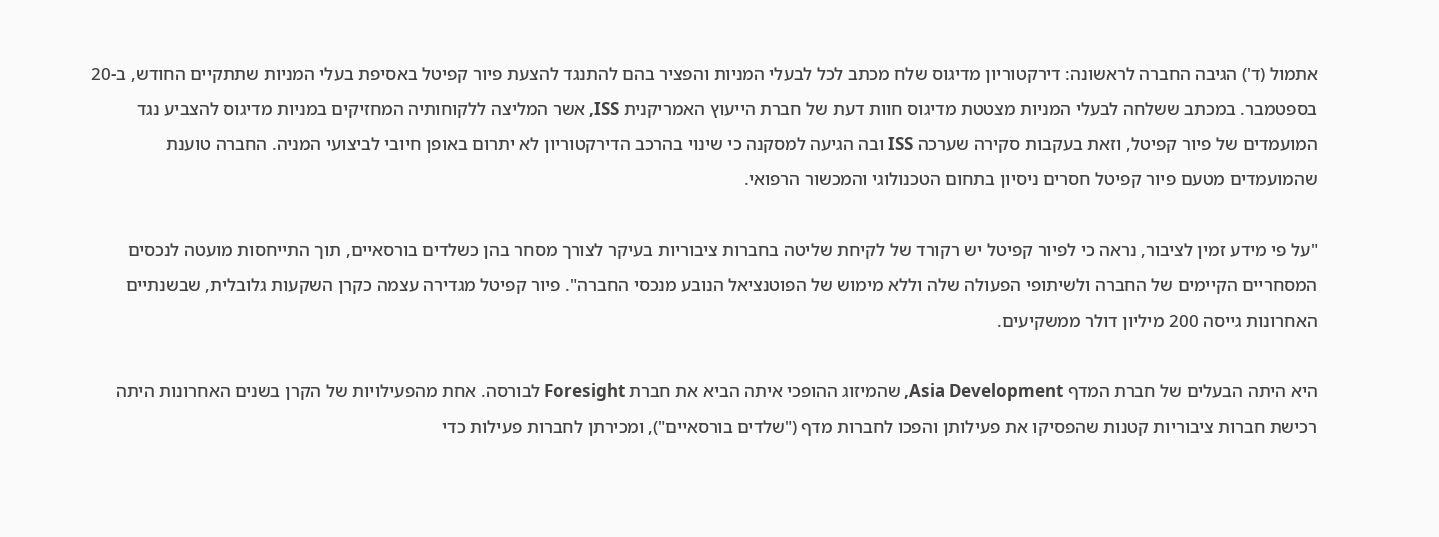אתמול (ד') הגיבה החברה לראשונה: דירקטוריון מדיגוס שלח מכתב לכל לבעלי המניות והפציר בהם להתנגד להצעת פיור קפיטל באסיפת בעלי המניות שתתקיים החודש, ב-20 בספטמבר. במכתב ששלחה לבעלי המניות מצטטת מדיגוס חוות דעת של חברת הייעוץ האמריקנית ISS, אשר המליצה ללקוחותיה המחזיקים במניות מדיגוס להצביע נגד המועמדים של פיור קפיטל, וזאת בעקבות סקירה שערכה ISS ובה הגיעה למסקנה כי שינוי בהרכב הדירקטוריון לא יתרום באופן חיובי לביצועי המניה. החברה טוענת שהמועמדים מטעם פיור קפיטל חסרים ניסיון בתחום הטכנולוגי והמכשור הרפואי.

"על פי מידע זמין לציבור, נראה כי לפיור קפיטל יש רקורד של לקיחת שליטה בחברות ציבוריות בעיקר לצורך מסחר בהן כשלדים בורסאיים, תוך התייחסות מועטה לנכסים המסחריים הקיימים של החברה ולשיתופי הפעולה שלה וללא מימוש של הפוטנציאל הנובע מנכסי החברה". פיור קפיטל מגדירה עצמה כקרן השקעות גלובלית, שבשנתיים האחרונות גייסה 200 מיליון דולר ממשקיעים.

היא היתה הבעלים של חברת המדף Asia Development, שהמיזוג ההופכי איתה הביא את חברת Foresight לבורסה. אחת מהפעילויות של הקרן בשנים האחרונות היתה רכישת חברות ציבוריות קטנות שהפסיקו את פעילותן והפכו לחברות מדף ("שלדים בורסאיים"), ומכירתן לחברות פעילות כדי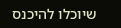שיוכלו להיכנס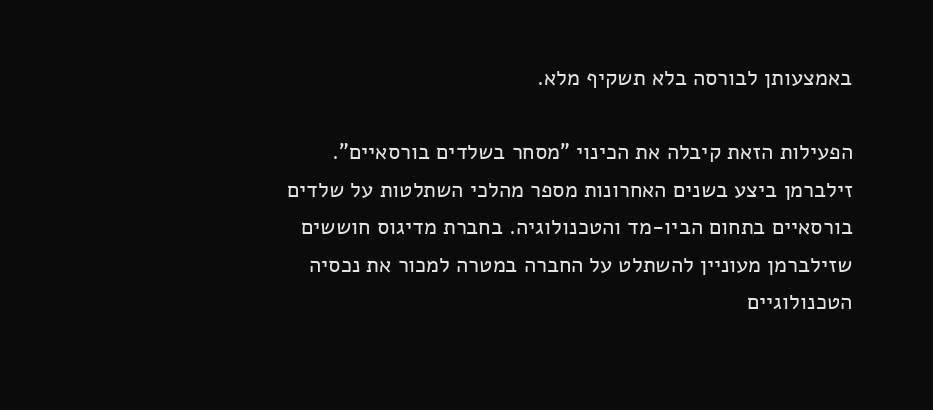באמצעותן לבורסה בלא תשקיף מלא.

הפעילות הזאת קיבלה את הכינוי "מסחר בשלדים בורסאיים". זילברמן ביצע בשנים האחרונות מספר מהלכי השתלטות על שלדים בורסאיים בתחום הביו-מד והטכנולוגיה. בחברת מדיגוס חוששים שזילברמן מעוניין להשתלט על החברה במטרה למכור את נכסיה הטכנולוגיים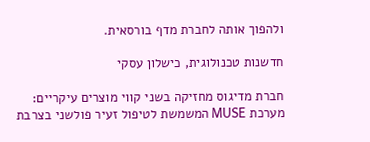ולהפוך אותה לחברת מדף בורסאית.

חדשנות טכנולוגית, כישלון עסקי

חברת מדיגוס מחזיקה בשני קווי מוצרים עיקריים: מערכת MUSE המשמשת לטיפול זעיר פולשני בצרבת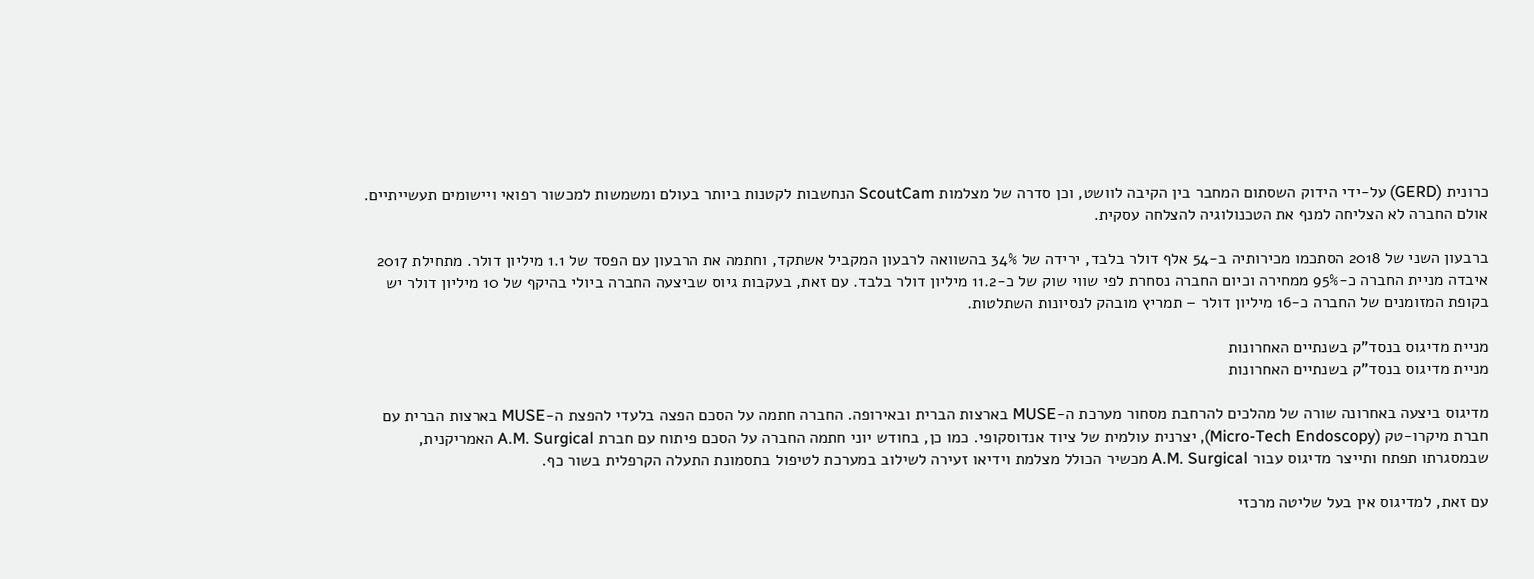כרונית (GERD) על-ידי הידוק השסתום המחבר בין הקיבה לוושט, וכן סדרה של מצלמות ScoutCam הנחשבות לקטנות ביותר בעולם ומשמשות למכשור רפואי ויישומים תעשייתיים. אולם החברה לא הצליחה למנף את הטכנולוגיה להצלחה עסקית.

ברבעון השני של 2018 הסתכמו מכירותיה ב-54 אלף דולר בלבד, ירידה של 34% בהשוואה לרבעון המקביל אשתקד, וחתמה את הרבעון עם הפסד של 1.1 מיליון דולר. מתחילת 2017 איבדה מניית החברה כ-95% ממחירה וכיום החברה נסחרת לפי שווי שוק של כ-11.2 מיליון דולר בלבד. עם זאת, בעקבות גיוס שביצעה החברה ביולי בהיקף של 10 מיליון דולר יש בקופת המזומנים של החברה כ-16 מיליון דולר – תמריץ מובהק לנסיונות השתלטות.

מניית מדיגוס בנסד"ק בשנתיים האחרונות
מניית מדיגוס בנסד"ק בשנתיים האחרונות

מדיגוס ביצעה באחרונה שורה של מהלכים להרחבת מסחור מערכת ה-MUSE בארצות הברית ובאירופה. החברה חתמה על הסכם הפצה בלעדי להפצת ה-MUSE בארצות הברית עם חברת מיקרו-טק (Micro-Tech Endoscopy), יצרנית עולמית של ציוד אנדוסקופי. כמו כן, בחודש יוני חתמה החברה על הסכם פיתוח עם חברת A.M. Surgical האמריקנית, שבמסגרתו תפתח ותייצר מדיגוס עבור A.M. Surgical מכשיר הכולל מצלמת וידיאו זעירה לשילוב במערכת לטיפול בתסמונת התעלה הקרפלית בשור כף.

עם זאת, למדיגוס אין בעל שליטה מרכזי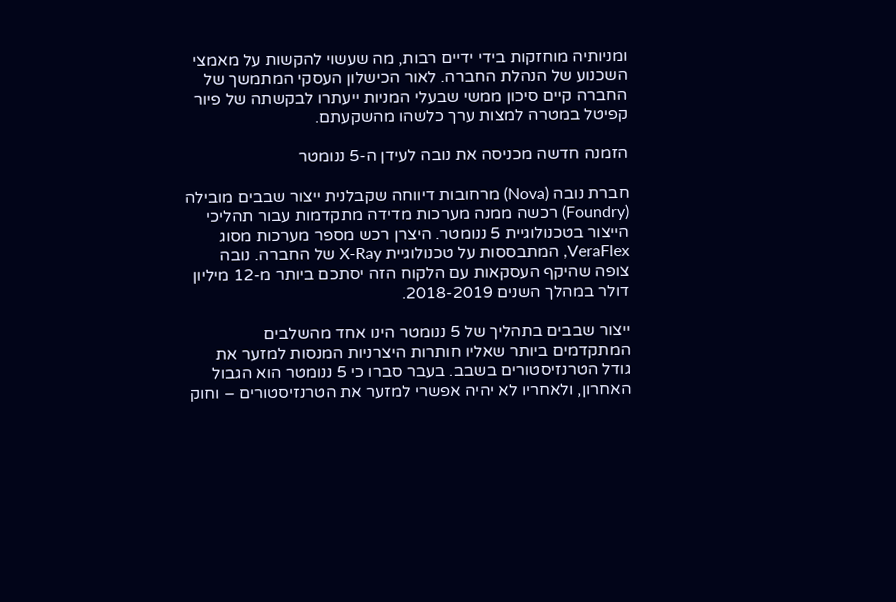ומניותיה מוחזקות בידי ידיים רבות, מה שעשוי להקשות על מאמצי השכנוע של הנהלת החברה. לאור הכישלון העסקי המתמשך של החברה קיים סיכון ממשי שבעלי המניות ייעתרו לבקשתה של פיור קפיטל במטרה למצות ערך כלשהו מהשקעתם.

הזמנה חדשה מכניסה את נובה לעידן ה-5 ננומטר

חברת נובה (Nova) מרחובות דיווחה שקבלנית ייצור שבבים מובילה (Foundry) רכשה ממנה מערכות מדידה מתקדמות עבור תהליכי הייצור בטכנולוגיית 5 ננומטר. היצרן רכש מספר מערכות מסוג VeraFlex, המתבססות על טכנולוגיית X-Ray של החברה. נובה צופה שהיקף העסקאות עם הלקוח הזה יסתכם ביותר מ-12 מיליון דולר במהלך השנים 2018-2019.

ייצור שבבים בתהליך של 5 ננומטר הינו אחד מהשלבים המתקדמים ביותר שאליו חותרות היצרניות המנסות למזער את גודל הטרנזיסטורים בשבב. בעבר סברו כי 5 ננומטר הוא הגבול האחרון, ולאחריו לא יהיה אפשרי למזער את הטרנזיסטורים – וחוק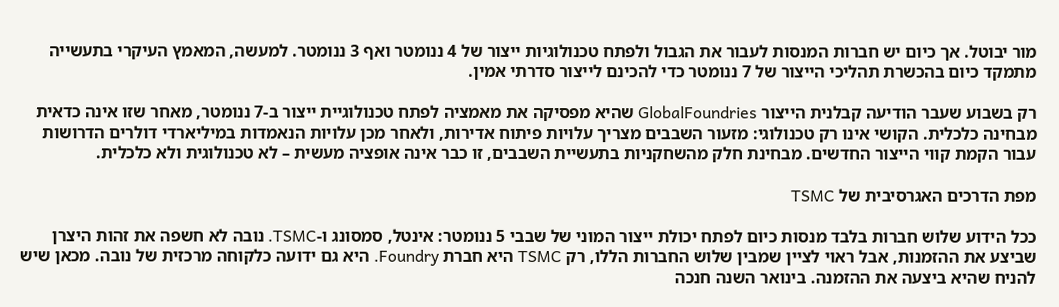מור יבוטל. אך כיום יש חברות המנסות לעבור את הגבול ולפתח טכנולוגיות ייצור של 4 ננומטר ואף 3 ננומטר. למעשה, המאמץ העיקרי בתעשייה מתמקד כיום בהכשרת תהליכי הייצור של 7 ננומטר כדי להכינם לייצור סדרתי אמין.

רק בשבוע שעבר הודיעה קבלנית הייצור GlobalFoundries שהיא מפסיקה את מאמציה לפתח טכנולוגיית ייצור ב-7 ננומטר, מאחר שזו אינה כדאית מבחינה כלכלית. הקושי אינו רק טכנולוגי: מזעור השבבים מצריך עלויות פיתוח אדירות, ולאחר מכן עלויות הנאמדות במיליארדי דולרים הדרושות עבור הקמת קווי הייצור החדשים. מבחינת חלק מהשחקניות בתעשיית השבבים, זו כבר אינה אופציה מעשית – לא טכנולוגית ולא כלכלית.

מפת הדרכים האגרסיבית של TSMC

ככל הידוע שלוש חברות בלבד מנסות כיום לפתח יכולת ייצור המוני של שבבי 5 ננומטר: אינטל, סמסונג ו-TSMC. נובה לא חשפה את זהות היצרן שביצע את ההזמנות, אבל ראוי לציין שמבין שלוש החברות הללו, רק TSMC היא חברת Foundry. היא גם ידועה כלקוחה מרכזית של נובה. מכאן שיש להניח שהיא ביצעה את ההזמנה. בינואר השנה חנכה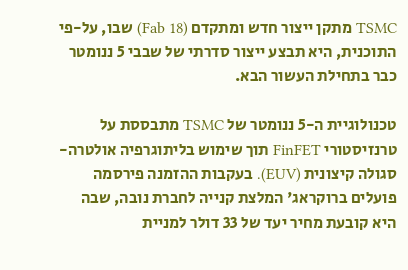TSMC מתקן ייצור חדש ומתקדם (Fab 18) שבו, על-פי התוכנית, היא תבצע ייצור סדרתי של שבבי 5 ננומטר כבר בתחילת העשור הבא.

טכנולוגיית ה-5 ננומטר של TSMC מתבססת על טרנזיסטורי FinFET תוך שימוש בליתוגרפיה אולטרה-סגולה קיצונית (EUV). בעקבות ההזמנה פירסמה פועלים ברוקראג' המלצת קנייה לחברת נובה, שבה היא קובעת מחיר יעד של 33 דולר למניית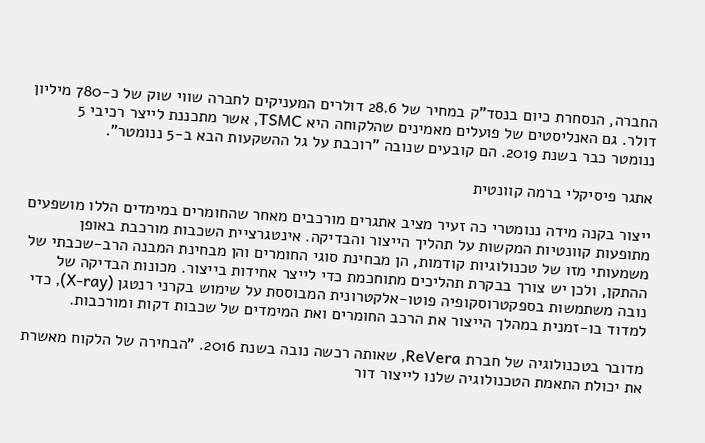החברה, הנסחרת כיום בנסד"ק במחיר של 28.6 דולרים המעניקים לחברה שווי שוק של כ-780 מיליון דולר. גם האנליסטים של פועלים מאמינים שהלקוחה היא TSMC, אשר מתכננת לייצר רכיבי 5 ננומטר כבר בשנת 2019. הם קובעים שנובה "רוכבת על גל ההשקעות הבא ב-5 ננומטר".

אתגר פיסיקלי ברמה קוונטית

ייצור בקנה מידה ננומטרי כה זעיר מציב אתגרים מורכבים מאחר שהחומרים במימדים הללו מושפעים מתופעות קוונטיות המקשות על תהליך הייצור והבדיקה. אינטגרציית השכבות מורכבת באופן משמעותי מזו של טכנולוגיות קודמות, הן מבחינת סוגי החומרים והן מבחינת המבנה הרב-שכבתי של ההתקן, ולכן יש צורך בבקרת תהליכים מתוחכמת כדי לייצר אחידות בייצור. מכונות הבדיקה של נובה משתמשות בספקטרוסקופיה פוטו-אלקטרונית המבוססת על שימוש בקרני רנטגן (X-ray), כדי למדוד בו-זמנית במהלך הייצור את הרכב החומרים ואת המימדים של שכבות דקות ומורכבות.

מדובר בטכנולוגיה של חברת ReVera, שאותה רכשה נובה בשנת 2016. "הבחירה של הלקוח מאשרת את יכולת התאמת הטכנולוגיה שלנו לייצור דור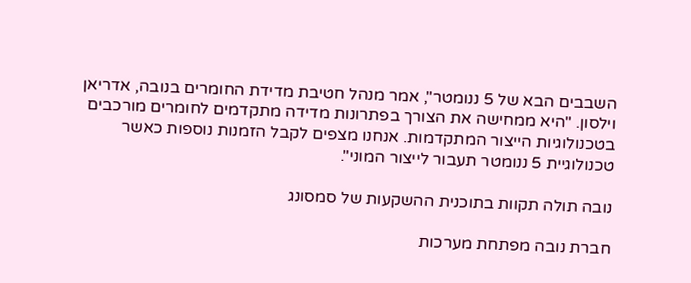השבבים הבא של 5 ננומטר", אמר מנהל חטיבת מדידת החומרים בנובה, אדריאן וילסון. "היא ממחישה את הצורך בפתרונות מדידה מתקדמים לחומרים מורכבים בטכנולוגיות הייצור המתקדמות. אנחנו מצפים לקבל הזמנות נוספות כאשר טכנולוגיית 5 ננומטר תעבור לייצור המוני".

נובה תולה תקוות בתוכנית ההשקעות של סמסונג

חברת נובה מפתחת מערכות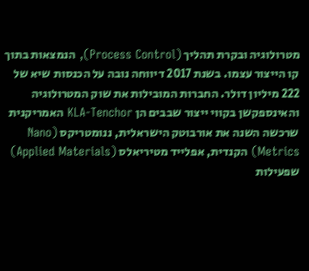מטרולוגיה ובקרת תהליך (Process Control), הנמצאות בתוך קו הייצור עצמו. בשנת 2017 דיווחה נובה על הכנסות שיא של 222 מיליון דולר. החברות המובילות את שוק המטרולוגיה והאינספקשן בקווי ייצור שבבים הן KLA-Tenchor האמריקנית שרכשה השנה את אורבוטק הישראלית, ננומטריקס (Nano Metrics) הקנדית, אפלייד מטיריאלס (Applied Materials) שפעילות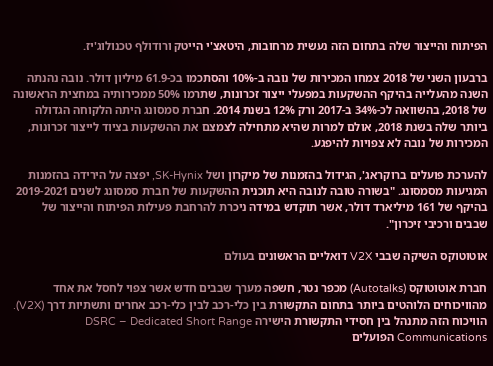הפיתוח והייצור שלה בתחום הזה נעשית מרחובות, היטאצ'י הייטק ורודולף טכנולוג'יז.

ברבעון השני של 2018 צמחו המכירות של נובה ב-10% והסתכמו בכ-61.9 מיליון דולר. נובה נהנתה השנה מהעלייה בהיקף ההשקעות במפעלי ייצור זכרונות, שתרמו 50% ממכירותיה במחצית הראשונה של 2018, בהשוואה לכ-34% ב-2017 ורק 12% בשנת 2014. חברת סמסונג היתה הלקוחה הגדולה ביותר שלה בשנת 2018, אולם למרות שהיא מתחילה לצמצם את ההשקעות בציוד לייצור זכרונות, המכירות של נובה לא צפויות להיפגע.

להערכת פועלים ברוקראג', הגידול בהזמנות של מיקרון ושל SK-Hynix, יפצה על הירידה בהזמנות המגיעות מסמסונג. "בשורה טובה לנובה היא תוכנית ההשקעות של חברת סמסונג לשנים 2019-2021 בהיקף של 161 מיליארד דולר, אשר תוקדש במידה ניכרת להרחבת פעילות הפיתוח והייצור של שבבים ורכיבי זיכרון".

אוטוטוקס השיקה שבבי V2X דואליים הראשונים בעולם

חברת אוטוטוקס (Autotalks) מכפר נטר, חשפה מערך שבבים חדש אשר צפוי לחסל את אחד מהוויכוחים הלוהטים ביותר בתחום התקשורת בין כלי-רכב לבין כלי-רכב אחרים ותשתיות דרך (V2X). הוויכוח הזה מתנהל בין חסידי התקשורת הישירה DSRC – Dedicated Short Range Communications הפועלים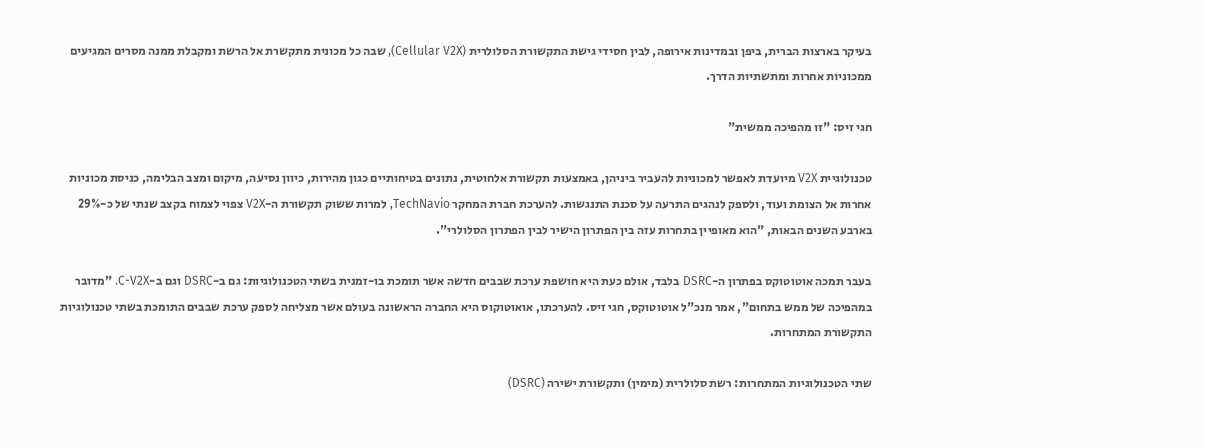בעיקר בארצות הברית, ביפן ובמדינות אירופה, לבין חסידי גישת התקשורת הסלולרית (Cellular V2X), שבה כל מכונית מתקשרת אל הרשת ומקבלת ממנה מסרים המגיעים ממכוניות אחרות ומתשתיות הדרך.

חגי זיס: "זו מהפיכה ממשית"

טכנולוגיית V2X מיועדת לאפשר למכוניות להעביר ביניהן, באמצעות תקשורת אלחוטית, נתונים בטיחותיים כגון מהירות, כיוון נסיעה, מיקום ומצב הבלימה, כניסת מכוניות אחרות אל הצומת ועוד, ולספק לנהגים התרעה על סכנת התנגשות. להערכת חברת המחקר TechNavio, למרות ששוק תקשורת ה-V2X צפוי לצמוח בקצב שנתי של כ-29% בארבע השנים הבאות, "הוא מאופיין בתחרות עזה בין הפתרון הישיר לבין הפתרון הסלולרי".

בעבר תמכה אוטוטוקס בפתרון ה-DSRC בלבד, אולם כעת היא חושפת ערכת שבבים חדשה אשר תומכת בו-זמנית בשתי הטכנולוגיות: גם ב-DSRC וגם ב-C-V2X. "מדובר במהפיכה של ממש בתחום", אמר מנכ"ל אוטוטוקס, חגי זיס. להערכתו, אואוטוקוס היא החברה הראשונה בעולם אשר מצליחה לספק ערכת שבבים התומכת בשתי טכנולוגיות התקשורת המתחרות.

שתי הטכנולוגיות המתחרות: רשת סלולרית (מימין) ותקשורת ישירה (DSRC)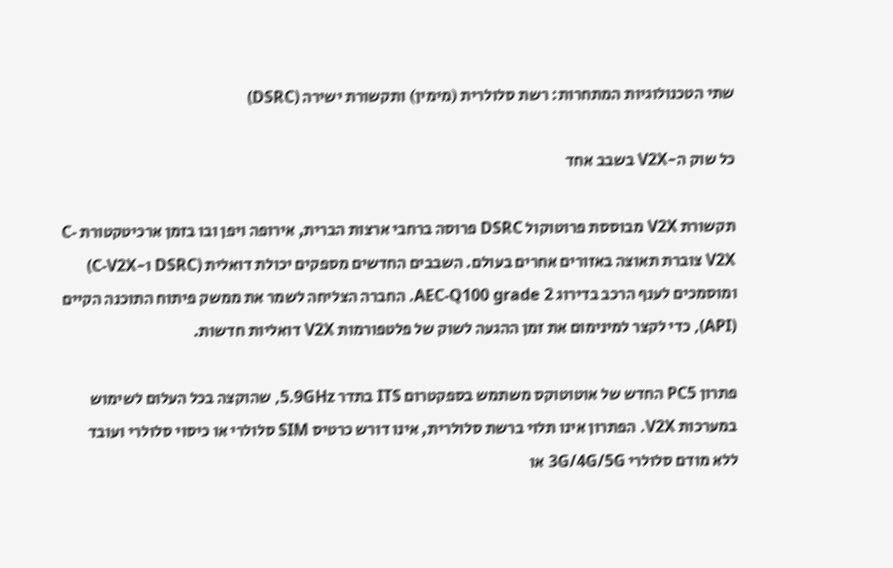שתי הטכנולוגיות המתחרות: רשת סלולרית (מימין) ותקשורת ישירה (DSRC)

כל שוק ה-V2X בשבב אחד

תקשורת V2X מבוססת פרוטוקול DSRC פרוסה ברחבי ארצות הברית, אירופה ויפן ובו בזמן ארכיטקטורת C-V2X צוברת תאוצה באזורים אחרים בעולם. השבבים החדשים מספקים יכולת דואלית (DSRC ו-C-V2X) ומוסמכים לענף הרכב בדירוג AEC-Q100 grade 2. החברה הצליחה לשמר את ממשק פיתוח התוכנה הקיים (API), כדי לקצר למינימום את זמן ההגעה לשוק של פלטפורמות V2X דואליות חדשות.

פתרון PC5 החדש של אוטוטוקס משתמש בספקטרום ITS בתדר 5.9GHz, שהוקצה בכל העלום לשימוש במערכות V2X. הפתרון אינו תלוי ברשת סלולרית, אינו דורש כרטיס SIM סלולרי או כיסוי סלולרי ועובד ללא מודם סלולרי 3G/4G/5G או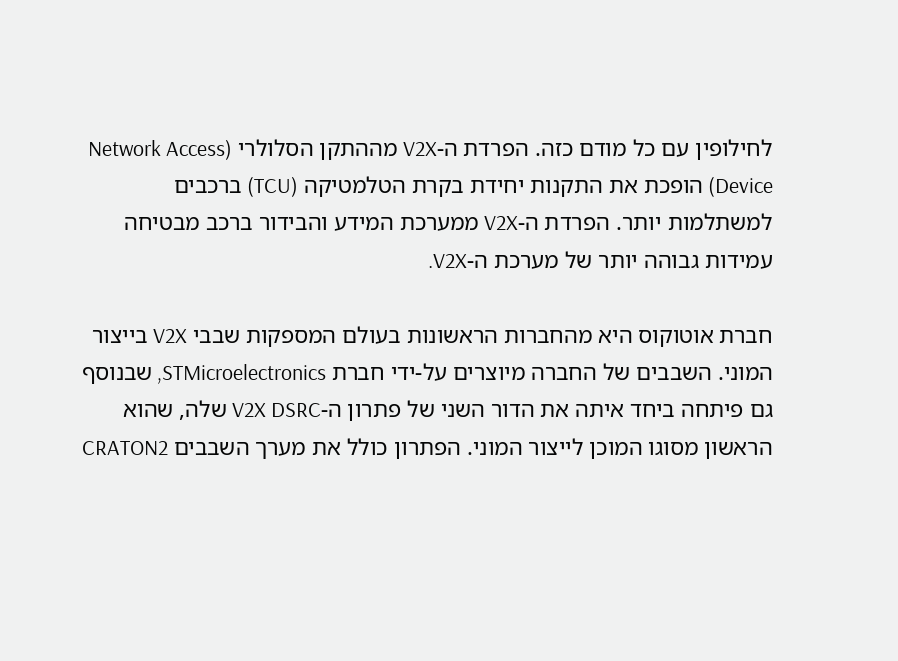לחילופין עם כל מודם כזה. הפרדת ה-V2X מההתקן הסלולרי (Network Access Device) הופכת את התקנות יחידת בקרת הטלמטיקה (TCU) ברכבים למשתלמות יותר. הפרדת ה-V2X ממערכת המידע והבידור ברכב מבטיחה עמידות גבוהה יותר של מערכת ה-V2X.

חברת אוטוקוס היא מהחברות הראשונות בעולם המספקות שבבי V2X בייצור המוני. השבבים של החברה מיוצרים על-ידי חברת STMicroelectronics, שבנוסף גם פיתחה ביחד איתה את הדור השני של פתרון ה-V2X DSRC שלה, שהוא הראשון מסוגו המוכן לייצור המוני. הפתרון כולל את מערך השבבים CRATON2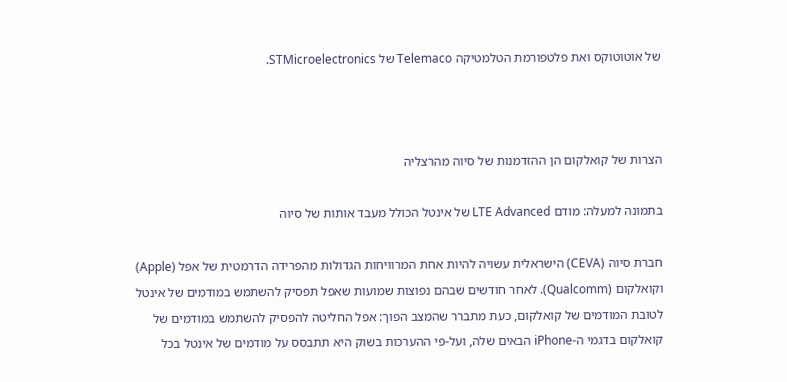של אוטוטוקס ואת פלטפורמת הטלמטיקה Telemaco של STMicroelectronics.



הצרות של קואלקום הן ההזדמנות של סיוה מהרצליה

בתמונה למעלה: מודם LTE Advanced של אינטל הכולל מעבד אותות של סיוה

חברת סיוה (CEVA) הישראלית עשויה להיות אחת המרוויחות הגדולות מהפרידה הדרמטית של אפל (Apple) וקואלקום (Qualcomm). לאחר חודשים שבהם נפוצות שמועות שאפל תפסיק להשתמש במודמים של אינטל לטובת המודמים של קואלקום, כעת מתברר שהמצב הפוך: אפל החליטה להפסיק להשתמש במודמים של קואלקום בדגמי ה-iPhone הבאים שלה, ועל-פי ההערכות בשוק היא תתבסס על מודמים של אינטל בכל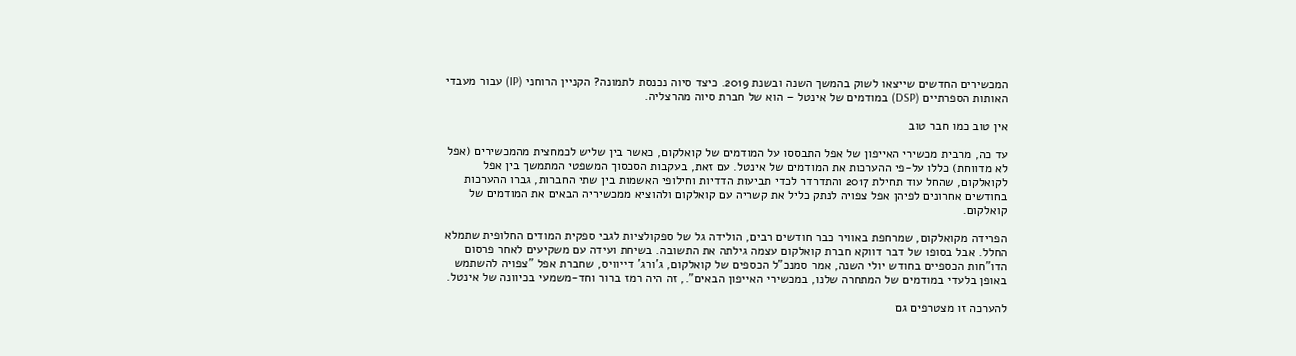המכשירים החדשים שייצאו לשוק בהמשך השנה ובשנת 2019. כיצד סיוה נכנסת לתמונה? הקניין הרוחני (IP) עבור מעבדי האותות הספרתיים (DSP) במודמים של אינטל – הוא של חברת סיוה מהרצליה.

אין טוב כמו חבר טוב

עד כה, מרבית מכשירי האייפון של אפל התבססו על המודמים של קואלקום, כאשר בין שליש לכמחצית מהמכשירים (אפל לא מדווחת) כללו על-פי ההערכות את המודמים של אינטל. עם זאת, בעקבות הסכסוך המשפטי המתמשך בין אפל לקואלקום, שהחל עוד תחילת 2017 והתדרדר לכדי תביעות הדדיות וחילופי האשמות בין שתי החברות, גברו ההערכות בחודשים אחרונים לפיהן אפל צפויה לנתק כליל את קשריה עם קואלקום ולהוציא ממכשיריה הבאים את המודמים של קואלקום.

הפרידה מקואלקום, שמרחפת באוויר כבר חודשים רבים, הולידה גל של ספקולציות לגבי ספקית המודים החלופית שתמלא החלל. אבל בסופו של דבר דווקא חברת קואלקום עצמה גילתה את התשובה. בשיחת ועידה עם משקיעים לאחר פרסום הדו"חות הכספיים בחודש יולי השנה, אמר סמנכ"ל הכספים של קואלקום, ג'ורג' דייוויס, שחברת אפל "צפויה להשתמש באופן בלעדי במודמים של המתחרה שלנו, במכשירי האייפון הבאים"., זה היה רמז ברור וחד-משמעי בכיוונה של אינטל.

להערכה זו מצטרפים גם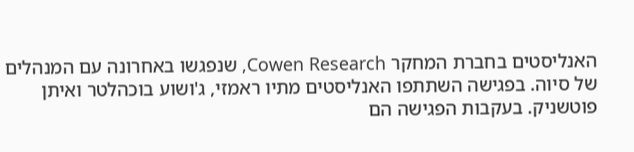האנליסטים בחברת המחקר Cowen Research, שנפגשו באחרונה עם המנהלים של סיוה. בפגישה השתתפו האנליסטים מתיו ראמזי, ג'ושוע בוכהלטר ואיתן פוטשניק. בעקבות הפגישה הם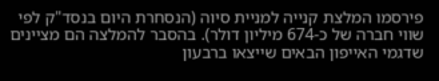פירסמו המלצת קנייה למניית סיוה (הנסחרת היום בנסד"ק לפי שווי חברה של כ-674 מיליון דולר). בהסבר להמלצה הם מציינים שדגמי האייפון הבאים שייצאו ברבעון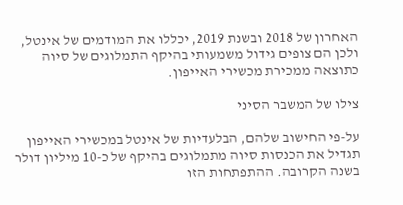האחרון של 2018 ובשנת 2019, יכללו את המודמים של אינטל, ולכן הם צופים גידול משמעותי בהיקף התמלוגים של סיוה כתוצאה ממכירת מכשירי האייפון.

צילו של המשבר הסיני

על-פי החישוב שלהם, הבלעדיות של אינטל במכשירי האייפון תגדיל את הכנסות סיוה מתמלוגים בהיקף של כ-10 מיליון דולר בשנה הקרובה. ההתפתחות הזו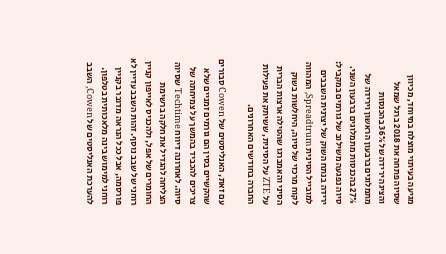מגיעה בעיתוי מוצלח במיוחד, מכיוון שסיוה פתחה את 2018 ברגל שמאל והציגה ירידה של 36% בהכנסות מתמלוגים ברבעון הראשון וירידה של 27% בהכנסות מתמלוגים ברבעון השני. סיוה נפגעה משילוב של גורמים במקביל: ירידה בנתח השוק של יצרנית השבבים למובייל הסינית Spreadtrum, המהווה לקוח מרכזי של סיוה, היחלשות בשוק הסיני והאמברגו שהטילה ארצות הברית על ZTE על הסינית, ששיתק את פעילות החברה בחודשים האחרונים.

עם זאת, האנליסטים של Cowen סבורים שהקשיים בסין הם גורמים זמניים שלא צריכים להכביד בהמשך על צמיחתה של סיוה. לאחרונה דיווח Techtime שסיוה הצליחה להגדיל את חלקה ברשימת החומרים של אפל, ולהכניס לאייפון קניין רוחני של שבב נוסף. זהות השבב עדיין לא פורסמה, אבל ככל הנראה מדובר בקניין רוחני למימוש בינה מלאכותית בטלפון. להערכת האנליסטים של Cowen, השבב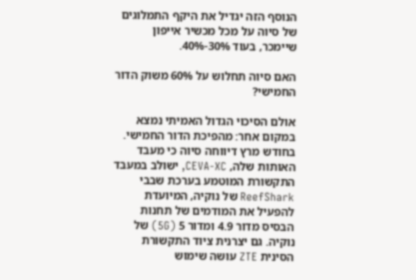הנוסף הזה יגדיל את היקף התמלוגים של סיוה על מכל מכשיר אייפון שיימכר, בעוד 30%-40%.

האם סיוה תחלוש על 60% משוק הדור החמישי?

אולם הסיכוי הגדול האמיתי נמצא במקום אחר: מהפיכת הדור החמישי. בחודש מרץ דיווחה סיוה כי מעבד האותות שלה, CEVA-XC, ישולב במעבד התקשורת המוטמע בערכת שבבי ReefShark של נוקיה, המיועדת להפעיל את המודמים של תחנות הבסיס מדור 4.9 ומדור 5 (5G) של נוקיה. גם יצרנית ציוד התקשורת הסינית ZTE עושה שימוש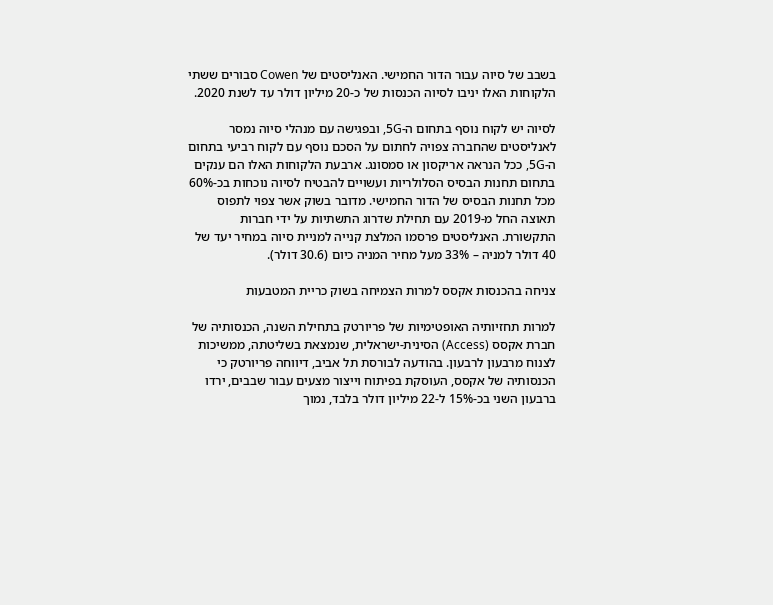בשבב של סיוה עבור הדור החמישי. האנליסטים של Cowen סבורים ששתי הלקוחות האלו יניבו לסיוה הכנסות של כ-20 מיליון דולר עד לשנת 2020.

לסיוה יש לקוח נוסף בתחום ה-5G, ובפגישה עם מנהלי סיוה נמסר לאנליסטים שהחברה צפויה לחתום על הסכם נוסף עם לקוח רביעי בתחום ה-5G, ככל הנראה אריקסון או סמסונג. ארבעת הלקוחות האלו הם ענקים בתחום תחנות הבסיס הסלולריות ועשויים להבטיח לסיוה נוכחות בכ-60% מכל תחנות הבסיס של הדור החמישי. מדובר בשוק אשר צפוי לתפוס תאוצה החל מ-2019 עם תחילת שדרוג התשתיות על ידי חברות התקשורת. האנליסטים פרסמו המלצת קנייה למניית סיוה במחיר יעד של 40 דולר למניה – 33% מעל מחיר המניה כיום (30.6 דולר).

צניחה בהכנסות אקסס למרות הצמיחה בשוק כריית המטבעות

למרות תחזיותיה האופטימיות של פריורטק בתחילת השנה, הכנסותיה של חברת אקסס (Access) הסינית-ישראלית, שנמצאת בשליטתה, ממשיכות לצנוח מרבעון לרבעון. בהודעה לבורסת תל אביב, דיווחה פריורטק כי הכנסותיה של אקסס, העוסקת בפיתוח וייצור מצעים עבור שבבים, ירדו ברבעון השני בכ-15% ל-22 מיליון דולר בלבד, נמוך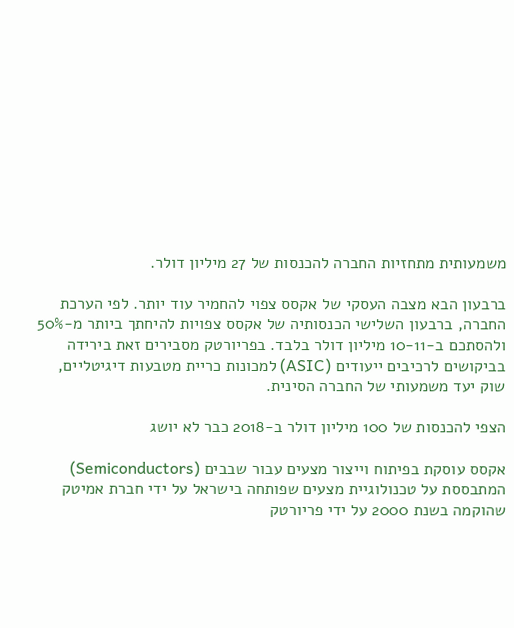משמעותית מתחזיות החברה להכנסות של 27 מיליון דולר.

ברבעון הבא מצבה העסקי של אקסס צפוי להחמיר עוד יותר. לפי הערכת החברה, ברבעון השלישי הכנסותיה של אקסס צפויות להיחתך ביותר מ-50% ולהסתכם ב-10-11 מיליון דולר בלבד. בפריורטק מסבירים זאת בירידה בביקושים לרכיבים ייעודים (ASIC) למכונות כריית מטבעות דיגיטליים, שוק יעד משמעותי של החברה הסינית.

הצפי להכנסות של 100 מיליון דולר ב-2018 כבר לא יושג

אקסס עוסקת בפיתוח וייצור מצעים עבור שבבים (Semiconductors) המתבססת על טכנולוגיית מצעים שפותחה בישראל על ידי חברת אמיטק שהוקמה בשנת 2000 על ידי פריורטק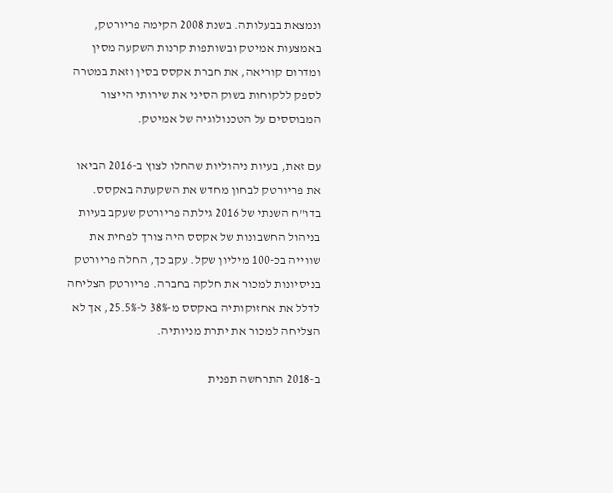ונמצאת בבעלותה. בשנת 2008 הקימה פריורטק, באמצעות אמיטק ובשותפות קרנות השקעה מסין ומדרום קוריאה, את חברת אקסס בסין וזאת במטרה לספק ללקוחות בשוק הסיני את שירותי הייצור המבוססים על הטכנולוגיה של אמיטק.

עם זאת, בעיות ניהוליות שהחלו לצוץ ב-2016 הביאו את פריורטק לבחון מחדש את השקעתה באקסס. בדו"ח השנתי של 2016 גילתה פריורטק שעקב בעיות בניהול החשבונות של אקסס היה צורך לפחית את שווייה בכ-100 מיליון שקל. עקב כך, החלה פריורטק בניסיונות למכור את חלקה בחברה. פריורטק הצליחה לדלל את אחזוקותיה באקסס מ-38% ל-25.5%, אך לא הצליחה למכור את יתרת מניותיה.

ב-2018 התרחשה תפנית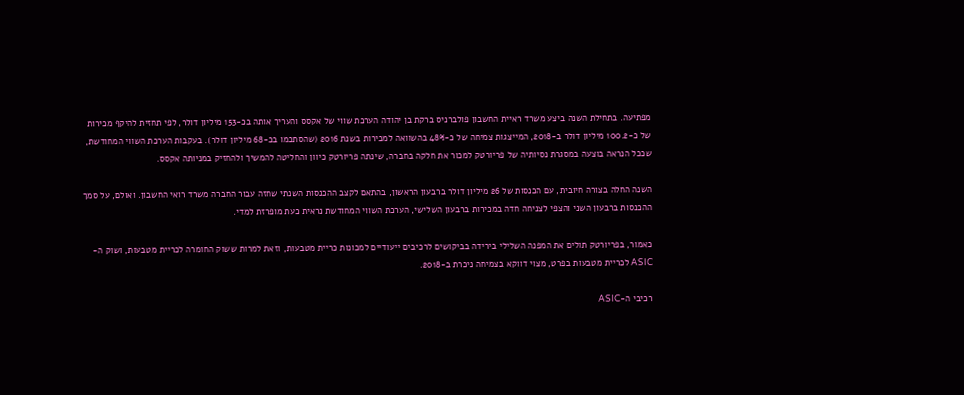מפתיעה. בתחילת השנה ביצע משרד ראיית החשבון פולברניס ברקת בן יהודה הערכת שווי של אקסס והעריך אותה בכ-153 מיליון דולר, לפי תחזית להיקף מכירות של כ-100.2 מיליון דולר ב-2018, המייצגות צמיחה של כ-48% בהשוואה למכירות בשנת 2016 (שהסתכמו בכ-68 מיליון דולר). בעקבות הערכת השווי המחודשת, שככל הנראה בוצעה במסגרת נסיותיה של פריורטק למכור את חלקה בחברה, שינתה פריורטק כיוון והחליטה להמשיך ולהחזיק במניותה אקסס.

השנה החלה בצורה חיובית, עם הכנסות של 26 מיליון דולר ברבעון הראשון, בהתאם לקצב ההכנסות השנתי שחזה עבור החברה משרד רואי החשבון. ואולם, על סמך ההכנסות ברבעון השני והצפי לצניחה חדה במכירות ברבעון השלישי, הערכת השווי המחודשת נראית כעת מופרזת למדי.

כאמור, בפריורטק תולים את המפנה השלילי בירידה בביקושים לרכיבים ייעודיים למכונות כריית מטבעות, וזאת למרות ששוק החומרה לכריית מטבעות, ושוק ה-ASIC לכריית מטבעות בפרט, מצוי דווקא בצמיחה ניכרת ב-2018.

רכיבי ה-ASIC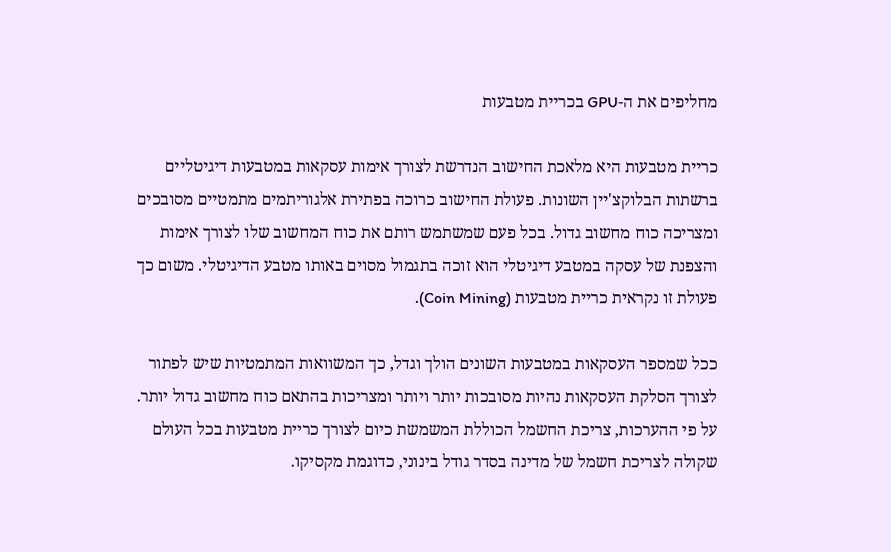מחליפים את ה-GPU בכריית מטבעות

כריית מטבעות היא מלאכת החישוב הנדרשת לצורך אימות עסקאות במטבעות דיגיטליים ברשתות הבלוקצ'יין השונות. פעולת החישוב כרוכה בפתירת אלגוריתמים מתמטיים מסובכים ומצריכה כוח מחשוב גדול. בכל פעם שמשתמש רותם את כוח המחשוב שלו לצורך אימות והצפנת של עסקה במטבע דיגיטלי הוא זוכה בתגמול מסוים באותו מטבע הדיגיטלי. משום כך פעולת זו נקראית כריית מטבעות (Coin Mining).

ככל שמספר העסקאות במטבעות השונים הולך וגדל, כך המשוואות המתמטיות שיש לפתור לצורך הסלקת העסקאות נהיות מסובכות יותר ויותר ומצריכות בהתאם כוח מחשוב גדול יותר. על פי ההערכות, צריכת החשמל הכוללת המשמשת כיום לצורך כריית מטבעות בכל העולם שקולה לצריכת חשמל של מדינה בסדר גודל בינוני, כדוגמת מקסיקו.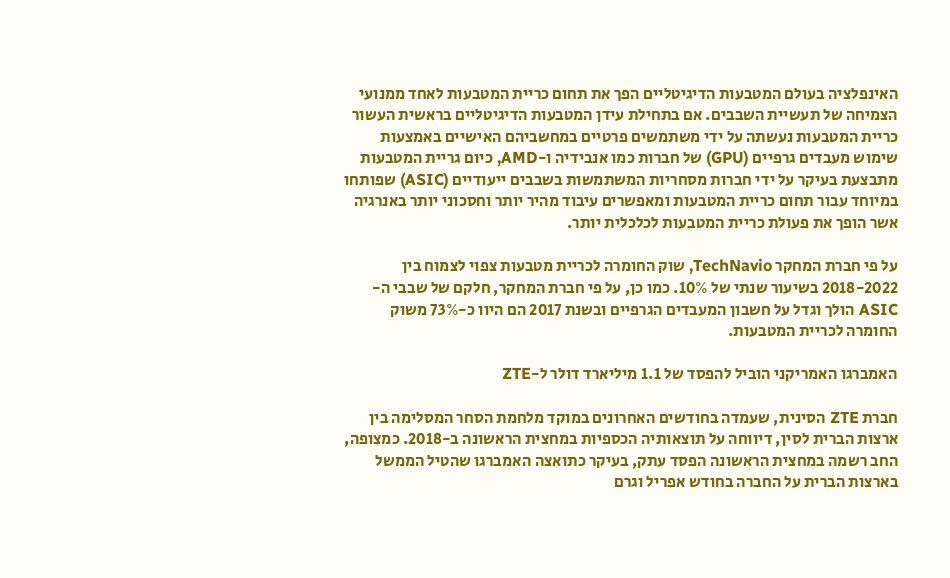האינפלציה בעולם המטבעות הדיגיטליים הפך את תחום כריית המטבעות לאחד ממנועי הצמיחה של תעשיית השבבים. אם בתחילת עידן המטבעות הדיגיטליים בראשית העשור כריית המטבעות נעשתה על ידי משתמשים פרטיים במחשביהם האישיים באמצעות שימוש מעבדים גרפיים (GPU) של חברות כמו אנבידיה ו-AMD, כיום גריית המטבעות מתבצעת בעיקר על ידי חברות מסחריות המשתמשות בשבבים ייעודיים (ASIC) שפותחו במיוחד עבור תחום כריית המטבעות ומאפשרים עיבוד מהיר יותר וחסכוני יותר באנרגיה אשר הופך את פעולת כריית המטבעות לכלכלית יותר.

על פי חברת המחקר TechNavio, שוק החומרה לכריית מטבעות צפוי לצמוח בין 2018-2022 בשיעור שנתי של 10%. כמו כן, על פי חברת המחקר, חלקם של שבבי ה-ASIC הולך וגדל על חשבון המעבדים הגרפיים ובשנת 2017 הם היוו כ-73% משוק החומרה לכריית המטבעות.

האמברגו האמריקני הוביל להפסד של 1.1 מיליארד דולר ל-ZTE

חברת ZTE הסינית, שעמדה בחודשים האחרונים במוקד מלחמת הסחר המסלימה בין ארצות הברית לסין, דיווחה על תוצאותיה הכספיות במחצית הראשונה ב-2018. כמצופה, החב רשמה במחצית הראשונה הפסד עתק, בעיקר כתואצה האמברגו שהטיל הממשל בארצות הברית על החברה בחודש אפריל וגרם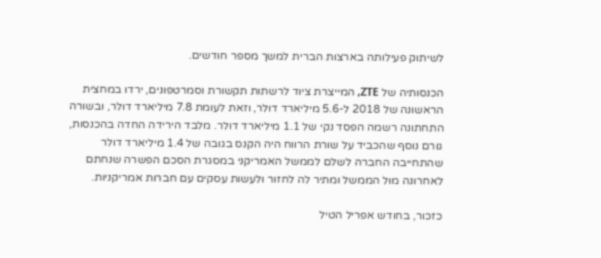לשיתוק פעילותה בארצות הברית למשך מספר חודשים.

הכנסותיה של ZTE, המייצרת ציוד לרשתות תקשורת וסמרטפונים, ירדו במחצית הראשונה של 2018 ל-5.6 מיליארד דולר, וזאת לעומת 7.8 מיליארד דולר, ובשורה התחתונה רשמה הפסד נקי של 1.1 מיליארד דולר. מלבד הירידה החדה בהכנסות, גורם נוסף שהכביד על שורת הרווח היה הקנס בגובה של 1.4 מיליארד דולר שהתחייבה החברה לשלם לממשל האמריקני במסגרת הסכם הפשרה שנחתם לאחרונה מול הממשל ומתיר לה לחזור ולעשות עסקים עם חברות אמריקניות.

כזכור, בחודש אפריל הטיל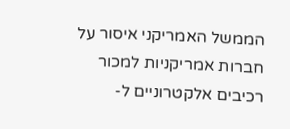הממשל האמריקני איסור על חברות אמריקניות למכור רכיבים אלקטרוניים ל-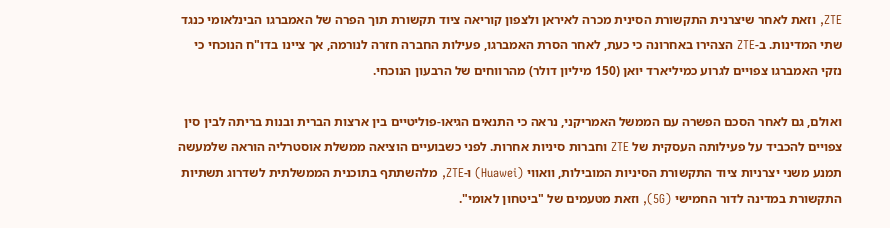ZTE, וזאת לאחר שיצרנית התקשורת הסינית מכרה לאיראן ולצפון קוריאה ציוד תקשורת תוך הפרה של האמברגו הבינלאומי כנגד שתי המדינות. ב-ZTE הצהירו באחרונה כי כעת, לאחר הסרת האמברגו, פעילות החברה חזרה לנורמה, אך ציינו בדו"ח הנוכחי כי נזקי האמברגו צפויים לגרוע כמיליארד יואן (150 מיליון דולר) מהרווחים של הרבעון הנוכחי.

ואולם, גם לאחר הסכם הפשרה עם הממשל האמריקני, נראה כי התנאים הגיאו-פוליטיים בין ארצות הברית ובנות בריתה לבין סין צפויים להכביד על פעילותה העסקית של ZTE וחברות סיניות אחרות. לפני כשבועיים הוציאה ממשלת אוסטרליה הוראה שלמעשה תמנע משני יצרניות ציוד התקשורת הסיניות המובילות, וואווי (Huawei) ו-ZTE, מלהשתתף בתוכנית הממשלתית לשדרוג תשתיות התקשורת במדינה לדור החמישי (5G), וזאת מטעמים של "ביטחון לאומי".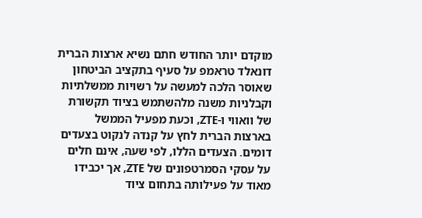מוקדם יותר החודש חתם נשיא ארצות הברית דונאלד טראמפ על סעיף בתקציב הביטחון שאוסר הלכה למעשה על רשויות ממשלתיות וקבלניות משנה מלהשתמש בציוד תקשורת של וואווי ו-ZTE, וכעת מפעיל הממשל בארצות הברית לחץ על קנדה לנקוט בצעדים דומים. הצעדים הללו, לפי שעה, אינם חלים על עסקי הסמרטפונים של ZTE, אך יכבידו מאוד על פעילותה בתחום ציוד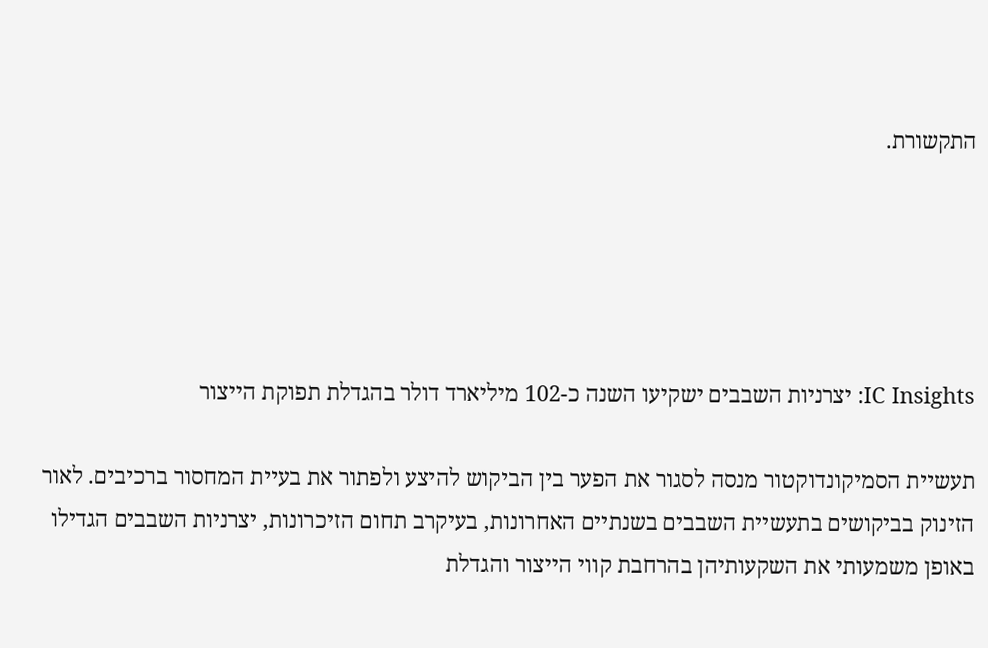התקשורת.





IC Insights: יצרניות השבבים ישקיעו השנה כ-102 מיליארד דולר בהגדלת תפוקת הייצור

תעשיית הסמיקונדוקטור מנסה לסגור את הפער בין הביקוש להיצע ולפתור את בעיית המחסור ברכיבים. לאור הזינוק בביקושים בתעשיית השבבים בשנתיים האחרונות, בעיקרב תחום הזיכרונות, יצרניות השבבים הגדילו באופן משמעותי את השקעותיהן בהרחבת קווי הייצור והגדלת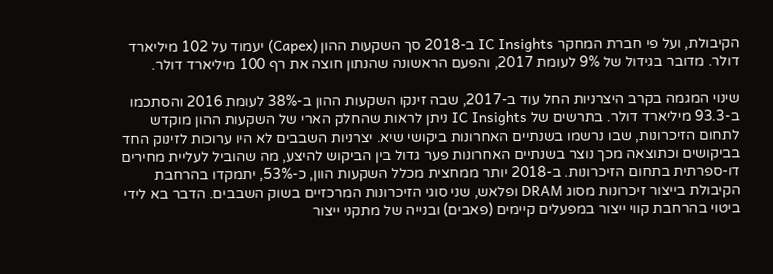הקיבולת, ועל פי חברת המחקר IC Insights ב-2018 סך השקעות ההון (Capex) יעמוד על 102 מיליארד דולר. מדובר בגידול של 9% לעומת 2017, והפעם הראשונה שהנתון חוצה את רף 100 מיליארד דולר.

שינוי המגמה בקרב היצרניות החל עוד ב-2017, שבה זינקו השקעות ההון ב-38% לעומת 2016 והסתכמו ב-93.3 מיליארד דולר. בתרשים של IC Insights ניתן לראות שהחלק הארי של השקעות ההון מוקדש לתחום הזיכרונות, שבו נרשמו בשנתיים האחרונות ביקושי שיא. יצרניות השבבים לא היו ערוכות לזינוק החד בביקושים וכתוצאה מכך נוצר בשנתיים האחרונות פער גדול בין הביקוש להיצע, מה שהוביל לעליית מחירים דו-ספרתית בתחום הזיכרונות. ב-2018 יותר ממחצית מכלל השקעות הוון, כ-53%, יתמקדו בהרחבת הקיבולת בייצור זיכרונות מסוג DRAM ופלאש, שני סוגי הזיכרונות המרכזיים בשוק השבבים. הדבר בא לידי ביטוי בהרחבת קווי ייצור במפעלים קיימים (פאבים) ובנייה של מתקני ייצור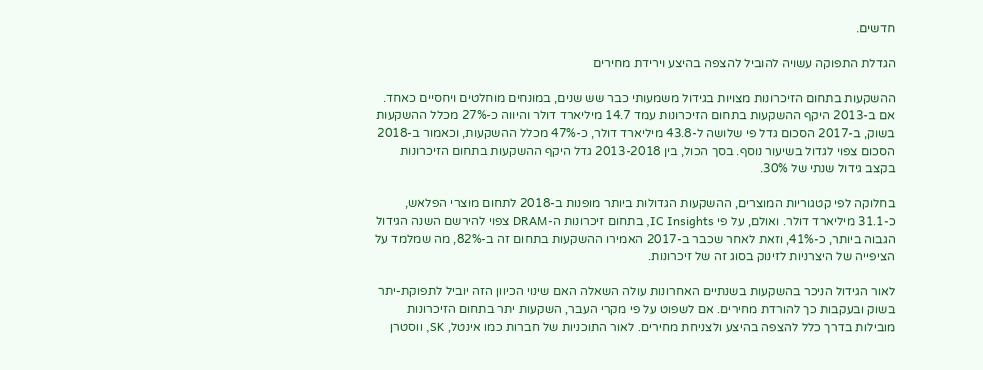חדשים.

הגדלת התפוקה עשויה להוביל להצפה בהיצע וירידת מחירים

ההשקעות בתחום הזיכרונות מצויות בגידול משמעותי כבר שש שנים, במונחים מוחלטים ויחסיים כאחד. אם ב-2013 היקף ההשקעות בתחום הזיכרונות עמד 14.7 מיליארד דולר והיווה כ-27% מכלל ההשקעות בשוק, ב-2017 הסכום גדל פי שלושה ל-43.8 מיליארד דולר, כ-47% מכלל ההשקעות, וכאמור ב-2018 הסכום צפוי לגדול בשיעור נוסף. בסך הכול, בין 2013-2018 גדל היקף ההשקעות בתחום הזיכרונות בקצב גידול שנתי של 30%.

בחלוקה לפי קטגוריות המוצרים, ההשקעות הגדולות ביותר מופנות ב-2018 לתחום מוצרי הפלאש, כ-31.1 מיליארד דולר. ואולם, על פי IC Insights, בתחום זיכרונות ה-DRAM צפוי להירשם השנה הגידול הגבוה ביותר, כ-41%, וזאת לאחר שכבר ב-2017 האמירו ההשקעות בתחום זה ב-82%, מה שמלמד על הציפייה של היצרניות לזינוק בסוג זה של זיכרונות.

לאור הגידול הניכר בהשקעות בשנתיים האחרונות עולה השאלה האם שינוי הכיוון הזה יוביל לתפוקת-יתר בשוק ובעקבות כך להורדת מחירים. אם לשפוט על פי מקרי העבר, השקעות יתר בתחום הזיכרונות מובילות בדרך כלל להצפה בהיצע ולצניחת מחירים. לאור התוכניות של חברות כמו אינטל, SK, ווסטרן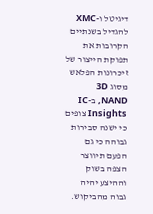דיגיטל ו-XMC להגדיל בשנתיים הקרובות את תפוקת הייצור של זיכרונות הפלאש מסוג 3D NAND, ב-IC Insights צופים כי ישנה סבירות גבוהה כי גם הפעם תיווצר הצפה בשוק וההיצע יהיה גבוה מהביקוש.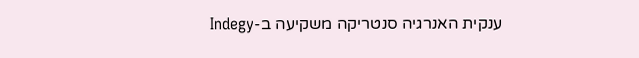ענקית האנרגיה סנטריקה משקיעה ב-Indegy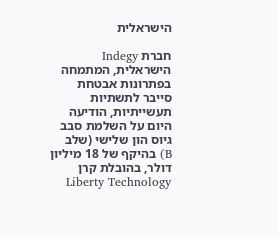הישראלית

חברת Indegy הישראלית, המתמחה בפתרונות אבטחת סייבר לתשתיות תעשייתיות, הודיעה היום על השלמת סבב גיוס הון שלישי (שלב B) בהיקף של 18 מיליון דולר, בהובלת קרן Liberty Technology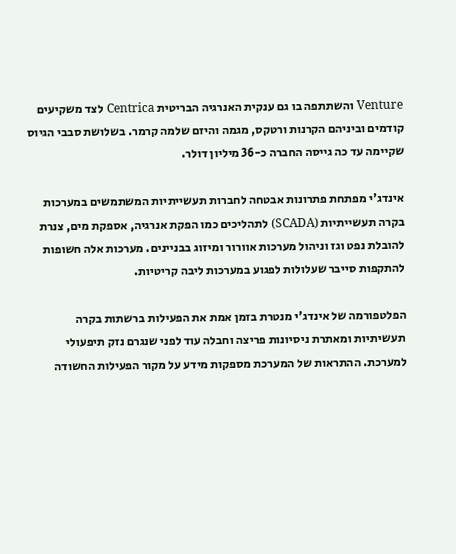Venture והשתתפה בו גם ענקית האנרגיה הבריטית Centrica לצד משקיעים קודמים וביניהם הקרנות ורטקס, מגמה והיזם שלמה קרמר. בשלושת סבבי הגיוס שקיימה עד כה גייסה החברה כ-36 מיליון דולר.

אינדג'י מפתחת פתרונות אבטחה לחברות תעשייתיות המשתמשים במערכות בקרה תעשייתיות (SCADA) לתהליכים כמו הפקת אנרגיה, אספקת מים, צנרת להובלת נפט וגז וניהול מערכות אוורור ומיזוג בבניינים. מערכות אלה חשופות להתקפות סייבר שעלולות לפגוע במערכות ליבה קריטיות.

הפלטפורמה של אינדג'י מנטרת בזמן אמת את הפעילות ברשתות בקרה תעשיתיות ומאתרת ניסיונות פריצה וחבלה עוד לפני שנגרם נזק תיפעולי למערכת. ההתראות של המערכת מספקות מידע על מקור הפעילות החשודה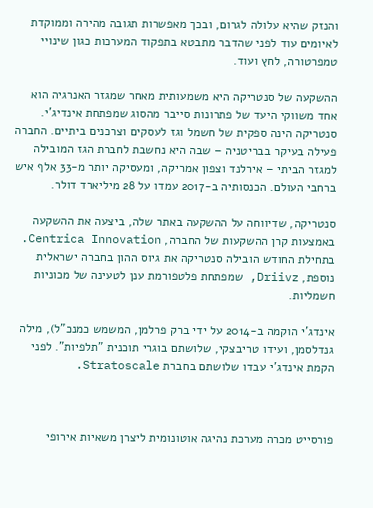והנזק שהיא עלולה לגרום, ובכך מאפשרות תגובה מהירה וממוקדת לאיומים עוד לפני שהדבר מתבטא בתפקוד המערכות כגון שינויי טמפרטורה, לחץ ועוד.

ההשקעה של סנטריקה היא משמעותית מאחר שמגזר האנרגיה הוא אחד משווקי היעד של פתרונות סייבר מהסוג שמפתחת אינדיג'י. סנטריקה הינה ספקית של חשמל וגז לעסקים וצרכנים ביתיים. החברה פעילה בעיקר בבריטניה – שבה היא נחשבת לחברת הגז המובילה למגזר הביתי – אירלנד וצפון אמריקה, ומעסיקה יותר מ-33 אלף איש ברחבי העולם. הכנסותיה ב-2017 עמדו על 28 מיליארד דולר.

סנטריקה, שדיווחה על ההשקעה באתר שלה, ביצעה את ההשקעה באמצעות קרן ההשקעות של החברה, Centrica Innovation. בתחילת החודש הובילה סנטריקה את גיוס ההון בחברה ישראלית נוספת, Driivz, שמפתחת פלטפורמת ענן לטעינה של מכוניות חשמליות.

אינדג'י הוקמה ב-2014 על ידי ברק פרלמן, המשמש כמנכ"ל), מילה גנדלסמן, ועידו טריבצקי, שלושתם בוגרי תוכנית "תלפיות". לפני הקמת אינדג'י עבדו שלושתם בחברת Stratoscale.



פורסייט מכרה מערכת נהיגה אוטונומית ליצרן משאיות אירופי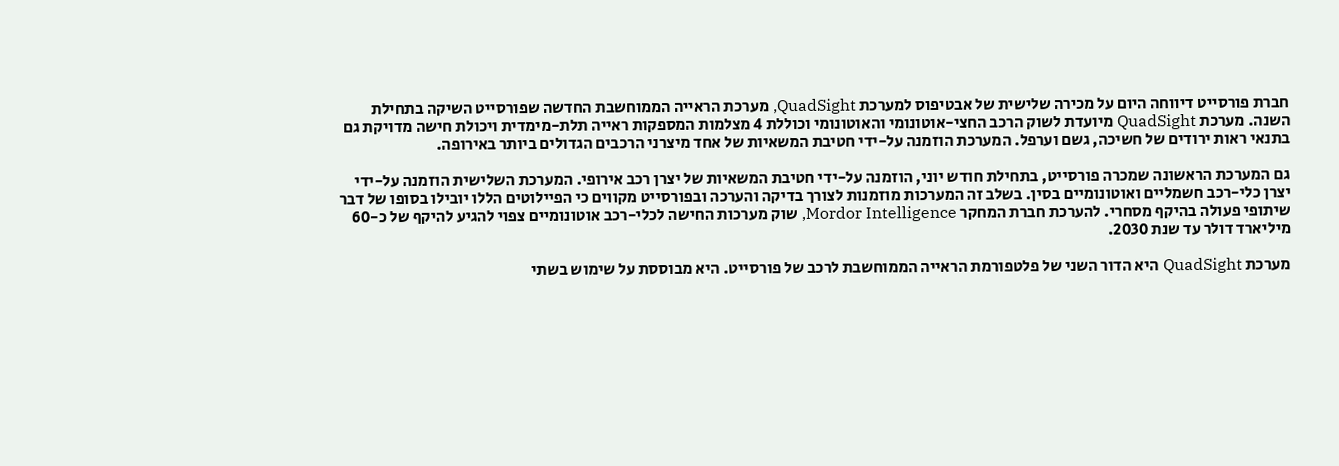חברת פורסייט דיווחה היום על מכירה שלישית של אבטיפוס למערכת QuadSight, מערכת הראייה הממוחשבת החדשה שפורסייט השיקה בתחילת השנה. מערכת QuadSight מיועדת לשוק הרכב החצי-אוטונומי והאוטונומי וכוללת 4 מצלמות המספקות ראייה תלת-מימדית ויכולת חישה מדויקת גם בתנאי ראות ירודים של חשיכה, גשם וערפל. המערכת הוזמנה על-ידי חטיבת המשאיות של אחד מיצרני הרכבים הגדולים ביותר באירופה.

גם המערכת הראשונה שמכרה פורסייט, בתחילת חודש יוני, הוזמנה על-ידי חטיבת המשאיות של יצרן רכב אירופי. המערכת השלישית הוזמנה על-ידי יצרן כלי-רכב חשמליים ואוטונומיים בסין. בשלב זה המערכות מוזמנות לצורך בדיקה והערכה ובפורסייט מקווים כי הפיילוטים הללו יובילו בסופו של דבר שיתופי פעולה בהיקף מסחרי. להערכת חברת המחקר Mordor Intelligence, שוק מערכות החישה לכלי-רכב אוטונומיים צפוי להגיע להיקף של כ-60 מיליארד דולר עד שנת 2030.

מערכת QuadSight היא הדור השני של פלטפורמת הראייה הממוחשבת לרכב של פורסייט. היא מבוססת על שימוש בשתי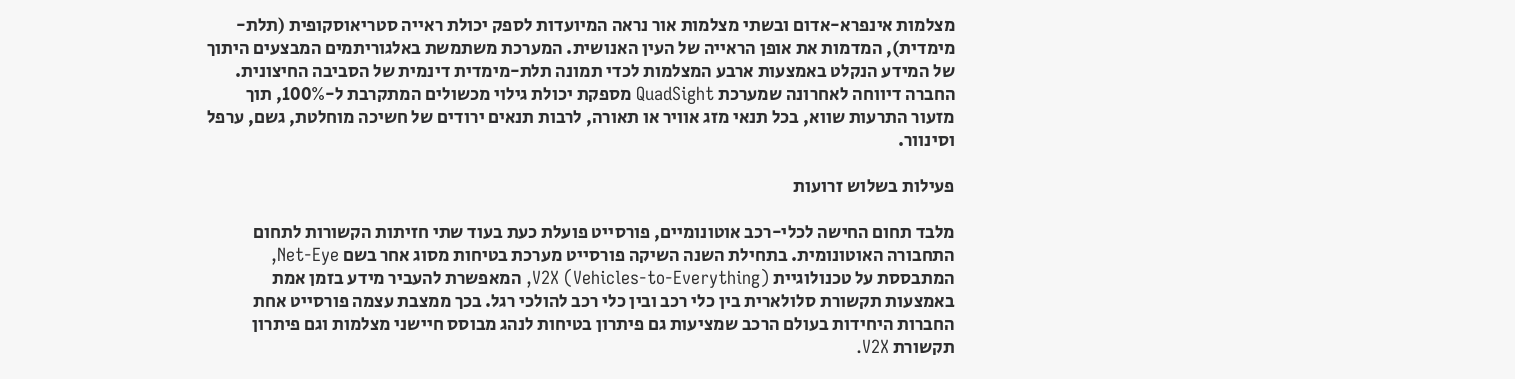מצלמות אינפרא-אדום ובשתי מצלמות אור נראה המיועדות לספק יכולת ראייה סטריאוסקופית (תלת-מימדית), המדמות את אופן הראייה של העין האנושית. המערכת משתמשת באלגוריתמים המבצעים היתוך של המידע הנקלט באמצעות ארבע המצלמות לכדי תמונה תלת-מימדית דינמית של הסביבה החיצונית. החברה דיווחה לאחרונה שמערכת QuadSight מספקת יכולת גילוי מכשולים המתקרבת ל-100%, תוך מזעור התרעות שווא, בכל תנאי מזג אוויר או תאורה, לרבות תנאים ירודים של חשיכה מוחלטת, גשם, ערפל וסינוור.

פעילות בשלוש זרועות

מלבד תחום החישה לכלי-רכב אוטונומיים, פורסייט פועלת כעת בעוד שתי חזיתות הקשורות לתחום התחבורה האוטונומית. בתחילת השנה השיקה פורסייט מערכת בטיחות מסוג אחר בשם Net-Eye, המתבססת על טכנולוגיית V2X (Vehicles-to-Everything), המאפשרת להעביר מידע בזמן אמת באמצעות תקשורת סלולארית בין כלי רכב ובין כלי רכב להולכי רגל. בכך ממצבת עצמה פורסייט אחת החברות היחידות בעולם הרכב שמציעות גם פיתרון בטיחות לנהג מבוסס חיישני מצלמות וגם פיתרון תקשורת V2X.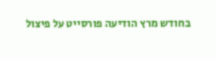בחודש מרץ הודיעה פורסייט על פיצול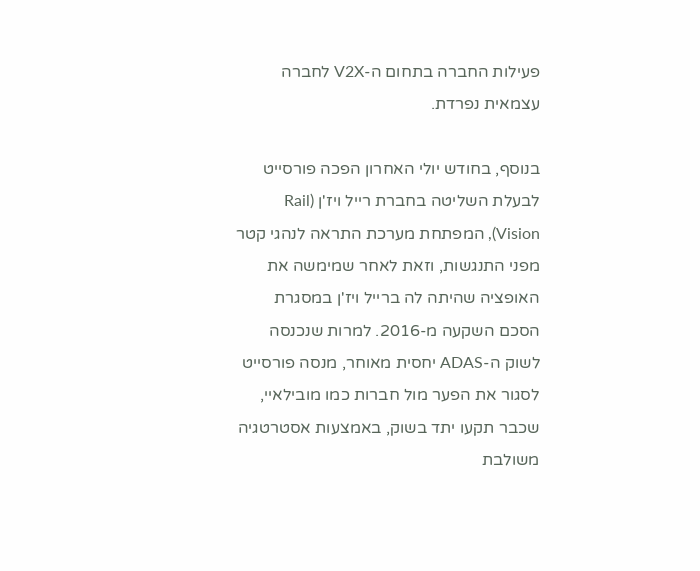פעילות החברה בתחום ה-V2X לחברה עצמאית נפרדת.

בנוסף, בחודש יולי האחרון הפכה פורסייט לבעלת השליטה בחברת רייל ויז'ן (Rail Vision), המפתחת מערכת התראה לנהגי קטר מפני התנגשות, וזאת לאחר שמימשה את האופציה שהיתה לה ברייל ויז'ן במסגרת הסכם השקעה מ-2016. למרות שנכנסה לשוק ה-ADAS יחסית מאוחר, מנסה פורסייט לסגור את הפער מול חברות כמו מובילאיי, שכבר תקעו יתד בשוק, באמצעות אסטרטגיה משולבת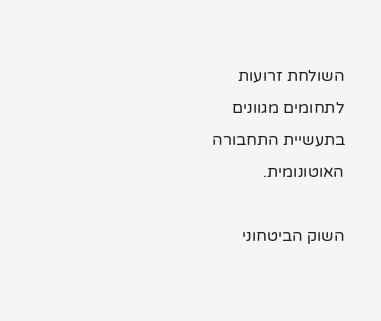השולחת זרועות לתחומים מגוונים בתעשיית התחבורה האוטונומית.

השוק הביטחוני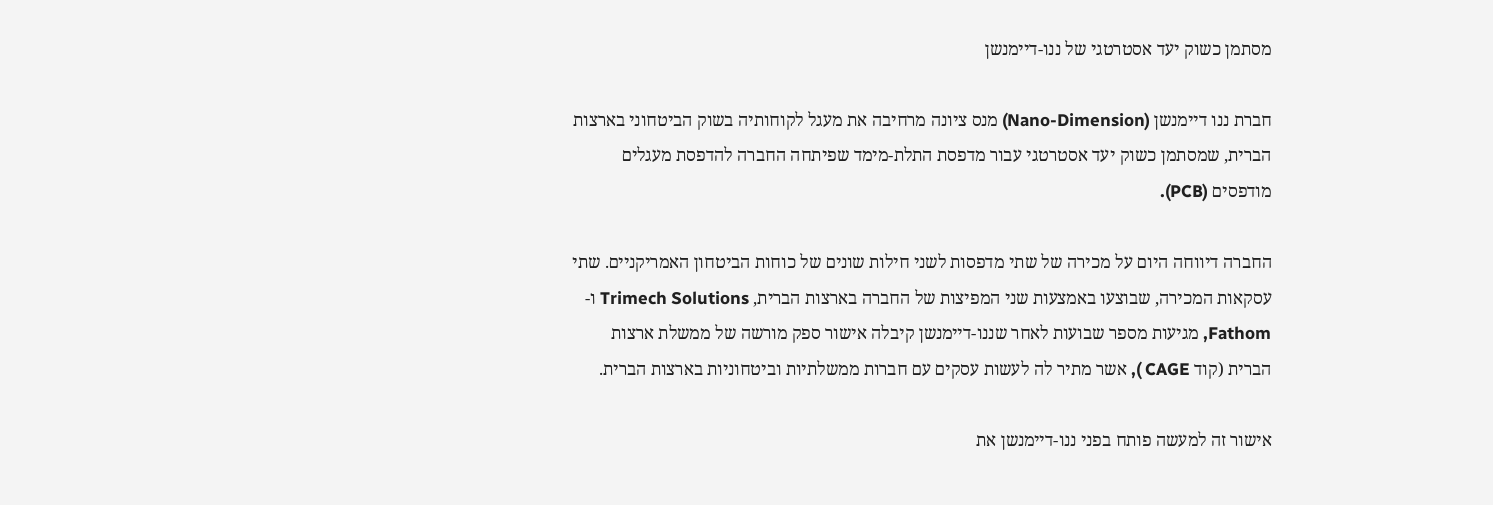מסתמן כשוק יעד אסטרטגי של ננו-דיימנשן

חברת ננו דיימנשן (Nano-Dimension) מנס ציונה מרחיבה את מעגל לקוחותיה בשוק הביטחוני בארצות הברית, שמסתמן כשוק יעד אסטרטגי עבור מדפסת התלת-מימד שפיתחה החברה להדפסת מעגלים מודפסים (PCB).

החברה דיווחה היום על מכירה של שתי מדפסות לשני חילות שונים של כוחות הביטחון האמריקניים. שתי עסקאות המכירה, שבוצעו באמצעות שני המפיצות של החברה בארצות הברית, Trimech Solutions ו- Fathom, מגיעות מספר שבועות לאחר שננו-דיימנשן קיבלה אישור ספק מורשה של ממשלת ארצות הברית (קוד CAGE ), אשר מתיר לה לעשות עסקים עם חברות ממשלתיות וביטחוניות בארצות הברית.

אישור זה למעשה פותח בפני ננו-דיימנשן את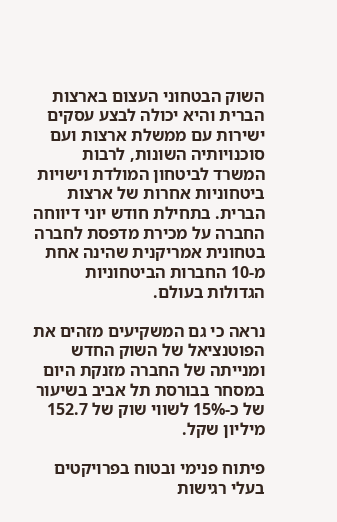השוק הבטחוני העצום בארצות הברית והיא יכולה לבצע עסקים ישירות עם ממשלת ארצות ועם סוכנויותיה השונות, לרבות המשרד לביטחון המולדת וישויות ביטחוניות אחרות של ארצות הברית. בתחילת חודש יוני דיווחה החברה על מכירת מדפסת לחברה בטחונית אמריקנית שהינה אחת מ-10 החברות הביטחוניות הגדולות בעולם.

נראה כי גם המשקיעים מזהים את הפוטנציאל של השוק החדש ומנייתה של החברה מזנקת היום במסחר בבורסת תל אביב בשיעור של כ-15% לשווי שוק של 152.7 מיליון שקל.

פיתוח פנימי ובטוח בפרויקטים בעלי רגישות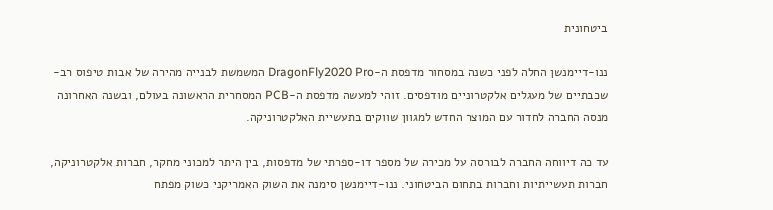ביטחונית

ננו-דיימנשן החלה לפני כשנה במסחור מדפסת ה-DragonFly2020 Pro המשמשת לבנייה מהירה של אבות טיפוס רב-שכבתיים של מעגלים אלקטרוניים מודפסים. זוהי למעשה מדפסת ה-PCB המסחרית הראשונה בעולם, ובשנה האחרונה מנסה החברה לחדור עם המוצר החדש למגוון שווקים בתעשיית האלקטרוניקה.

עד כה דיווחה החברה לבורסה על מכירה של מספר דו-ספרתי של מדפסות, בין היתר למכוני מחקר, חברות אלקטרוניקה, חברות תעשייתיות וחברות בתחום הביטחוני. ננו-דיימנשן סימנה את השוק האמריקני כשוק מפתח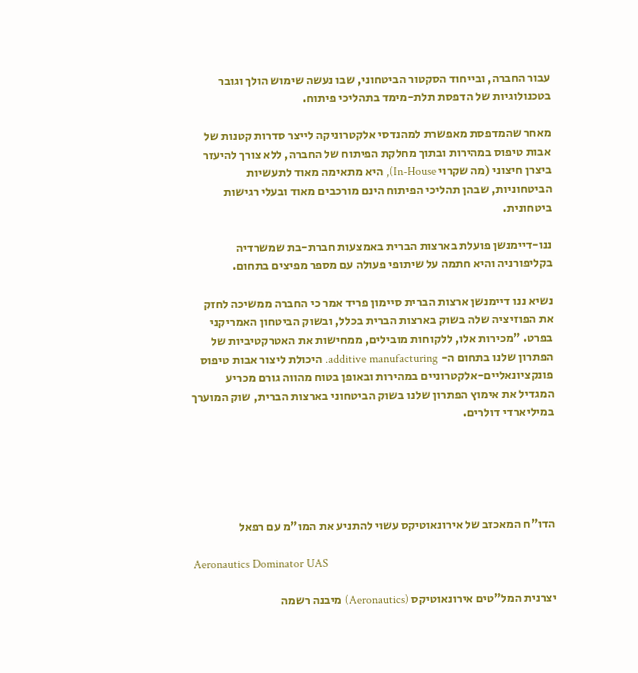עבור החברה, ובייחוד הסקטור הביטחוני, שבו נעשה שימוש הולך וגובר בטכנולוגיות של הדפסת תלת-מימד בתהליכי פיתוח.

מאחר שהמדפסת מאפשרת למהנדסי אלקטרוניקה לייצר סדרות קטנות של אבות טיפוס במהירות ובתוך מחלקת הפיתוח של החברה, ללא צורך להיעזר ביצרן חיצוני (מה שקרוי In-House), היא מתאימה מאוד לתעשיות הביטחוניות, שבהן תהליכי הפיתוח הינם מורכבים מאוד ובעלי רגישות ביטחונית.

ננו-דיימנשן פועלת בארצות הברית באמצעות חברת-בת שמשרדיה בקליפורניה והיא חתמה על שיתופי פעולה עם מספר מפיצים בתחום.

נשיא ננו דיימנשן ארצות הברית סיימון פריד אמר כי החברה ממשיכה לחזק את הפוזיציה שלה בשוק בארצות הברית בכלל, ובשוק הביטחון האמריקני בפרט. "מכירות אלו, ללקוחות מובילים, ממחישות את האטרקטיביות של הפתרון שלנו בתחום ה- additive manufacturing. היכולת ליצור אבות טיפוס פונקציונאליים-אלקטרוניים במהירות ובאופן בטוח מהווה גורם מכריע המגדיל את אימוץ הפתרון שלנו בשוק הביטחוני בארצות הברית, שוק המוערך במיליארדי דולרים.





הדו"ח המאכזב של אירונאוטיקס עשוי להתניע את המו"מ עם רפאל

Aeronautics Dominator UAS

יצרנית המל"טים אירונאוטיקס (Aeronautics) מיבנה רשמה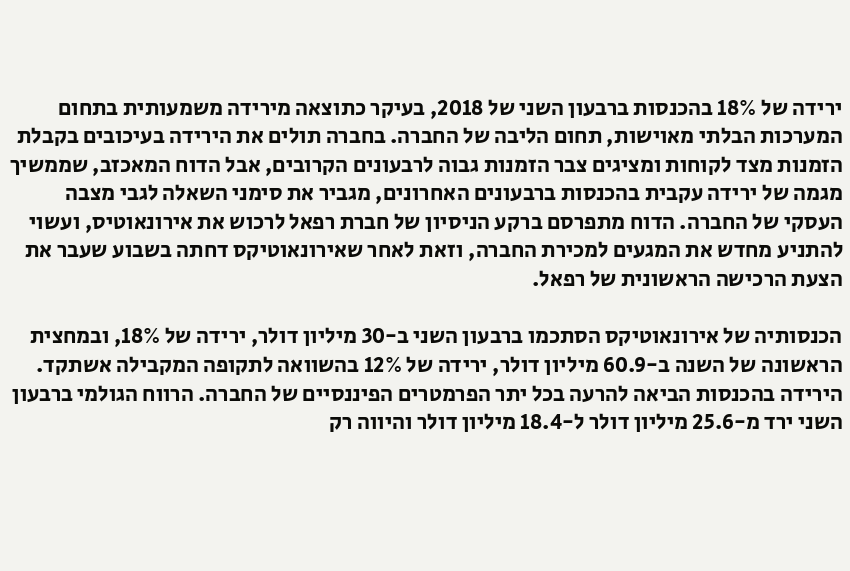ירידה של 18% בהכנסות ברבעון השני של 2018, בעיקר כתוצאה מירידה משמעותית בתחום המערכות הבלתי מאוישות, תחום הליבה של החברה. בחברה תולים את הירידה בעיכובים בקבלת הזמנות מצד לקוחות ומציגים צבר הזמנות גבוה לרבעונים הקרובים, אבל הדוח המאכזב, שממשיך מגמה של ירידה עקבית בהכנסות ברבעונים האחרונים, מגביר את סימני השאלה לגבי מצבה העסקי של החברה. הדוח מתפרסם ברקע הניסיון של חברת רפאל לרכוש את אירונאוטיס, ועשוי להתניע מחדש את המגעים למכירת החברה, וזאת לאחר שאירונאוטיקס דחתה בשבוע שעבר את הצעת הרכישה הראשונית של רפאל.

הכנסותיה של אירונאוטיקס הסתכמו ברבעון השני ב-30 מיליון דולר, ירידה של 18%, ובמחצית הראשונה של השנה ב-60.9 מיליון דולר, ירידה של 12% בהשוואה לתקופה המקבילה אשתקד. הירידה בהכנסות הביאה להרעה בכל יתר הפרמטרים הפיננסיים של החברה. הרווח הגולמי ברבעון השני ירד מ-25.6 מיליון דולר ל-18.4 מיליון דולר והיווה רק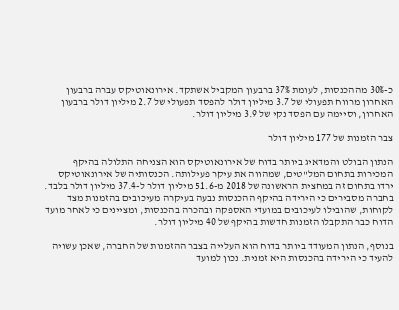כ-30% מההכנסות, לעומת 37% ברבעון המקביל אשתקד. אירונאוטיקס עברה ברבעון האחרון מרווח תפעולי של 3.7 מיליון דולר להפסד תפעולי של 2.7 מיליון דולר ברבעון האחרון, וסיימה עם הפסד נקי של 3.9 מיליון דולר.

צבר הזמנות של 177 מיליון דולר

הנתון הבולט והמדאיג ביותר בדוח של אירונאוטיקס הוא הצניחה התלולה בהיקף המכירות בתחום המל"טים, שמהווה את עיקר פעילותה. הכנסותיה של אירונאוטיקס ירדו בתחום זה במחצית הראשונה של 2018 מ-51.6 מיליון דולר ל-37.4 מיליון דולר בלבד. בחברה מסבירים כי הירידה בהיקף ההכנסות נבעה בעיקרה מעיכובים בהזמנות מצד לקוחות, שהובילו לעיכובים במועדי האספקה ובהכרה בהכנסות, ומציינים כי לאחר מועד הדוח כבר התקבלו הזמנות חדשות בהיקף של 40 מיליון דולר.

בנוסף, הנתון המעודד ביותר בדוח הוא העלייה בצבר ההזמנות של החברה, שאכן עשויה להעיד כי הירידה בהכנסות היא זמנית. נכון למועד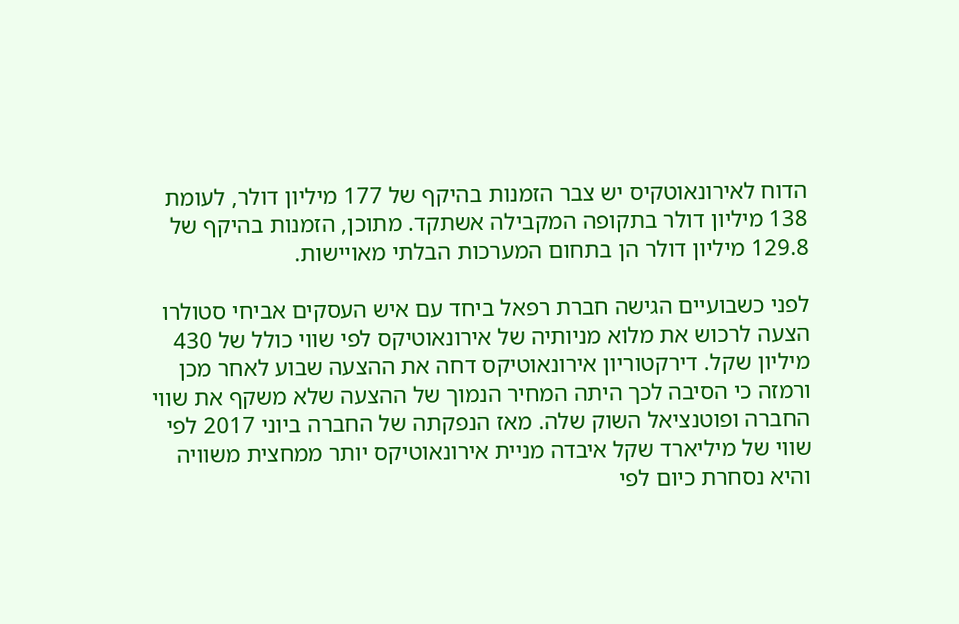הדוח לאירונאוטקיס יש צבר הזמנות בהיקף של 177 מיליון דולר, לעומת 138 מיליון דולר בתקופה המקבילה אשתקד. מתוכן, הזמנות בהיקף של 129.8 מיליון דולר הן בתחום המערכות הבלתי מאויישות.

לפני כשבועיים הגישה חברת רפאל ביחד עם איש העסקים אביחי סטולרו הצעה לרכוש את מלוא מניותיה של אירונאוטיקס לפי שווי כולל של 430 מיליון שקל. דירקטוריון אירונאוטיקס דחה את ההצעה שבוע לאחר מכן ורמזה כי הסיבה לכך היתה המחיר הנמוך של ההצעה שלא משקף את שווי החברה ופוטנציאל השוק שלה. מאז הנפקתה של החברה ביוני 2017 לפי שווי של מיליארד שקל איבדה מניית אירונאוטיקס יותר ממחצית משוויה והיא נסחרת כיום לפי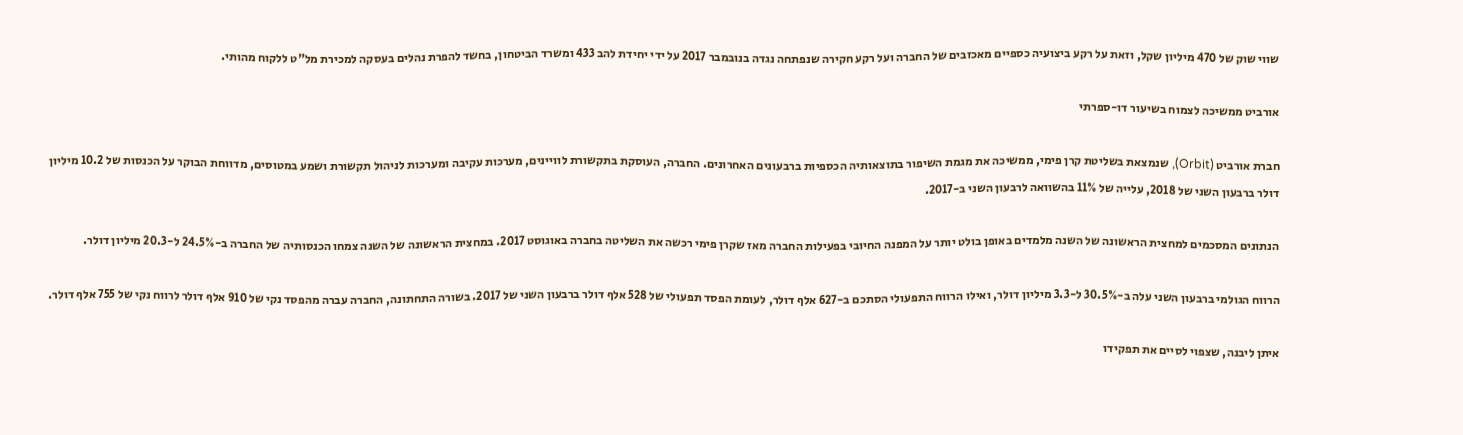שווי שוק של 470 מיליון שקל, וזאת על רקע ביצועיה כספיים מאכזבים של החברה ועל רקע חקירה שנפתחה נגדה בנובמבר 2017 על ידי יחידת להב 433 ומשרד הביטחון, בחשד להפרת נהלים בעסקה למכירת מל"ט ללקוח מהותי.

אורביט ממשיכה לצמוח בשיעור דו-ספרתי

חברת אורביט (Orbit), שנמצאת בשליטת קרן פימי, ממשיכה את מגמת השיפור בתוצאותיה הכספיות ברבעונים האחרונים. החברה, העוסקת בתקשורת לוויינים, מערכות עקיבה ומערכות לניהול תקשורת ושמע במטוסים, מדווחת הבוקר על הכנסות של 10.2 מיליון דולר ברבעון השני של 2018, עלייה של 11% בהשוואה לרבעון השני ב-2017.

הנתונים המסכמים למחצית הראשונה של השנה מלמדים באופן בולט יותר על המפנה החיובי בפעילות החברה מאז שקרן פימי רכשה את השליטה בחברה באוגוסט 2017. במחצית הראשונה של השנה צמחו הכנסותיה של החברה ב-24.5% ל-20.3 מיליון דולר.

הרווח הגולמי ברבעון השני עלה ב-30.5% ל-3.3 מיליון דולר, ואילו הרווח התפעולי הסתכם ב-627 אלף דולר, לעומת הפסד תפעולי של 528 אלף דולר ברבעון השני של 2017. בשורה התחתונה, החברה עברה מהפסד נקי של 910 אלף דולר לרווח נקי של 755 אלף דולר.

איתן ליבנה, שצפוי לסיים את תפקידו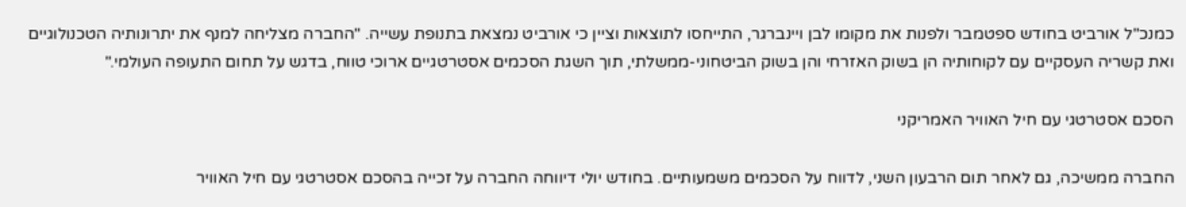כמנכ"ל אורביט בחודש ספטמבר ולפנות את מקומו לבן ויינברגר, התייחסו לתוצאות וציין כי אורביט נמצאת בתנופת עשייה. "החברה מצליחה למנף את יתרונותיה הטכנולוגיים ואת קשריה העסקיים עם לקוחותיה הן בשוק האזרחי והן בשוק הביטחוני-ממשלתי, תוך השגת הסכמים אסטרטגיים ארוכי טווח, בדגש על תחום התעופה העולמי."

הסכם אסטרטגי עם חיל האוויר האמריקני

החברה ממשיכה, גם לאחר תום הרבעון השני, לדווח על הסכמים משמעותיים. בחודש יולי דיווחה החברה על זכייה בהסכם אסטרטגי עם חיל האוויר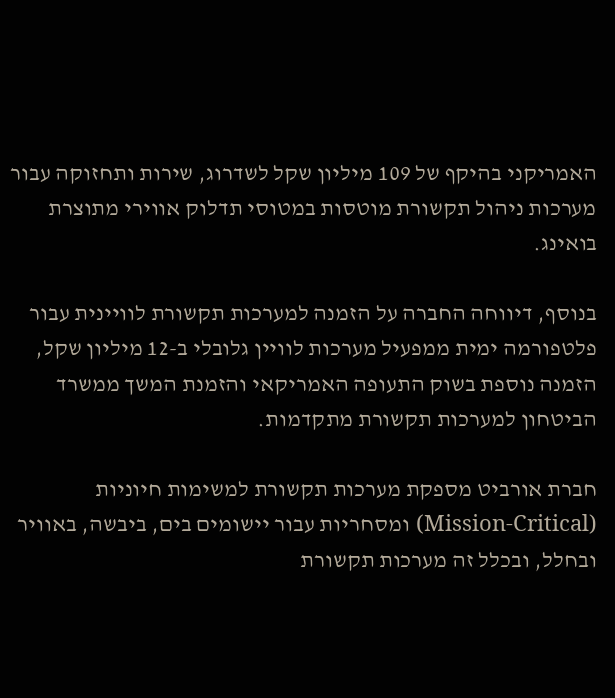האמריקני בהיקף של 109 מיליון שקל לשדרוג, שירות ותחזוקה עבור מערכות ניהול תקשורת מוטסות במטוסי תדלוק אווירי מתוצרת בואינג.

בנוסף, דיווחה החברה על הזמנה למערכות תקשורת לוויינית עבור פלטפורמה ימית ממפעיל מערכות לוויין גלובלי ב-12 מיליון שקל, הזמנה נוספת בשוק התעופה האמריקאי והזמנת המשך ממשרד הביטחון למערכות תקשורת מתקדמות.

חברת אורביט מספקת מערכות תקשורת למשימות חיוניות  (Mission-Critical) ומסחריות עבור יישומים בים, ביבשה, באוויר ובחלל, ובכלל זה מערכות תקשורת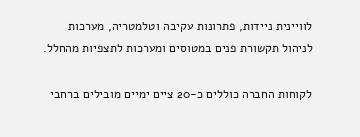לוויינית ניידות, פתרונות עקיבה וטלמטריה, מערכות לניהול תקשורת פנים במטוסים ומערכות לתצפיות מהחלל.

לקוחות החברה כוללים כ-20 ציים ימיים מובילים ברחבי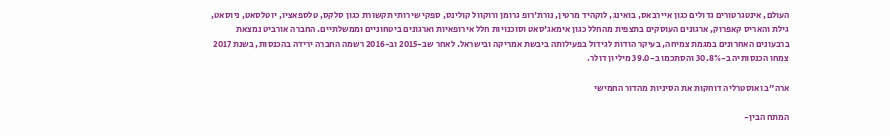העולם, אינטגרטורים גדולים כגון איירבאס, בואינג, לוקהיד מרטין, נורת'רופ גרומן ורוקוול קולינס, ספקי שירותי תקשורת כגון סלקס, טלספאציו, יוטלסאט, ניוסאט, גילת והאריס קאפרוק, ארגונים העוסקים בתצפית מהחלל כגון אימאג'סאט וסוכנויות חלל אירופאיות וארגונים ביטחוניים וממשלתיים. החברה אורביט נמצאת ברבעונים האחרונים במגמת צמיחה, בעיקר הודות לגידול בפעילותה ביבשת אמריקה ובישראל. לאחר שב-2015 וב-2016 רשמה החברה ירידה בהכנסות, בשנת 2017 צמחו הכנסותיה ב-30.8% והסתכמו ב-39.0 מיליון דולר.

ארה"ב ואוסטרליה דוחקות את הסיניות מהדור החמישי

המתח הבין-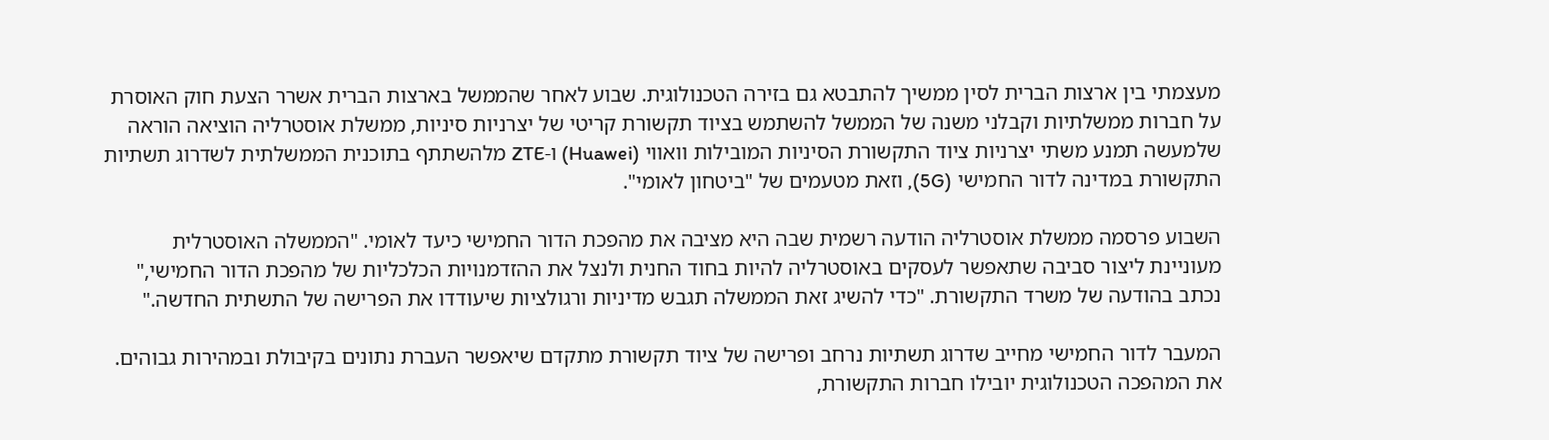מעצמתי בין ארצות הברית לסין ממשיך להתבטא גם בזירה הטכנולוגית. שבוע לאחר שהממשל בארצות הברית אשרר הצעת חוק האוסרת על חברות ממשלתיות וקבלני משנה של הממשל להשתמש בציוד תקשורת קריטי של יצרניות סיניות, ממשלת אוסטרליה הוציאה הוראה שלמעשה תמנע משתי יצרניות ציוד התקשורת הסיניות המובילות וואווי (Huawei) ו-ZTE מלהשתתף בתוכנית הממשלתית לשדרוג תשתיות התקשורת במדינה לדור החמישי (5G), וזאת מטעמים של "ביטחון לאומי".

השבוע פרסמה ממשלת אוסטרליה הודעה רשמית שבה היא מציבה את מהפכת הדור החמישי כיעד לאומי. "הממשלה האוסטרלית מעוניינת ליצור סביבה שתאפשר לעסקים באוסטרליה להיות בחוד החנית ולנצל את ההזדמנויות הכלכליות של מהפכת הדור החמישי," נכתב בהודעה של משרד התקשורת. "כדי להשיג זאת הממשלה תגבש מדיניות ורגולציות שיעודדו את הפרישה של התשתית החדשה."

המעבר לדור החמישי מחייב שדרוג תשתיות נרחב ופרישה של ציוד תקשורת מתקדם שיאפשר העברת נתונים בקיבולת ובמהירות גבוהים. את המהפכה הטכנולוגית יובילו חברות התקשורת,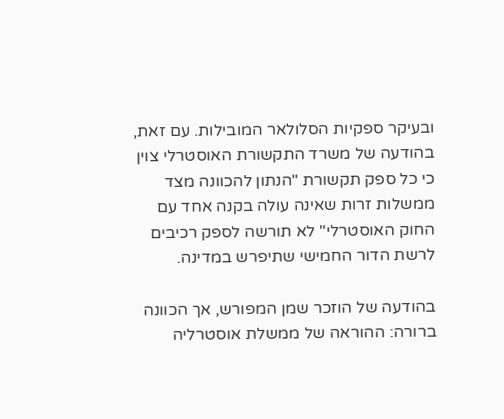ובעיקר ספקיות הסלולאר המובילות. עם זאת, בהודעה של משרד התקשורת האוסטרלי צוין כי כל ספק תקשורת "הנתון להכוונה מצד ממשלות זרות שאינה עולה בקנה אחד עם החוק האוסטרלי" לא תורשה לספק רכיבים לרשת הדור החמישי שתיפרש במדינה.

בהודעה של הוזכר שמן המפורש, אך הכוונה ברורה: ההוראה של ממשלת אוסטרליה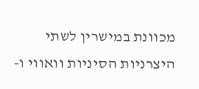מכוונת במישרין לשתי היצרניות הסיניות וואווי ו-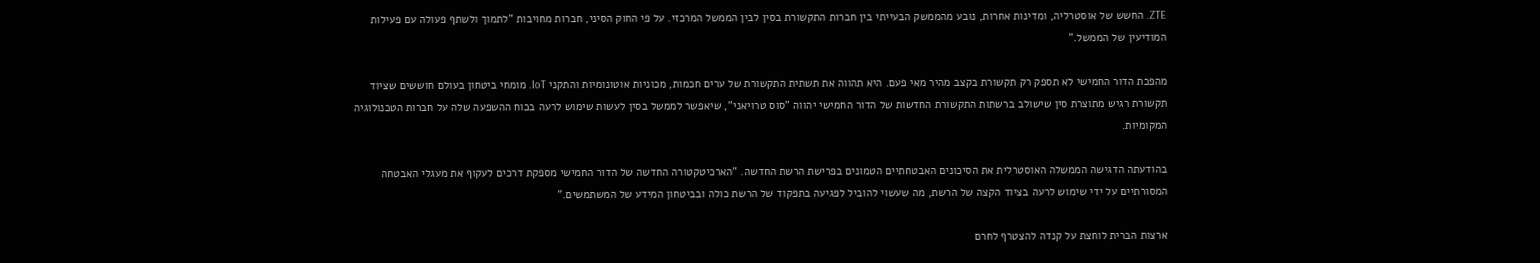ZTE. החשש של אוסטרליה, ומדינות אחרות, נובע מהממשק הבעייתי בין חברות התקשורת בסין לבין הממשל המרכזי. על פי החוק הסיני, חברות מחויבות "לתמוך ולשתף פעולה עם פעילות המודיעין של הממשל."

מהפכת הדור החמישי לא תספק רק תקשורת בקצב מהיר מאי פעם. היא תהווה את תשתית התקשורת של ערים חכמות, מכוניות אוטונומיות והתקני IoT. מומחי ביטחון בעולם חוששים שציוד תקשורת רגיש מתוצרת סין שישולב ברשתות התקשורת החדשות של הדור החמישי יהווה "סוס טרויאני", שיאפשר לממשל בסין לעשות שימוש לרעה בכוח ההשפעה שלה על חברות הטכנולוגיה המקומיות.

בהודעתה הדגישה הממשלה האוסטרלית את הסיכונים האבטחתיים הטמונים בפרישת הרשת החדשה. "הארכיטקטורה החדשה של הדור החמישי מספקת דרכים לעקוף את מעגלי האבטחה המסורתיים על ידי שימוש לרעה בציוד הקצה של הרשת, מה שעשוי להוביל לפגיעה בתפקוד של הרשת כולה ובביטחון המידע של המשתמשים."

ארצות הברית לוחצת על קנדה להצטרף לחרם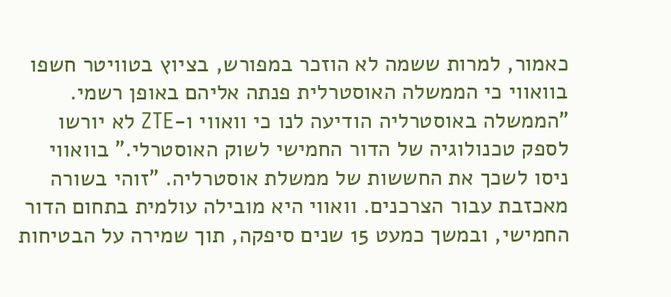כאמור, למרות ששמה לא הוזכר במפורש, בציוץ בטוויטר חשפו בוואווי כי הממשלה האוסטרלית פנתה אליהם באופן רשמי. "הממשלה באוסטרליה הודיעה לנו כי וואווי ו-ZTE לא יורשו לספק טכנולוגיה של הדור החמישי לשוק האוסטרלי." בוואווי ניסו לשכך את החששות של ממשלת אוסטרליה. "זוהי בשורה מאכזבת עבור הצרכנים. וואווי היא מובילה עולמית בתחום הדור החמישי, ובמשך כמעט 15 שנים סיפקה, תוך שמירה על הבטיחות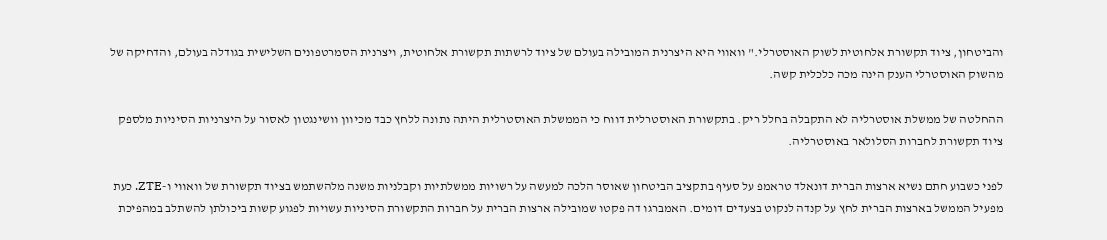והביטחון, ציוד תקשורת אלחוטית לשוק האוסטרלי." וואווי היא היצרנית המובילה בעולם של ציוד לרשתות תקשורת אלחוטית, ויצרנית הסמרטפונים השלישית בגודלה בעולם, והדחיקה של מהשוק האוסטרלי הענק הינה מכה כלכלית קשה.

ההחלטה של ממשלת אוסטרליה לא התקבלה בחלל ריק. בתקשורת האוסטרלית דווח כי הממשלת האוסטרלית היתה נתונה ללחץ כבד מכיוון וושינגטון לאסור על היצרניות הסיניות מלספק ציוד תקשורת לחברות הסלולאר באוסטרליה.

לפני כשבוע חתם נשיא ארצות הברית דונאלד טראמפ על סעיף בתקציב הביטחון שאוסר הלכה למעשה על רשויות ממשלתיות וקבלניות משנה מלהשתמש בציוד תקשורת של וואווי ו-ZTE. כעת מפעיל הממשל בארצות הברית לחץ על קנדה לנקוט בצעדים דומים. האמברגו דה פקטו שמובילה ארצות הברית על חברות התקשורת הסיניות עשויות לפגוע קשות ביכולתן להשתלב במהפיכת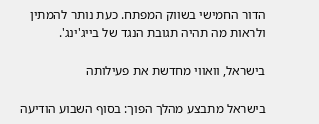הדור החמישי בשווק המפתח. כעת נותר להמתין ולראות מה תהיה תגובת הנגד של בייג'ינג'.

בישראל, וואווי מחדשת את פעילותה

בישראל מתבצע מהלך הפוך: בסוף השבוע הודיעה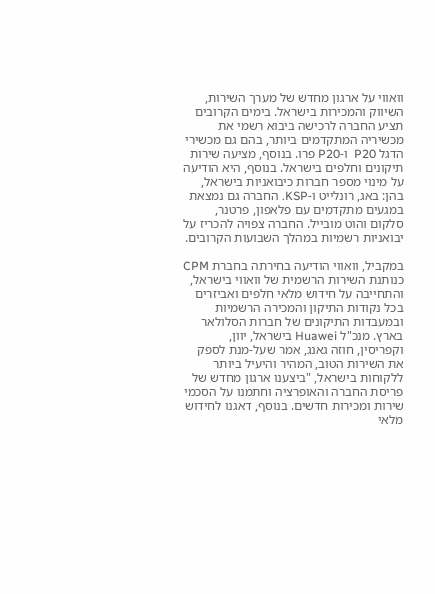וואווי על ארגון מחדש של מערך השירות, השיווק והמכירות בישראל. בימים הקרובים תציע החברה לרכישה ביבוא רשמי את מכשיריה המתקדמים ביותר, בהם גם מכשירי הדגל P20  ו-P20 פרו. בנוסף, מציעה שירות תיקונים וחלפים בישראל. בנוסף, היא הודיעה על מינוי מספר חברות כיבואניות בישראל, בהן: באג, רונלייט ו-KSP. החברה גם נמצאת במגעים מתקדמים עם פלאפון, פרטנר, סלקום והוט מובייל. החברה צפויה להכריז על יבואניות רשמיות במהלך השבועות הקרובים.

במקביל, וואווי הודיעה בחירתה בחברת CPM כנותנת השירות הרשמית של וואווי בישראל, והתחייבה על חידוש מלאי חלפים ואביזרים בכל נקודות התיקון והמכירה הרשמיות ובמעבדות התיקונים של חברות הסלולאר בארץ. מנכ"ל Huawei בישראל, יוון, וקפריסין, חוזה גאנג, אמר שעל-מנת לספק את השירות הטוב, המהיר והיעיל ביותר ללקוחות בישראל, "ביצענו ארגון מחדש של פריסת החברה והאופרציה וחתמנו על הסכמי שירות ומכירות חדשים. בנוסף, דאגנו לחידוש מלאי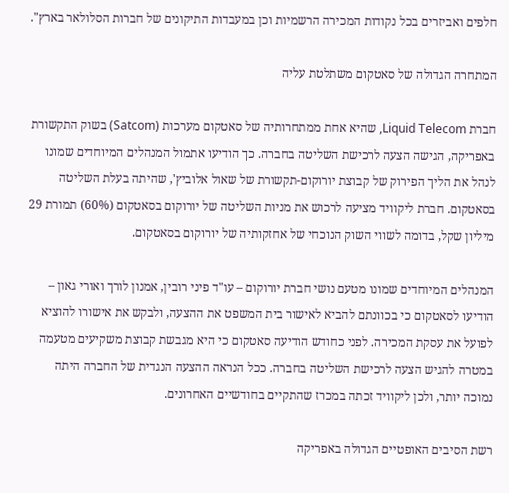חלפים ואביזרים בכל נקודות המכירה הרשמיות וכן במעבדות התיקונים של חברות הסלולאר בארץ".

המתחרה הגדולה של סאטקום משתלטת עליה

חברת Liquid Telecom, שהיא אחת ממתחרותיה של סאטקום מערכות (Satcom) בשוק התקשורת באפריקה, הגישה הצעה לרכישת השליטה בחברה. כך הודיעו אתמול המנהלים המיוחדים שמונו לנהל את הליך הפירוק של קבוצת יורוקום-תקשורת של שאול אלוביץ', שהיתה בעלת השליטה בסאטקום. חברת ליקוויד מציעה לרכוש את מניות השליטה של יורוקום בסאטקום (60%) תמורת 29 מיליון שקל, בדומה לשווי השוק הנוכחי של אחזקותיה של יורוקום בסאטקום.

המנהלים המיוחדים שמונו מטעם נושי חברת יורוקום – עו"ד פיני רובין, אמנון לורך ואורי גאון – הודיעו לסאטקום כי בכוונתם להביא לאישור בית המשפט את ההצעה, ולבקש את אישורו להוציא לפועל את עסקת המכירה. לפני כחודש הודיעה סאטקום כי היא מגבשת קבוצת משקיעים מטעמה במטרה להגיש הצעה לרכישת השליטה בחברה. ככל הנראה ההצעה הנגדית של החברה היתה נמוכה יותר, ולכן ליקוויד זכתה במכרז שהתקיים בחודשיים האחרונים.

רשת הסיבים האופטיים הגדולה באפריקה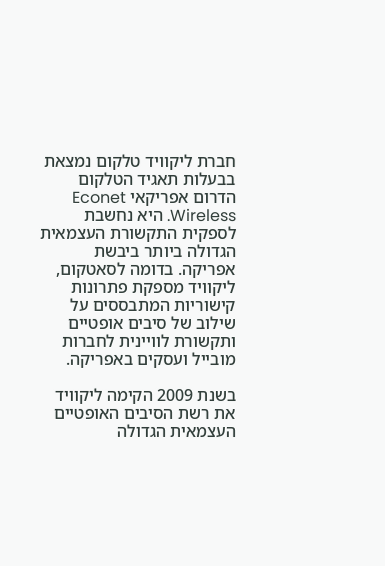חברת ליקוויד טלקום נמצאת בבעלות תאגיד הטלקום הדרום אפריקאי Econet Wireless. היא נחשבת לספקית התקשורת העצמאית הגדולה ביותר ביבשת אפריקה. בדומה לסאטקום, ליקוויד מספקת פתרונות קישוריות המתבססים על שילוב של סיבים אופטיים ותקשורת לוויינית לחברות מובייל ועסקים באפריקה.

בשנת 2009 הקימה ליקוויד את רשת הסיבים האופטיים העצמאית הגדולה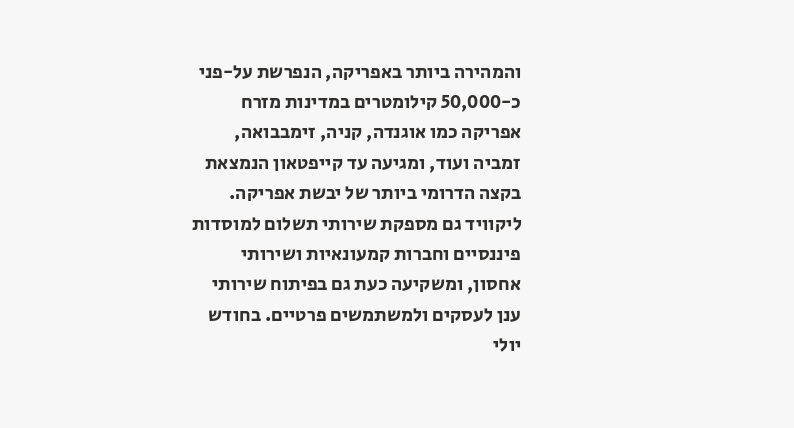והמהירה ביותר באפריקה, הנפרשת על-פני כ-50,000 קילומטרים במדינות מזרח אפריקה כמו אוגנדה, קניה, זימבבואה, זמביה ועוד, ומגיעה עד קייפטאון הנמצאת בקצה הדרומי ביותר של יבשת אפריקה. ליקוויד גם מספקת שירותי תשלום למוסדות פיננסיים וחברות קמעונאיות ושירותי אחסון, ומשקיעה כעת גם בפיתוח שירותי ענן לעסקים ולמשתמשים פרטיים. בחודש יולי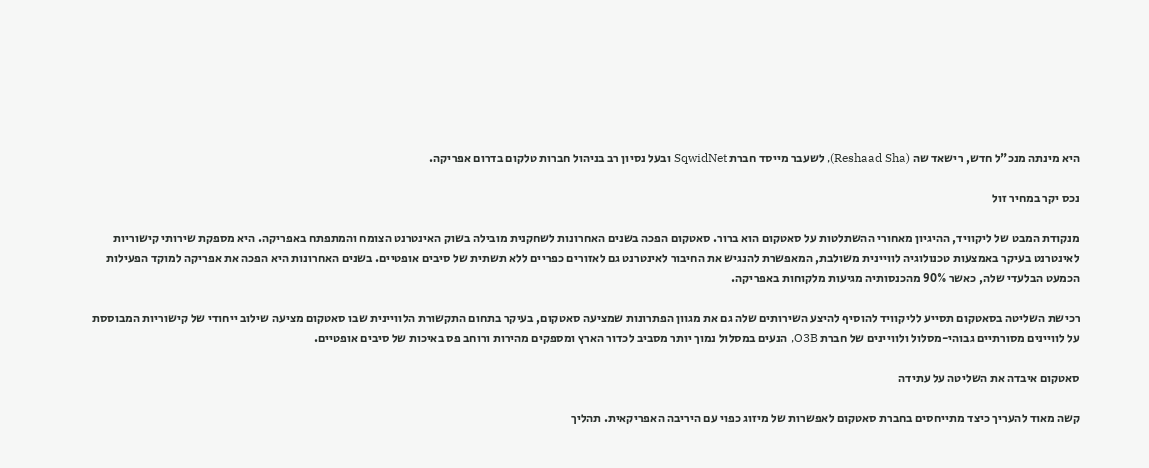היא מינתה מנכ"ל חדש, רישאד שה (Reshaad Sha), לשעבר מייסד חברת SqwidNet ובעל נסיון רב בניהול חברות טלקום בדרום אפריקה.

נכס יקר במחיר זול

מנקודת המבט של ליקוויד, ההיגיון מאחורי ההשתלטות על סאטקום הוא ברור. סאטקום הפכה בשנים האחרונות לשחקנית מובילה בשוק האינטרנט הצומח והמתפתח באפריקה. היא מספקת שירותי קישוריות לאינטרנט בעיקר באמצעות טכנולוגיה לוויינית משולבת, המאפשרת להנגיש את החיבור לאינטרנט גם לאזורים כפריים ללא תשתית של סיבים אופטיים. בשנים האחרונות היא הפכה את אפריקה למוקד הפעילות הכמעט הבלעדי שלה, כאשר 90% מהכנסותיה מגיעות מלקוחות באפריקה.

רכישת השליטה בסאטקום תסייע לליקוויד להוסיף להיצע השירותים שלה גם את מגוון הפתרונות שמציעה סאטקום, בעיקר בתחום התקשורת הלוויינית שבו סאטקום מציעה שילוב ייחודי של קישוריות המבוססת על לוויינים מסורתיים גבוהי-מסלול ולוויינים של חברת O3B, הנעים במסלול נמוך יותר מסביב לכדור הארץ ומספקים מהירות ורוחב פס באיכות של סיבים אופטיים.

סאטקום איבדה את השליטה על עתידה

קשה מאוד להעריך כיצד מתייחסים בחברת סאטקום לאפשרות של מיזוג כפוי עם היריבה האפריקאית. תהליך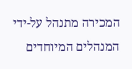המכירה מתנהל על-ידי המנהלים המיוחדים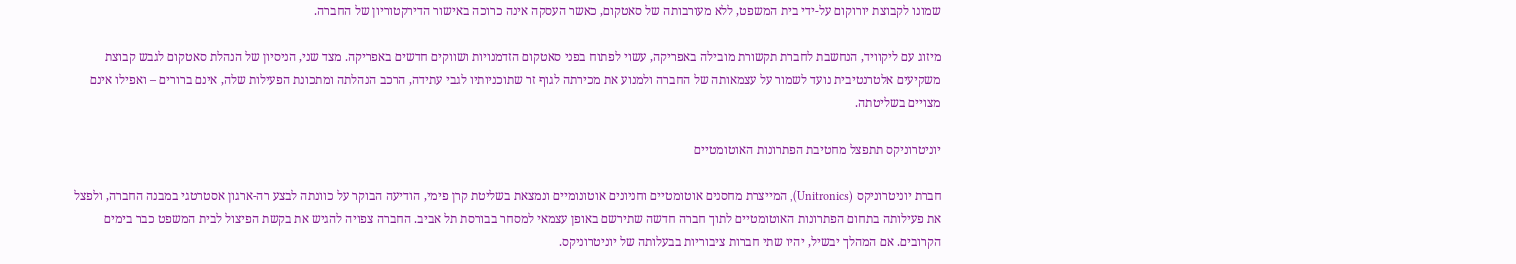שמונו לקבוצת יורוקום על-ידי בית המשפט, ללא מעורבותה של סאטקום, כאשר העסקה אינה כרוכה באישור הדירקטוריון של החברה.

מיזוג עם ליקוויד, הנחשבת לחברת תקשורת מובילה באפריקה, עשוי לפתוח בפני סאטקום הזדמנויות ושווקים חדשים באפריקה. מצד שני, הניסיון של הנהלת סאטקום לגבש קבוצת משקיעים אלטרנטיבית נועד לשמור על עצמאותה של החברה ולמנוע את מכירתה לגוף זר שתוכניותיו לגבי עתידה, הרכב הנהלתה ומתכונת הפעילות שלה, אינם ברורים – ואפילו אינם מצויים בשליטתה.

יוניטרוניקס תתפצל מחטיבת הפתרונות האוטומטיים

חברת יוניטרוניקס (Unitronics), המייצרת מחסנים אוטומטיים וחניונים אוטונומיים ונמצאת בשליטת קרן פימי, הודיעה הבוקר על כוונתה לבצע רה-ארגון אסטרטגי במבנה החברה, ולפצל את פעילותה בתחום הפתרונות האוטומטיים לתוך חברה חדשה שתירשם באופן עצמאי למסחר בבורסת תל אביב. החברה צפויה להגיש את בקשת הפיצול לבית המשפט כבר בימים הקרובים. אם המהלך יבשיל, יהיו שתי חברות ציבוריות בבעלותה של יוניטרוניקס.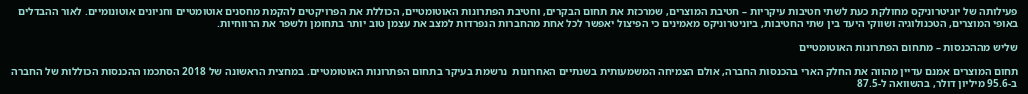פעילותה של יוניטרוניקס מחולקת כעת לשתי חטיבות עיקריות – חטיבת המוצרים, שמרכזת את תחום הבקרים, וחטיבת הפתרונות האוטומטיים, הכוללת את הפרויקטים להקמת מחסנים אוטומטיים וחניונים אוטונומיים. לאור ההבדלים באופי המוצרים, הטכנולוגיה ושווקי היעד בין שתי החטיבות, ביוניטרוניקס מאמינים כי הפיצול יאפשר לכל אחת מהחברות הנפרדות למצב את עצמן טוב יותר בתחומן ולשפר את הרווחיות.

שליש מההכנסות – מתחום הפתרונות האוטומטיים

תחום המוצרים אמנם עדיין מהווה את החלק הארי בהכנסות החברה, אולם הצמיחה המשמעותית בשנתיים האחרונות  נרשמת בעיקר בתחום הפתרונות האוטומטיים. במחצית הראשונה של 2018 הסתכמו ההכנסות הכוללות של החברה ב-95.6 מיליון דולר, בהשוואה ל-87.5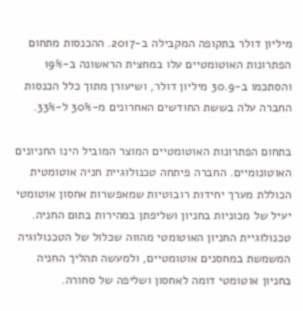מיליון דולר בתקופה המקבילה ב-2017. ההכנסות מתחום הפתרונות האוטומטיים עלו במחצית הראשונה ב-19% והסתכמו ב-30.9 מיליון דולר, ושיעורן מתוך כלל הכנסות החברה עלה בששת החודשים האחרונים מ-30% ל-33%.

בתחום הפתרונות האוטומטיים המוצר המוביל הינו החניונים האוטונומיים. החברה פיתחה טכנולוגיית חניה אוטומטית הכוללת מערך יחידות רובוטיות שמאפשרות אחסון אוטומטי יעיל של מכוניות בחניון ושליפתן במהירות בתום החניה. טכנולוגיית החניון האוטומטי מהווה שכלול של הטכנולוגיה המשמשת במחסנים אוטומטיים, ולמעשה תהליך החניה בחניון אוטומטי דומה לאחסון ושליפה של סחורה.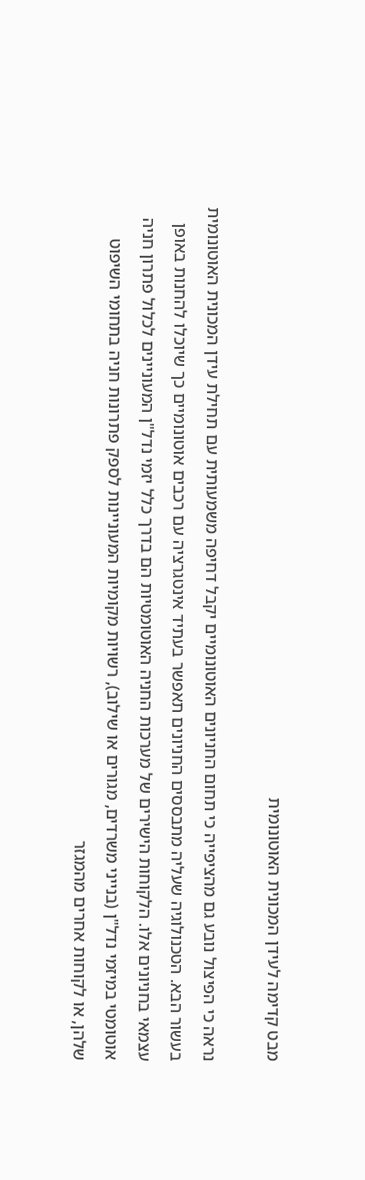מבט קדימה לעידן המכונית האוטונומית

נראה כי הפיצול נובע גם מהציפייה כי תחום החניונים האוטונומיים יקבל דחיפה משמעותית עם תחילת עידן המכונית האוטונומית בעשור הבא. הטכנולוגיה שעליה מתבססים החניונים תאפשר בעתיד אינטגרציה עם רכבים אוטונומיים כך שיוכלו להחנות באופן עצמאי בחניונים אלו. הלקוחות הישירים של מערכות החניה האוטומטיות הם בדרך כלל יזמי נדל"ן המעוניינים לכלול פתרון חניה אוטומטי במיזמי נדל"ן (בנייני משרדים, מגורים או שילוב), רשויות מקומיות המעוניינות לספק פתרונות חניה בתחומי השיפוט שלהן, או לקוחות אחרים מהמגזר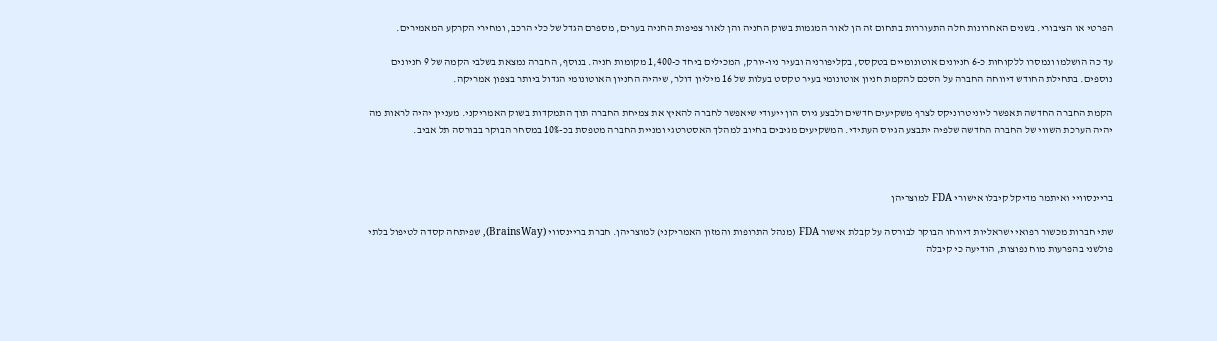הפרטי או הציבורי. בשנים האחרונות חלה התעוררות בתחום זה הן לאור המגמות בשוק החניה והן לאור צפיפות החניה בערים, מספרם הגדל של כלי הרכב, ומחירי הקרקע המאמירים.

עד כה הושלמו ונמסרו ללקוחות כ-6 חניונים אוטונומיים בטקסס, בקליפורניה ובעיר ניו-יורק, המכילים ביחד כ-1,400 מקומות חניה. בנוסף, החברה נמצאת בשלבי הקמה של 9 חניונים נוספים. בתחילת החודש דיווחה החברה על הסכם להקמת חניון אוטונומי בעיר טקסט בעלות של 16 מיליון דולר, שיהיה החניון האוטונומי הגדול ביותר בצפון אמריקה.

הקמת החברה החדשה תאפשר ליוניטרוניקס לצרף משקיעים חדשים ולבצע גיוס הון ייעודי שיאפשר לחברה להאיץ את צמיחת החברה תוך התמקדות בשוק האמריקני. מעניין יהיה לראות מה יהיה הערכת השווי של החברה החדשה שלפיה יתבצע הגיוס העתידי. המשקיעים מגיבים בחיוב למהלך האסטרטגי ומניית החברה מטפסת בכ-10% במסחר הבוקר בבורסה תל אביב.



בריינסוויי ואיתמר מדיקל קיבלו אישורי FDA למוצריהן

שתי חברות מכשור רפואי ישראליות דיווחו הבוקר לבורסה על קבלת אישור FDA (מנהל התרופות והמזון האמריקני) למוצריהן. חברת בריינסווי (BrainsWay), שפיתחה קסדה לטיפול בלתי פולשני בהפרעות מוח נפוצות, הודיעה כי קיבלה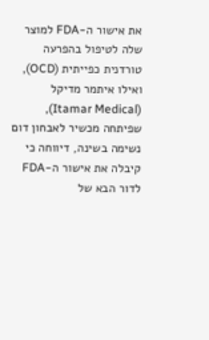את אישור ה-FDA למוצר שלה לטיפול בהפרעה טורדנית כפייתית (OCD), ואילו איתמר מדיקל (Itamar Medical), שפיתחה מכשיר לאבחון דום נשימה בשינה, דיווחה כי קיבלה את אישור ה-FDA לדור הבא של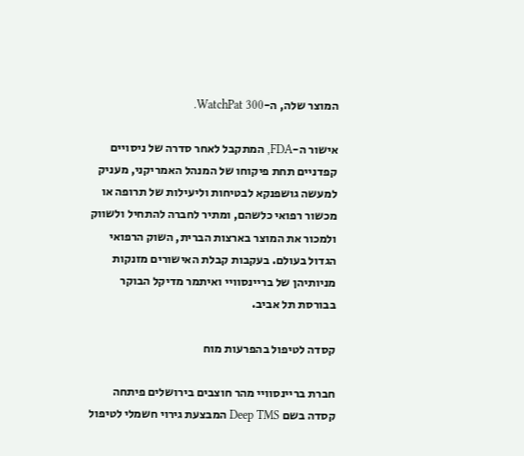המוצר שלה, ה-WatchPat 300.

אישור ה-FDA, המתקבל לאחר סדרה של ניסויים קפדניים תחת פיקוחו של המנהל האמריקני, מעניק למעשה גושפנקא לבטיחות וליעילות של תרופה או מכשור רפואי כלשהם, ומתיר לחברה להתחיל ולשווק ולמכור את המוצר בארצות הברית, השוק הרפואי הגדול בעולם. בעקבות קבלת האישורים מזנקות מניותיהן של בריינסוויי ואיתמר מדיקל הבוקר בבורסת תל אביב.

קסדה לטיפול בהפרעות מוח

חברת בריינסוויי מהר חוצבים בירושלים פיתחה קסדה בשם Deep TMS המבצעת גירוי חשמלי לטיפול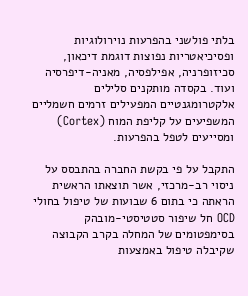בלתי פולשני בהפרעות נוירולוגיות ופסיכיאטריות נפוצות דוגמת דיכאון, סכיזופרניה, אפילפסיה, מאניה-דיפרסיה ועוד. בקסדה מותקנים סלילים אלקטרומגנטיים המפעילים זרמים חשמליים המשפיעים על קליפת המוח (Cortex) ומסייעים לטפל בהפרעות.

התקבל על פי בקשת החברה בהתבסס על ניסוי רב-מרכזי, אשר תוצאתו הראשית הראתה כי בתום 6 שבועות של טיפול בחולי OCD חל שיפור סטטיסטי-מובהק בסימפטומים של המחלה בקרב הקבוצה שקיבלה טיפול באמצעות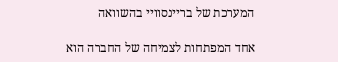המערכת של בריינסוויי בהשוואה

אחד המפתחות לצמיחה של החברה הוא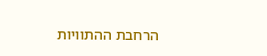הרחבת ההתוויות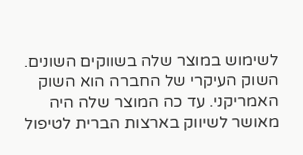לשימוש במוצר שלה בשווקים השונים. השוק העיקרי של החברה הוא השוק האמריקני. עד כה המוצר שלה היה מאושר לשיווק בארצות הברית לטיפול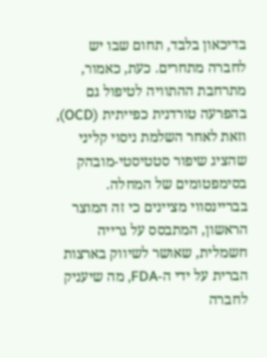בדיכאון בלבד, תחום שבו יש לחברה מתחרים. כעת, כאמור, מתרחבת ההתוויה לטיפול גם בהפרעה טורדנית כפייתית (OCD), וזאת לאחר השלמת ניסוי קליני שהציג שיפור סטטיסטי-מובהק בסימפטומים של המחלה. בבריינסווי מציינים כי זה המוצר הראשון, המתבסס על גרייה חשמלית, שאושר לשיווק בארצות הברית על ידי ה-FDA, מה שיעניק לחברה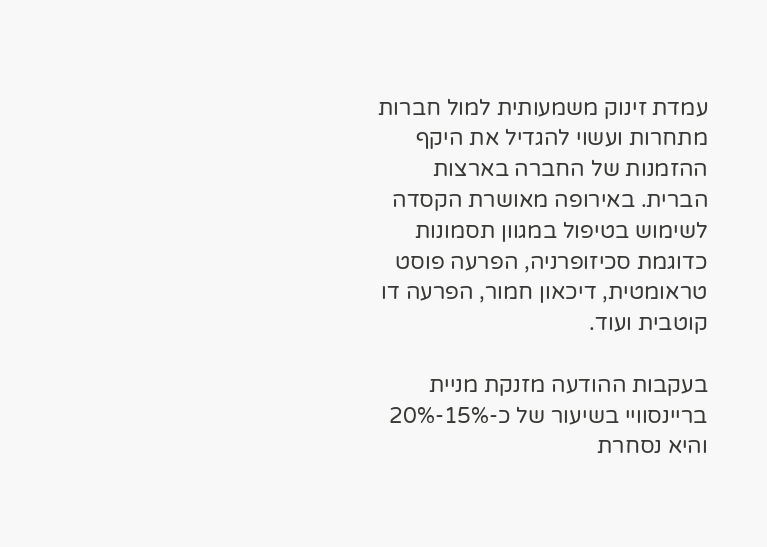עמדת זינוק משמעותית למול חברות מתחרות ועשוי להגדיל את היקף ההזמנות של החברה בארצות הברית. באירופה מאושרת הקסדה לשימוש בטיפול במגוון תסמונות כדוגמת סכיזופרניה, הפרעה פוסט טראומטית, דיכאון חמור, הפרעה דו קוטבית ועוד.

בעקבות ההודעה מזנקת מניית בריינסוויי בשיעור של כ-15%-20% והיא נסחרת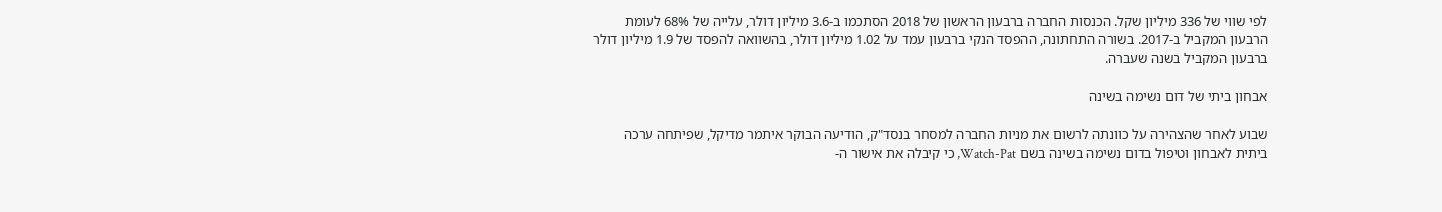לפי שווי של 336 מיליון שקל. הכנסות החברה ברבעון הראשון של 2018 הסתכמו ב-3.6 מיליון דולר, עלייה של 68% לעומת הרבעון המקביל ב-2017. בשורה התחתונה, ההפסד הנקי ברבעון עמד על 1.02 מיליון דולר, בהשוואה להפסד של 1.9 מיליון דולר ברבעון המקביל בשנה שעברה.

אבחון ביתי של דום נשימה בשינה

שבוע לאחר שהצהירה על כוונתה לרשום את מניות החברה למסחר בנסד"ק, הודיעה הבוקר איתמר מדיקל, שפיתחה ערכה ביתית לאבחון וטיפול בדום נשימה בשינה בשם Watch-Pat, כי קיבלה את אישור ה-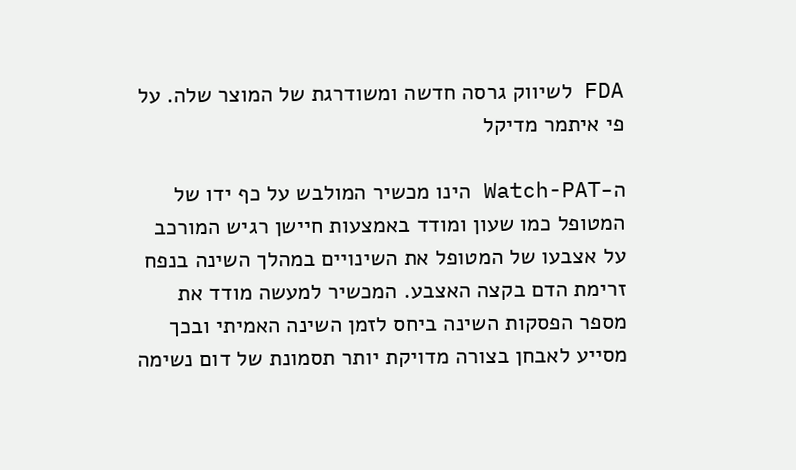FDA לשיווק גרסה חדשה ומשודרגת של המוצר שלה. על פי איתמר מדיקל

ה-Watch-PAT הינו מכשיר המולבש על כף ידו של המטופל כמו שעון ומודד באמצעות חיישן רגיש המורכב על אצבעו של המטופל את השינויים במהלך השינה בנפח זרימת הדם בקצה האצבע. המכשיר למעשה מודד את מספר הפסקות השינה ביחס לזמן השינה האמיתי ובכך מסייע לאבחן בצורה מדויקת יותר תסמונת של דום נשימה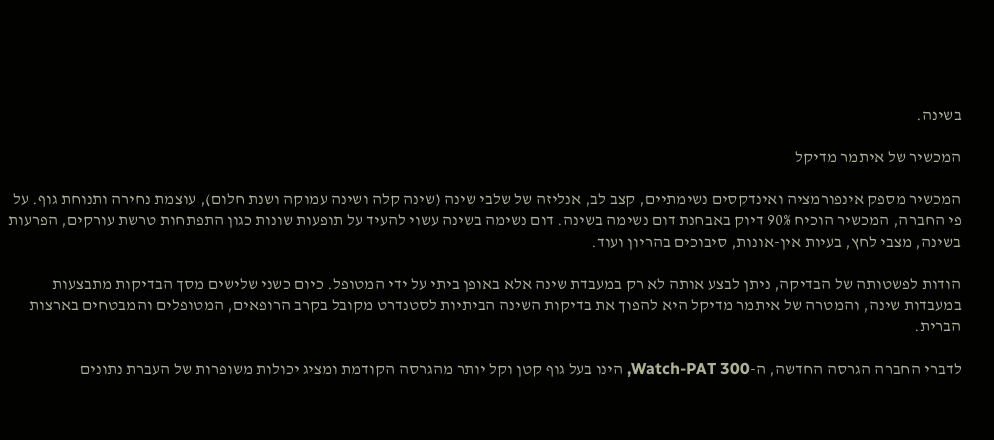בשינה.

המכשיר של איתמר מדיקל

המכשיר מספק אינפורמציה ואינדקסים נשימתיים, קצב לב, אנליזה של שלבי שינה (שינה קלה ושינה עמוקה ושנת חלום), עוצמת נחירה ותנוחת גוף. על פי החברה, המכשיר הוכיח 90% דיוק באבחנת דום נשימה בשינה. דום נשימה בשינה עשוי להעיד על תופעות שונות כגון התפתחות טרשת עורקים, הפרעות בשינה, מצבי לחץ, בעיות אין-אונות, סיבוכים בהריון ועוד.

הודות לפשטותה של הבדיקה, ניתן לבצע אותה לא רק במעבדת שינה אלא באופן ביתי על ידי המטופל. כיום כשני שלישים מסך הבדיקות מתבצעות במעבדות שינה, והמטרה של איתמר מדיקל היא להפוך את בדיקות השינה הביתיות לסטנדרט מקובל בקרב הרופאים, המטופלים והמבטחים בארצות הברית.

לדברי החברה הגרסה החדשה, ה-Watch-PAT 300, הינו בעל גוף קטן וקל יותר מהגרסה הקודמת ומציג יכולות משופרות של העברת נתונים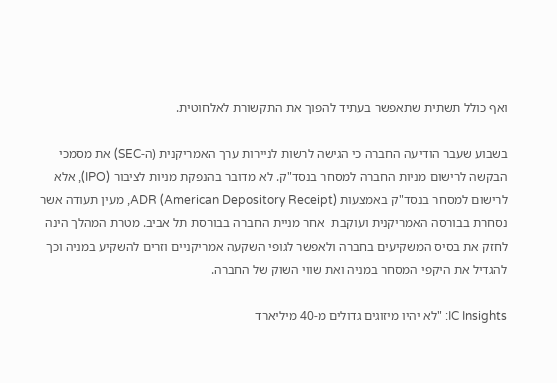ואף כולל תשתית שתאפשר בעתיד להפוך את התקשורת לאלחוטית.

בשבוע שעבר הודיעה החברה כי הגישה לרשות לניירות ערך האמריקנית (ה-SEC) את מסמכי הבקשה לרישום מניות החברה למסחר בנסד"ק. לא מדובר בהנפקת מניות לציבור (IPO), אלא לרישום למסחר בנסד"ק באמצעות ADR (American Depository Receipt), מעין תעודה אשר נסחרת בבורסה האמריקנית ועוקבת  אחר מניית החברה בבורסת תל אביב. מטרת המהלך הינה לחזק את בסיס המשקיעים בחברה ולאפשר לגופי השקעה אמריקניים וזרים להשקיע במניה וכך להגדיל את היקפי המסחר במניה ואת שווי השוק של החברה.

IC Insights: "לא יהיו מיזוגים גדולים מ-40 מיליארד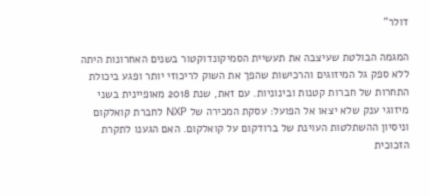דולר"

המגמה הבולטת שעיצבה את תעשיית הסמיקונדוקטור בשנים האחרונות היתה ללא ספק גל המיזוגים והרכישות שהפך את השוק לריכוזי יותר ופגע ביכולת התחרות של חברות קטנות ובינוניות. עם זאת, שנת 2018 מאופיינית בשני מיזוגי ענק שלא יצאו אל הפועל: עסקת המכירה של NXP לחברת קואלקום וניסיון ההשתלטות העוינת של ברודקום על קואלקום. האם הגענו לתקרת הזכוכית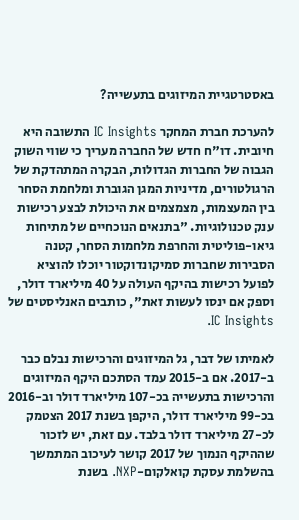באסטרטגיית המיזוגים בתעשייה?

להערכת חברת המחקר IC Insights התשובה היא חיובית. דו"ח חדש של החברה מעריך כי שווי השוק הגבוה של החברות הגדולות, הבקרה המתהדקת של הרגולטורים, מדיניות המגן הגוברת ומלחמת הסחר בין המעצמות, מצמצמים את היכולת לבצע רכישות ענק טכנולוגיות. "בתנאים הנוכחיים של מתיחות גיאו-פוליטית והחרפת מלחמות הסחר, קטנה הסבירות שחברות סמיקונדוקטור יוכלו להוציא לפועל רכישות בהיקף העולה על 40 מיליארד דולר, וספק אם ינסו לעשות זאת", כותבים האנליסטים של IC Insights.

לאמיתו של דבר, גל המיזוגים והרכישות נבלם כבר ב-2017. אם ב-2015 עמד הסתכם היקף המיזוגים והרכישות בתעשייה בכ-107 מיליארד דולר וב-2016 בכ-99 מיליארד דולר, היקפן בשנת 2017 הצטמק לכ-27 מיליארד דולר בלבד. עם זאת, יש לזכור שההיקף הנמוך של 2017 קושר לעיכוב המתמשך בהשלמת עסקת קואלקום-NXP. בשנת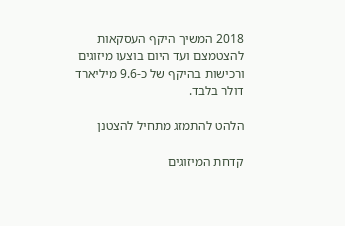2018 המשיך היקף העסקאות להצטמצם ועד היום בוצעו מיזוגים ורכישות בהיקף של כ-9.6 מיליארד דולר בלבד.

הלהט להתמזג מתחיל להצטנן

קדחת המיזוגים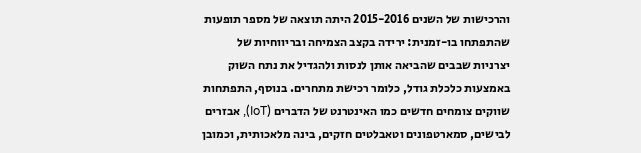והרכישות של השנים 2015-2016 היתה תוצאה של מספר תופעות שהתפתחו בו-זמנית: ירידה בקצב הצמיחה ובריווחיות של יצרניות שבבים שהביאה אותן לנסות ולהגדיל את נתח השוק באמצעות כלכלת גודל, כלומר רכישת מתחרים. בנוסף, התפתחות שווקים צומחים חדשים כמו האינטרנט של הדברים (IoT), אבזרים לבישים, סמארטפונים וטאבלטים חזקים, בינה מלאכותית, וכמובן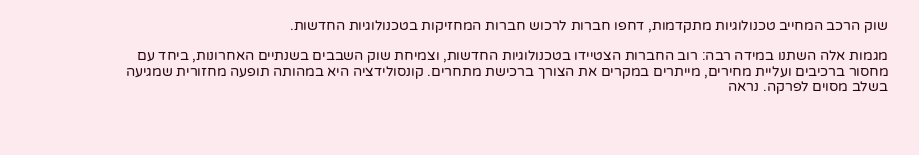שוק הרכב המחייב טכנולוגיות מתקדמות, דחפו חברות לרכוש חברות המחזיקות בטכנולוגיות החדשות.

מגמות אלה השתנו במידה רבה: רוב החברות הצטיידו בטכנולוגיות החדשות, וצמיחת שוק השבבים בשנתיים האחרונות, ביחד עם מחסור ברכיבים ועליית מחירים, מייתרים במקרים את הצורך ברכישת מתחרים. קונסולידציה היא במהותה תופעה מחזורית שמגיעה בשלב מסוים לפרקה. נראה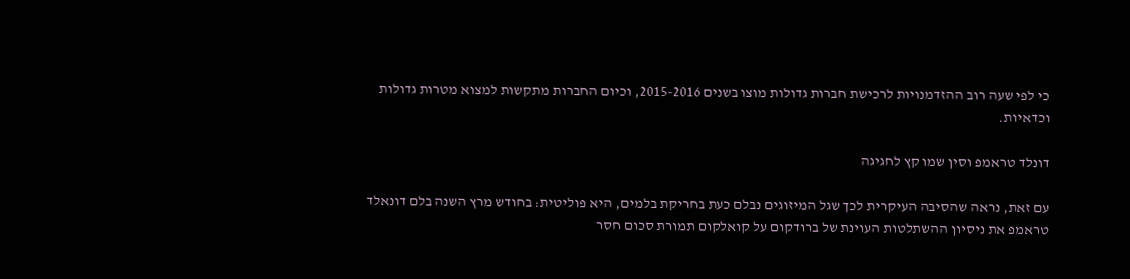כי לפי שעה רוב ההזדמנויות לרכישת חברות גדולות מוצו בשנים 2015-2016, וכיום החברות מתקשות למצוא מטרות גדולות וכדאיות.

דונלד טראמפ וסין שמו קץ לחגיגה

עם זאת, נראה שהסיבה העיקרית לכך שגל המיזוגים נבלם כעת בחריקת בלמים, היא פוליטית: בחודש מרץ השנה בלם דונאלד טראמפ את ניסיון ההשתלטות העוינת של ברודקום על קואלקום תמורת סכום חסר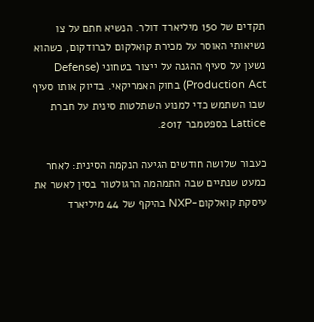תקדים של 150 מיליארד דולר. הנשיא חתם על צו נשיאותי האוסר על מכירת קואלקום לברודקום, כשהוא נשען על סעיף ההגנה על ייצור בטחוני (Defense Production Act) בחוק האמריקאי. בדיוק אותו סעיף שבו השתמש כדי למנוע השתלטות סינית על חברת Lattice בספטמבר 2017.

כעבור שלושה חודשים הגיעה הנקמה הסינית: לאחר כמעט שנתיים שבה התמהמה הרגולטור בסין לאשר את עיסקת קואלקום-NXP בהיקף של 44 מיליארד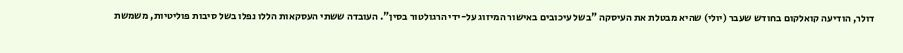דולר, הודיעה קואלקום בחודש שעבר (יולי) שהיא מבטלת את העיסקה "בשל עיכובים באישור המיזוג על-ידי הרגולטור בסין". העובדה ששתי העסקאות הללו נפלו בשל סיבות פוליטיות, משמשת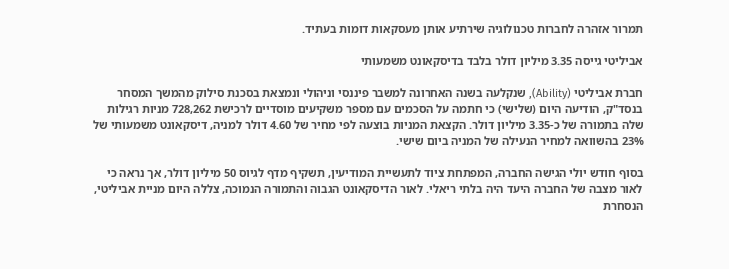תמרור אזהרה לחברות טכנולוגיה שירתיע אותן מעסקאות דומות בעתיד.

אביליטי גייסה 3.35 מיליון דולר בלבד בדיסקאונט משמעותי

חברת אביליטי (Ability), שנקלעה בשנה האחרונה למשבר פיננסי וניהולי ונמצאת בסכנת סילוק מהמשך המסחר בנסד"ק, הודיעה היום (שלישי) כי חתמה על הסכמים עם מספר משקיעים מוסדיים לרכישת 728,262 מניות רגילות שלה בתמורה של כ-3.35 מיליון דולר. הקצאת המניות בוצעה לפי מחיר של 4.60 דולר למניה, דיסקאונט משמעותי של 23% בהשוואה למחיר הנעילה של המניה ביום שישי.

בסוף חודש יולי הגישה החברה, המפתחת ציוד לתעשיית המודיעין, תשקיף מדף לגיוס 50 מיליון דולר, אך נראה כי לאור מצבה של החברה היעד היה בלתי ריאלי. לאור הדיסקאונט הגבוה והתמורה הנמוכה, צללה היום מניית אביליטי, הנסחרת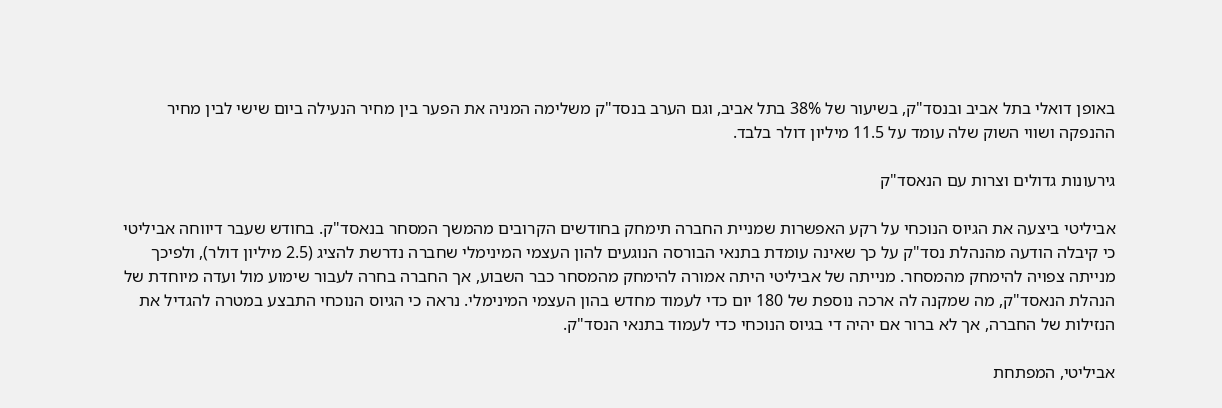באופן דואלי בתל אביב ובנסד"ק, בשיעור של 38% בתל אביב, וגם הערב בנסד"ק משלימה המניה את הפער בין מחיר הנעילה ביום שישי לבין מחיר ההנפקה ושווי השוק שלה עומד על 11.5 מיליון דולר בלבד.

גירעונות גדולים וצרות עם הנאסד"ק

אביליטי ביצעה את הגיוס הנוכחי על רקע האפשרות שמניית החברה תימחק בחודשים הקרובים מהמשך המסחר בנאסד"ק. בחודש שעבר דיווחה אביליטי כי קיבלה הודעה מהנהלת נסד"ק על כך שאינה עומדת בתנאי הבורסה הנוגעים להון העצמי המינימלי שחברה נדרשת להציג (2.5 מיליון דולר), ולפיכך מנייתה צפויה להימחק מהמסחר. מנייתה של אביליטי היתה אמורה להימחק מהמסחר כבר השבוע, אך החברה בחרה לעבור שימוע מול ועדה מיוחדת של הנהלת הנאסד"ק, מה שמקנה לה ארכה נוספת של 180 יום כדי לעמוד מחדש בהון העצמי המינימלי. נראה כי הגיוס הנוכחי התבצע במטרה להגדיל את הנזילות של החברה, אך לא ברור אם יהיה די בגיוס הנוכחי כדי לעמוד בתנאי הנסד"ק.

אביליטי, המפתחת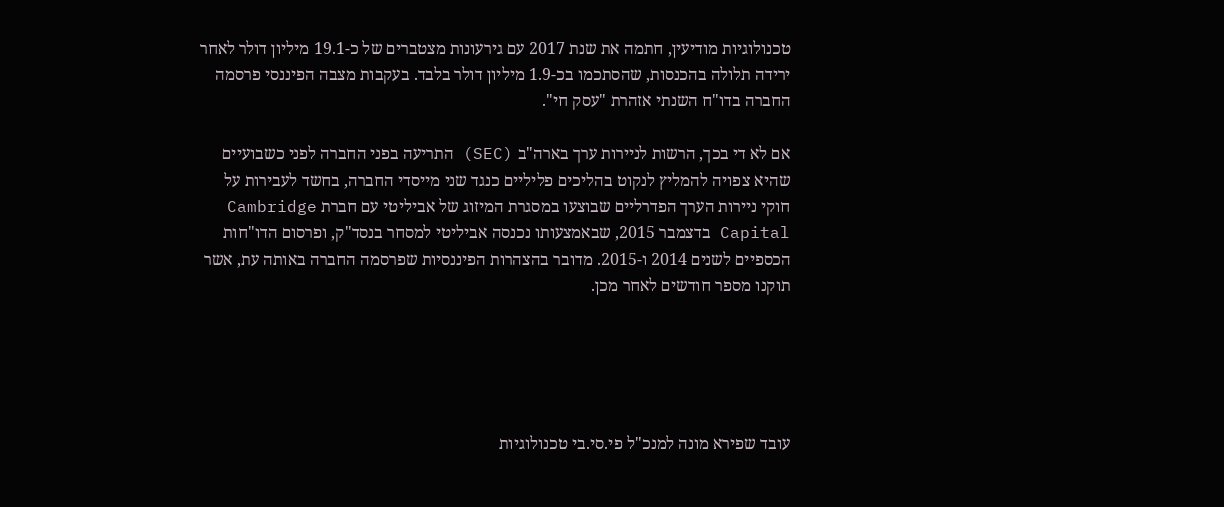טכנולוגיות מודיעין, חתמה את שנת 2017 עם גירעונות מצטברים של כ-19.1 מיליון דולר לאחר ירידה תלולה בהכנסות, שהסתכמו בכ-1.9 מיליון דולר בלבד. בעקבות מצבה הפיננסי פרסמה החברה בדו"ח השנתי אזהרת "עסק חי".

אם לא די בכך, הרשות לניירות ערך בארה"ב (SEC) התריעה בפני החברה לפני כשבועיים שהיא צפויה להמליץ לנקוט בהליכים פליליים כנגד שני מייסדי החברה, בחשד לעבירות על חוקי ניירות הערך הפדרליים שבוצעו במסגרת המיזוג של אביליטי עם חברת Cambridge Capital בדצמבר 2015, שבאמצעותו נכנסה אביליטי למסחר בנסד"ק, ופרסום הדו"חות הכספיים לשנים 2014 ו-2015. מדובר בהצהרות הפיננסיות שפרסמה החברה באותה עת, אשר תוקנו מספר חודשים לאחר מכן.





עובד שפירא מונה למנכ"ל פי.סי.בי טכנולוגיות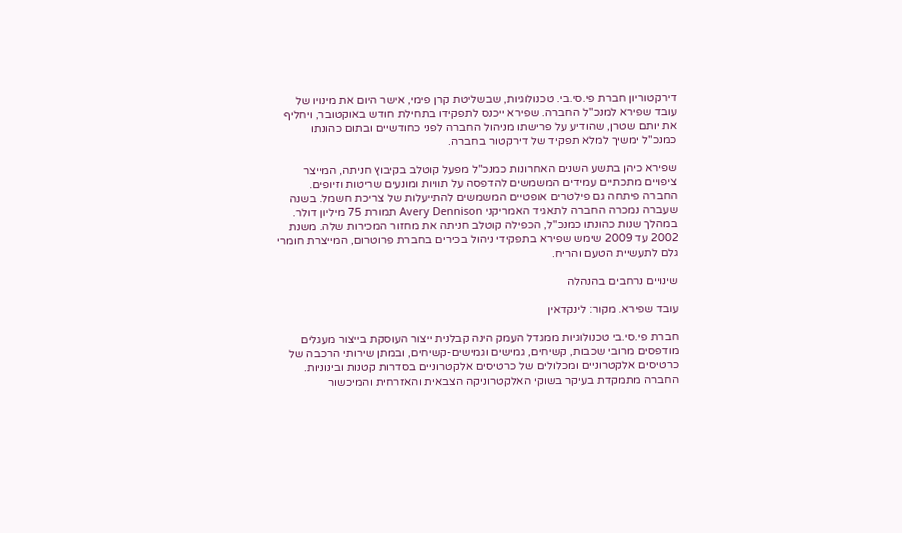דירקטוריון חברת פי.סי.בי. טכנולוגיות, שבשליטת קרן פימי, אישר היום את מינויו של עובד שפירא למנכ"ל החברה. שפירא ייכנס לתפקידו בתחילת חודש באוקטובר, ויחליף את יותם שטרן, שהודיע על פרישתו מניהול החברה לפני כחודשיים ובתום כהונתו כמנכ"ל ימשיך למלא תפקיד של דירקטור בחברה.

שפירא כיהן בתשע השנים האחרונות כמנכ"ל מפעל קוטלב בקיבוץ חניתה, המייצר ציפויים מתכתיים עמידים המשמשים להדפסה על תוויות ומונעים שריטות וזיופים. החברה פיתחה גם פילטרים אופטיים המשמשים להתייעלות של צריכת חשמל. בשנה שעברה נמכרה החברה לתאגיד האמריקני Avery Dennison תמורת 75 מיליון דולר. במהלך שנות כהונתו כמנכ"ל, הכפילה קוטלב חניתה את מחזור המכירות שלה. משנת 2002 עד 2009 שימש שפירא בתפקידי ניהול בכירים בחברת פרוטרום, המייצרת חומרי גלם לתעשיית הטעם והריח.

שינויים נרחבים בהנהלה

עובד שפירא. מקור: לינקדאין

חברת פי.סי.בי טכנולוגיות ממגדל העמק הינה קבלנית ייצור העוסקת בייצור מעגלים מודפסים מרובי שכבות, קשיחים, גמישים וגמישים-קשיחים, ובמתן שירותי הרכבה של כרטיסים אלקטרוניים ומכלולים של כרטיסים אלקטרוניים בסדרות קטנות ובינוניות. החברה מתמקדת בעיקר בשוקי האלקטרוניקה הצבאית והאזרחית והמיכשור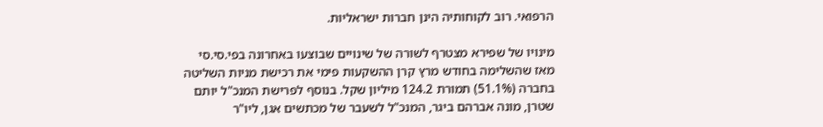הרפואי. רוב לקוחותיה הינן חברות ישראליות.

מינויו של שפירא מצטרף לשורה של שינויים שבוצעו באחרונה בפי.סי.סי מאז שהשלימה בחודש מרץ קרן ההשקעות פימי את רכישת מניות השליטה בחברה (51.1%) תמורת 124.2 מיליון שקל. בנוסף לפרישת המנכ"ל יותם שטרן, מונה אברהם ביגר, המנכ"ל לשעבר של מכתשים אגן, ליו"ר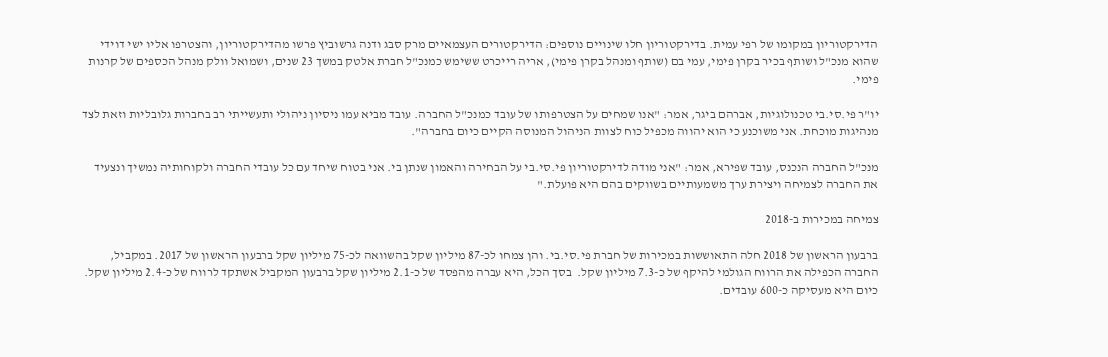הדירקטוריון במקומו של רפי עמית. בדירקטוריון חלו שינויים נוספים: הדירקטורים העצמאיים מרק סבג ודנה גרשוביץ פרשו מהדירקטוריון, והצטרפו אליו ישי דוידי שהוא מנכ"ל ושותף בכיר בקרן פימי, עמי בם (שותף ומנהל בקרן פימי), אריה רייכרט ששימש כמנכ"ל חברת אלטק במשך 23 שנים, ושמואל וולק מנהל הכספים של קרנות פימי.

יו"ר פי.סי.בי טכנולוגיות, אברהם ביגר, אמר: "אנו שמחים על הצטרפותו של עובד כמנכ"ל החברה. עובד מביא עמו ניסיון ניהולי ותעשייתי רב בחברות גלובליות וזאת לצד מנהיגות מוכחת. אני משוכנע כי הוא יהווה מכפיל כוח לצוות הניהול המנוסה הקיים כיום בחברה".

מנכ"ל החברה הנכנס, עובד שפירא, אמר: "אני מודה לדירקטוריון פי.סי.בי על הבחירה והאמון שנתן בי. אני בטוח שיחד עם כל עובדי החברה ולקוחותיה נמשיך ונצעיד את החברה לצמיחה ויצירת ערך משמעותיים בשווקים בהם היא פועלת."

צמיחה במכירות ב-2018

ברבעון הראשון של 2018 חלה התאוששות במכירות של חברת פי.סי.בי. והן צמחו לכ-87 מיליון שקל בהשוואה לכ-75 מיליון שקל ברבעון הראשון של 2017. במקביל, החברה הכפילה את הרווח הגולמי להיקף של כ-7.3 מיליון שקל.  בסך הכל, היא עברה מהפסד של כ-2.1 מיליון שקל ברבעון המקביל אשתקד לרווח של כ-2.4 מיליון שקל. כיום היא מעסיקה כ-600 עובדים.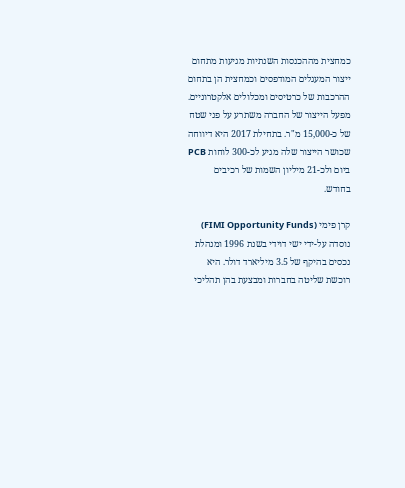כמחצית מההכנסות השנתיות מגיעות מתחום ייצור המעגלים המודפסים וכמחצית הן בתחום ההרכבות של כרטיסים ומכלולים אלקטרוניים. מפעל הייצור של החברה משתרע על פני שטח של כ-15,000 מ"ר. בתחילת 2017 היא דיווחה שכושר הייצור שלה מגיע לכ-300 לוחות PCB ביום ולכ-21 מיליון השמות של רכיבים בחודש.

קרן פימי (FIMI Opportunity Funds) נוסדה על-ידי ישי דוידי בשנת 1996 ומנהלת נכסים בהיקף של 3.5 מיליארד דולר. היא רוכשת שליטה בחברות ומבצעת בהן תהליכי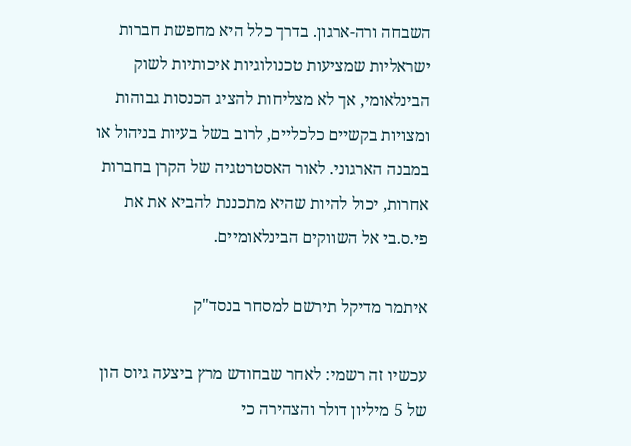השבחה ורה-ארגון. בדרך כלל היא מחפשת חברות ישראליות שמציעות טכנולוגיות איכותיות לשוק הבינלאומי, אך לא מצליחות להציג הכנסות גבוהות ומצויות בקשיים כלכליים, לרוב בשל בעיות בניהול או במבנה הארגוני. לאור האסטרטגיה של הקרן בחברות אחרות, יכול להיות שהיא מתכננת להביא את את פי.ס.בי אל השווקים הבינלאומיים.

איתמר מדיקל תירשם למסחר בנסד"ק

עכשיו זה רשמי: לאחר שבחודש מרץ ביצעה גיוס הון של 5 מיליון דולר והצהירה כי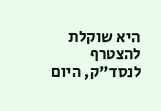היא שוקלת להצטרף לנסד"ק, היום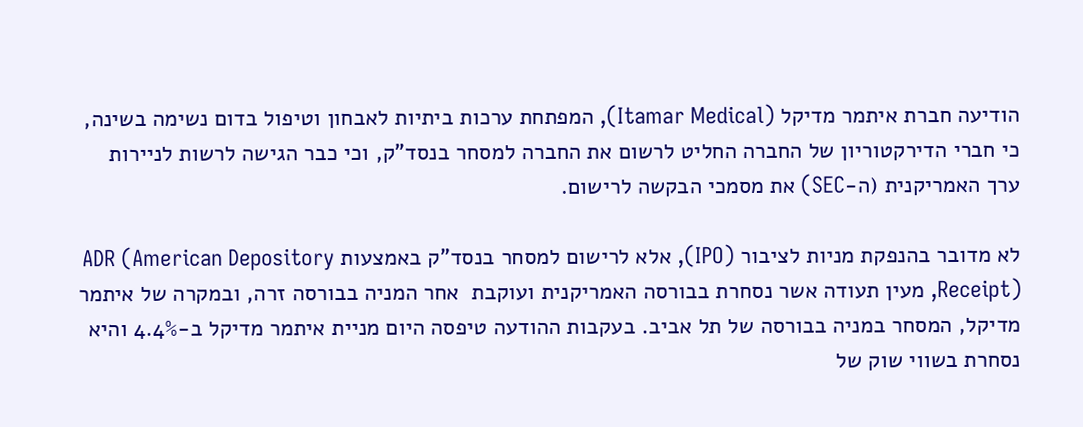הודיעה חברת איתמר מדיקל (Itamar Medical), המפתחת ערכות ביתיות לאבחון וטיפול בדום נשימה בשינה, כי חברי הדירקטוריון של החברה החליט לרשום את החברה למסחר בנסד"ק, וכי כבר הגישה לרשות לניירות ערך האמריקנית (ה-SEC) את מסמכי הבקשה לרישום.

לא מדובר בהנפקת מניות לציבור (IPO), אלא לרישום למסחר בנסד"ק באמצעות ADR (American Depository Receipt), מעין תעודה אשר נסחרת בבורסה האמריקנית ועוקבת  אחר המניה בבורסה זרה, ובמקרה של איתמר מדיקל, המסחר במניה בבורסה של תל אביב. בעקבות ההודעה טיפסה היום מניית איתמר מדיקל ב-4.4% והיא נסחרת בשווי שוק של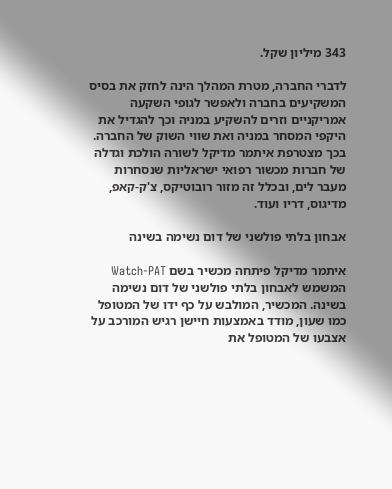343 מיליון שקל.

לדברי החברה, מטרת המהלך הינה לחזק את בסיס המשקיעים בחברה ולאפשר לגופי השקעה אמריקניים וזרים להשקיע במניה וכך להגדיל את היקפי המסחר במניה ואת שווי השוק של החברה. בכך מצטרפת איתמר מדיקל לשורה הולכת וגדלה של חברות מכשור רפואי ישראליות שנסחרות מעבר לים, ובכלל זה מזור רובוטיקס, צ'ק-קאפ, מדיגוס, דריו ועוד.

אבחון בלתי פולשני של דום נשימה בשינה

איתמר מדיקל פיתחה מכשיר בשם Watch-PAT המשמש לאבחון בלתי פולשני של דום נשימה בשינה. המכשיר, המולבש על כף ידו של המטופל כמו שעון, מודד באמצעות חיישן רגיש המורכב על אצבעו של המטופל את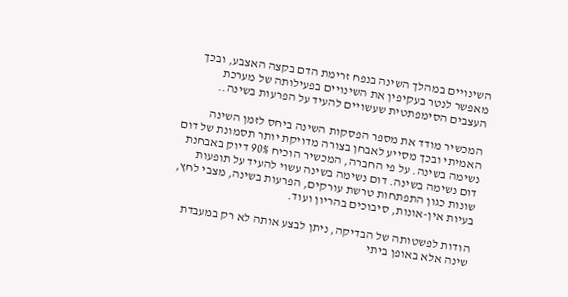השינויים במהלך השינה בנפח זרימת הדם בקצה האצבע, ובכך מאפשר לנטר בעקיפין את השינויים בפעילותה של מערכת העצבים הסימפתטית שעשויים להעיד על הפרעות בשינה..

המכשיר מודד את מספר הפסקות השינה ביחס לזמן השינה האמיתי ובכך מסייע לאבחן בצורה מדויקת יותר תסמונת של דום נשימה בשינה. על פי החברה, המכשיר הוכיח 90% דיוק באבחנת דום נשימה בשינה. דום נשימה בשינה עשוי להעיד על תופעות שונות כגון התפתחות טרשת עורקים, הפרעות בשינה, מצבי לחץ, בעיות אין-אונות, סיבוכים בהריון ועוד.

הודות לפשטותה של הבדיקה, ניתן לבצע אותה לא רק במעבדת שינה אלא באופן ביתי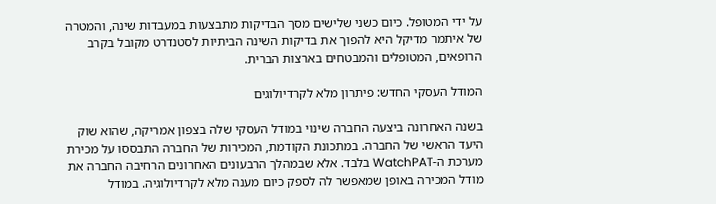על ידי המטופל. כיום כשני שלישים מסך הבדיקות מתבצעות במעבדות שינה, והמטרה של איתמר מדיקל היא להפוך את בדיקות השינה הביתיות לסטנדרט מקובל בקרב הרופאים, המטופלים והמבטחים בארצות הברית.

המודל העסקי החדש: פיתרון מלא לקרדיולוגים

בשנה האחרונה ביצעה החברה שינוי במודל העסקי שלה בצפון אמריקה, שהוא שוק היעד הראשי של החברה. במתכונת הקודמת, המכירות של החברה התבססו על מכירת מערכת ה-WatchPAT בלבד. אלא שבמהלך הרבעונים האחרונים הרחיבה החברה את מודל המכירה באופן שמאפשר לה לספק כיום מענה מלא לקרדיולוגיה. במודל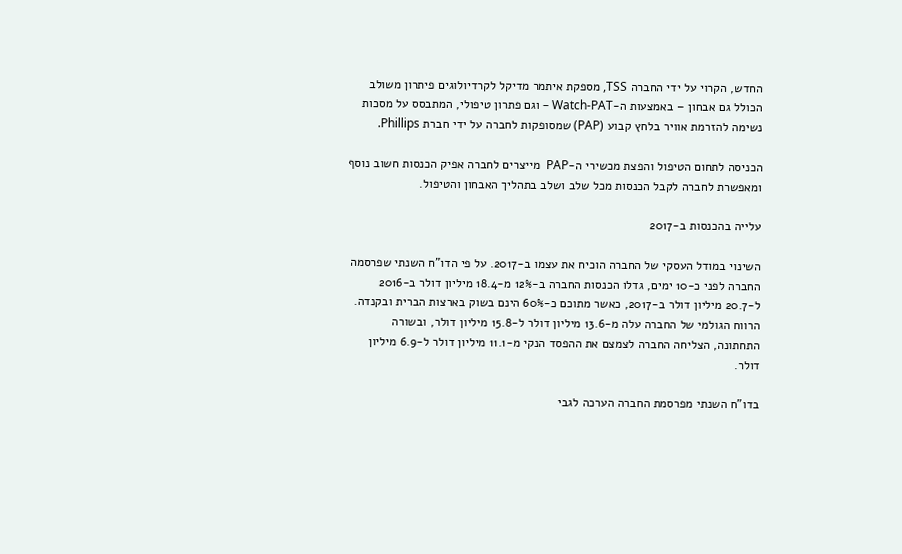החדש, הקרוי על ידי החברה TSS, מספקת איתמר מדיקל לקרדיולוגים פיתרון משולב הכולל גם אבחון – באמצעות ה-Watch-PAT – וגם פתרון טיפולי, המתבסס על מסכות נשימה להזרמת אוויר בלחץ קבוע (PAP) שמסופקות לחברה על ידי חברת Phillips.

הכניסה לתחום הטיפול והפצת מכשירי ה-PAP  מייצרים לחברה אפיק הכנסות חשוב נוסף ומאפשרת לחברה לקבל הכנסות מכל שלב ושלב בתהליך האבחון והטיפול.

עלייה בהכנסות ב-2017

השינוי במודל העסקי של החברה הוכיח את עצמו ב-2017. על פי הדו"ח השנתי שפרסמה החברה לפני כ-10 ימים, גדלו הכנסות החברה ב-12% מ-18.4 מיליון דולר ב-2016 ל-20.7 מיליון דולר ב-2017, כאשר מתוכם כ-60% הינם בשוק בארצות הברית ובקנדה. הרווח הגולמי של החברה עלה מ-13.6 מיליון דולר ל-15.8 מיליון דולר, ובשורה התחתונה, הצליחה החברה לצמצם את ההפסד הנקי מ-11.1 מיליון דולר ל-6.9 מיליון דולר.

בדו"ח השנתי מפרסמת החברה הערכה לגבי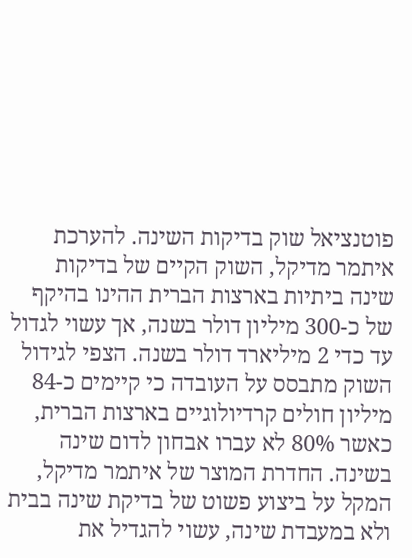פוטנציאל שוק בדיקות השינה. להערכת איתמר מדיקל, השוק הקיים של בדיקות שינה ביתיות בארצות הברית ההינו בהיקף של כ-300 מיליון דולר בשנה, אך עשוי לגדול עד כדי 2 מיליארד דולר בשנה. הצפי לגידול השוק מתבסס על העובדה כי קיימים כ-84 מיליון חולים קרדיולוגיים בארצות הברית, כאשר 80% לא עברו אבחון לדום שינה בשינה. החדרת המוצר של איתמר מדיקל, המקל על ביצוע פשוט של בדיקת שינה בבית ולא במעבדת שינה, עשוי להגדיל את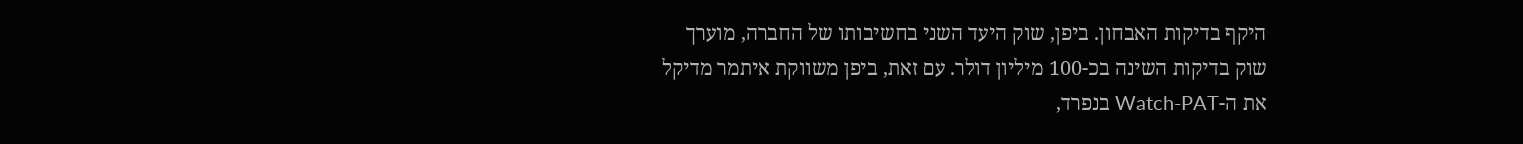היקף בדיקות האבחון. ביפן, שוק היעד השני בחשיבותו של החברה, מוערך שוק בדיקות השינה בכ-100 מיליון דולר. עם זאת, ביפן משווקת איתמר מדיקל את ה-Watch-PAT בנפרד,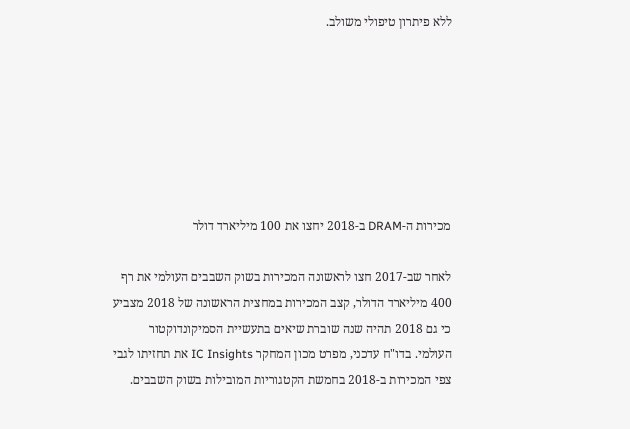ללא פיתרון טיפולי משולב.







מכירות ה-DRAM ב-2018 יחצו את 100 מיליארד דולר

לאחר שב-2017 חצו לראשונה המכירות בשוק השבבים העולמי את רף 400 מיליארד הדולר, קצב המכירות במחצית הראשונה של 2018 מצביע כי גם 2018 תהיה שנה שוברת שיאים בתעשיית הסמיקונדוקטור העולמי. בדו"ח עדכני, מפרט מכון המחקר IC Insights את תחזיתו לגבי צפי המכירות ב-2018 בחמשת הקטגוריות המובילות בשוק השבבים.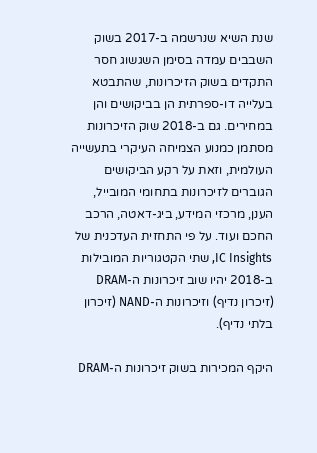שנת השיא שנרשמה ב-2017 בשוק השבבים עמדה בסימן השגשוג חסר התקדים בשוק הזיכרונות, שהתבטא בעלייה דו-ספרתית הן בביקושים והן במחירים. גם ב-2018 שוק הזיכרונות מסתמן כמנוע הצמיחה העיקרי בתעשייה העולמית, וזאת על רקע הביקושים הגוברים לזיכרונות בתחומי המובייל, הענן, מרכזי המידע, ביג-דאטה, הרכב החכם ועוד. על פי התחזית העדכנית של IC Insights, שתי הקטגוריות המובילות ב-2018 יהיו שוב זיכרונות ה-DRAM (זיכרון נדיף) וזיכרונות ה-NAND (זיכרון בלתי נדיף).

היקף המכירות בשוק זיכרונות ה-DRAM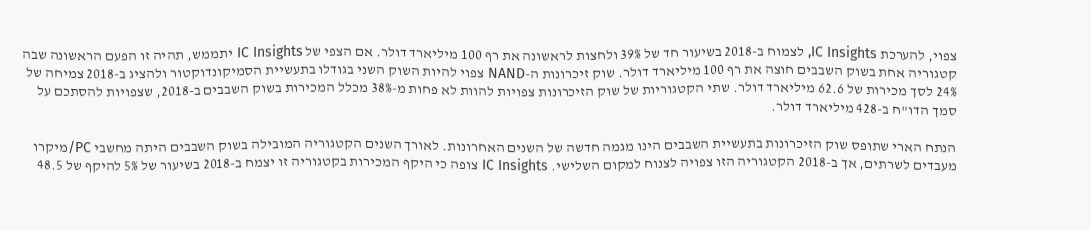צפוי, להערכת IC Insights, לצמוח ב-2018 בשיעור חד של 39% ולחצות לראשונה את רף 100 מיליארד דולר. אם הצפי של IC Insights יתממש, תהיה זו הפעם הראשונה שבה קטגוריה אחת בשוק השבבים חוצה את רף 100 מיליארד דולר. שוק זיכרונות ה-NAND צפוי להיות השוק השני בגודלו בתעשיית הסמיקונדוקטור ולהציג ב-2018 צמיחה של 24% לסך מכירות של 62.6 מיליארד דולר. שתי הקטגוריות של שוק הזיכרונות צפויות להוות לא פחות מ-38% מכלל המכירות בשוק השבבים ב-2018, שצפויות להסתכם על סמך הדו"ח ב-428 מיליארד דולר.

הנתח הארי שתופס שוק הזיכרונות בתעשיית השבבים הינו מגמה חדשה של השנים האחרונות. לאורך השנים הקטגוריה המובילה בשוק השבבים היתה מחשבי PC/מיקרו מעבדים לשרתים, אך ב-2018 הקטגוריה הזו צפויה לצנוח למקום השלישי. IC Insights צופה כי היקף המכירות בקטגוריה זו יצמח ב-2018 בשיעור של 5% להיקף של 48.5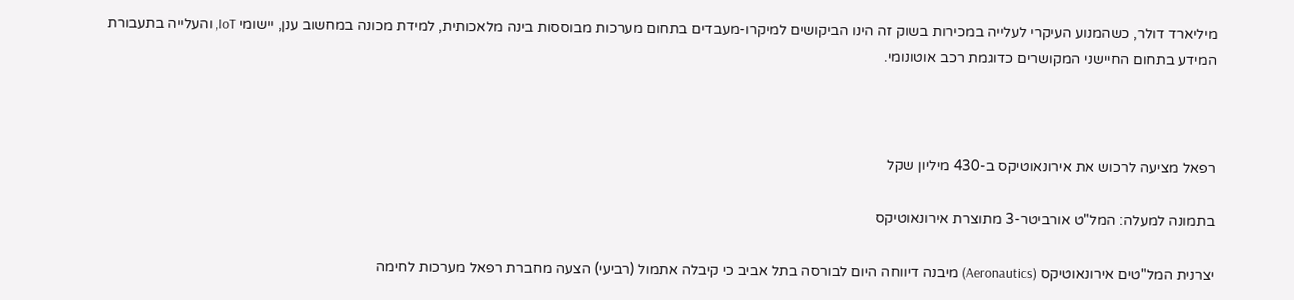מיליארד דולר, כשהמנוע העיקרי לעלייה במכירות בשוק זה הינו הביקושים למיקרו-מעבדים בתחום מערכות מבוססות בינה מלאכותית, למידת מכונה במחשוב ענן, יישומי IoT, והעלייה בתעבורת המידע בתחום החיישני המקושרים כדוגמת רכב אוטונומי.



רפאל מציעה לרכוש את אירונאוטיקס ב-430 מיליון שקל

בתמונה למעלה: המל"ט אורביטר-3 מתוצרת אירונאוטיקס

יצרנית המל"טים אירונאוטיקס (Aeronautics) מיבנה דיווחה היום לבורסה בתל אביב כי קיבלה אתמול (רביעי) הצעה מחברת רפאל מערכות לחימה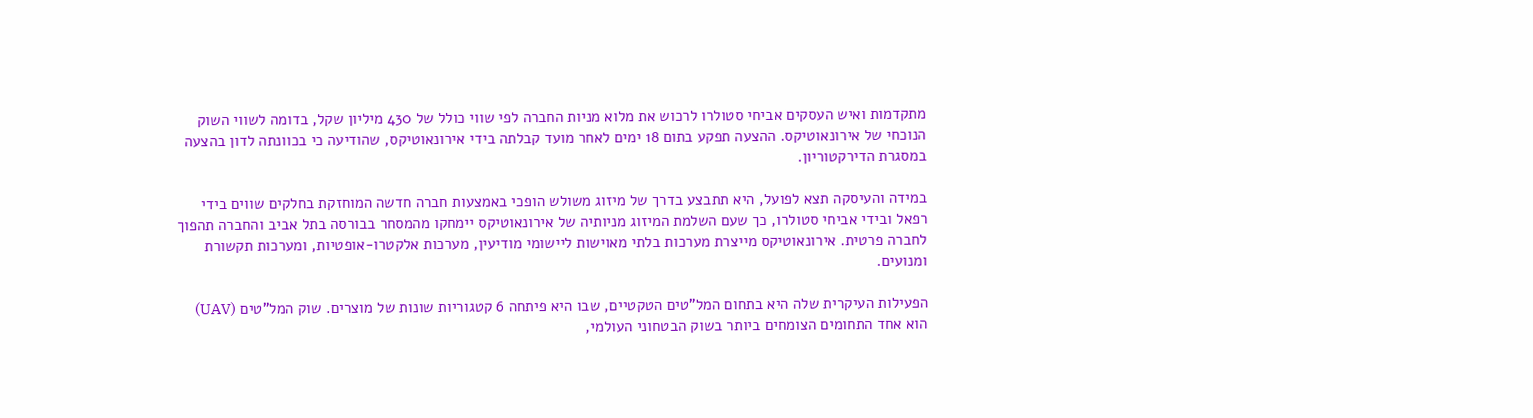מתקדמות ואיש העסקים אביחי סטולרו לרכוש את מלוא מניות החברה לפי שווי כולל של 430 מיליון שקל, בדומה לשווי השוק הנוכחי של אירונאוטיקס. ההצעה תפקע בתום 18 ימים לאחר מועד קבלתה בידי אירונאוטיקס, שהודיעה כי בכוונתה לדון בהצעה במסגרת הדירקטוריון.

במידה והעיסקה תצא לפועל, היא תתבצע בדרך של מיזוג משולש הופכי באמצעות חברה חדשה המוחזקת בחלקים שווים בידי רפאל ובידי אביחי סטולרו, כך שעם השלמת המיזוג מניותיה של אירונאוטיקס יימחקו מהמסחר בבורסה בתל אביב והחברה תהפוך לחברה פרטית. אירונאוטיקס מייצרת מערכות בלתי מאוישות ליישומי מודיעין, מערכות אלקטרו-אופטיות, ומערכות תקשורת ומנועים.

הפעילות העיקרית שלה היא בתחום המל"טים הטקטיים, שבו היא פיתחה 6 קטגוריות שונות של מוצרים. שוק המל"טים (UAV) הוא אחד התחומים הצומחים ביותר בשוק הבטחוני העולמי,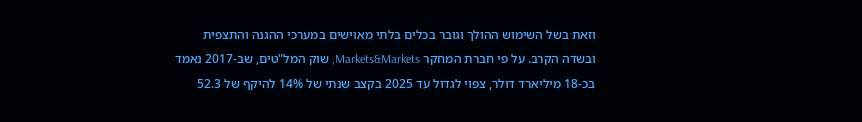וזאת בשל השימוש ההולך וגובר בכלים בלתי מאוישים במערכי ההגנה והתצפית ובשדה הקרב. על פי חברת המחקר Markets&Markets, שוק המל"טים, שב-2017 נאמד בכ-18 מיליארד דולר, צפוי לגדול עד 2025 בקצב שנתי של 14% להיקף של 52.3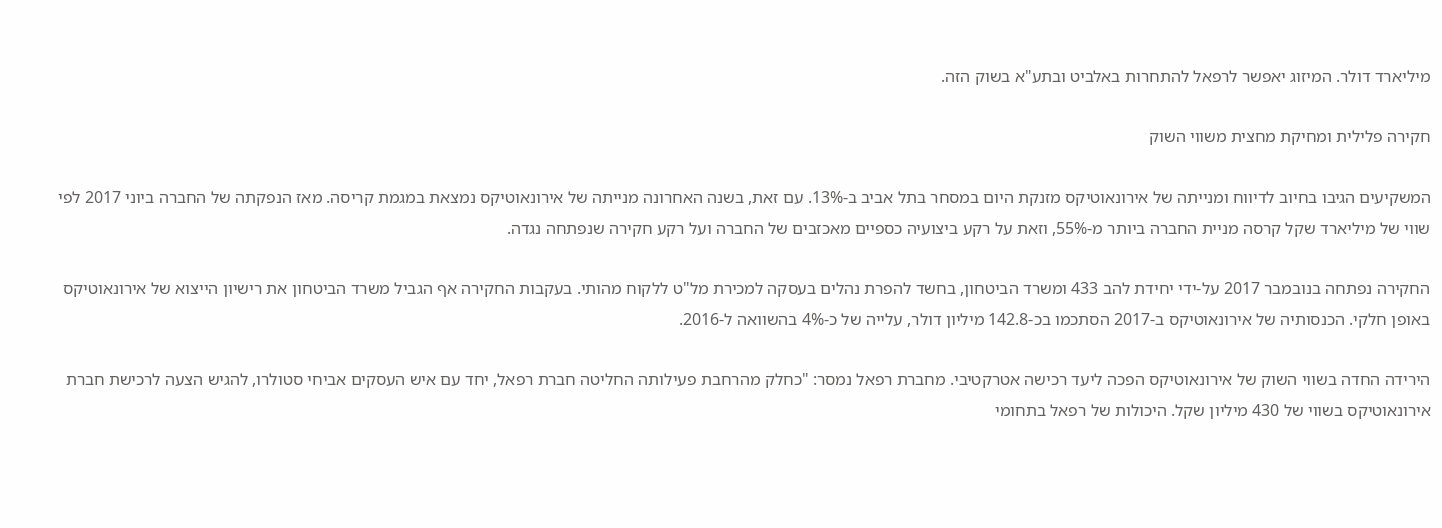מיליארד דולר. המיזוג יאפשר לרפאל להתחרות באלביט ובתע"א בשוק הזה.

חקירה פלילית ומחיקת מחצית משווי השוק

המשקיעים הגיבו בחיוב לדיווח ומנייתה של אירונאוטיקס מזנקת היום במסחר בתל אביב ב-13%. עם זאת, בשנה האחרונה מנייתה של אירונאוטיקס נמצאת במגמת קריסה. מאז הנפקתה של החברה ביוני 2017 לפי שווי של מיליארד שקל קרסה מניית החברה ביותר מ-55%, וזאת על רקע ביצועיה כספיים מאכזבים של החברה ועל רקע חקירה שנפתחה נגדה.

החקירה נפתחה בנובמבר 2017 על-ידי יחידת להב 433 ומשרד הביטחון, בחשד להפרת נהלים בעסקה למכירת מל"ט ללקוח מהותי. בעקבות החקירה אף הגביל משרד הביטחון את רישיון הייצוא של אירונאוטיקס באופן חלקי. הכנסותיה של אירונאוטיקס ב-2017 הסתכמו בכ-142.8 מיליון דולר, עלייה של כ-4% בהשוואה ל-2016.

הירידה החדה בשווי השוק של אירונאוטיקס הפכה ליעד רכישה אטרקטיבי. מחברת רפאל נמסר: "כחלק מהרחבת פעילותה החליטה חברת רפאל, יחד עם איש העסקים אביחי סטולרו, להגיש הצעה לרכישת חברת אירונאוטיקס בשווי של 430 מיליון שקל. היכולות של רפאל בתחומי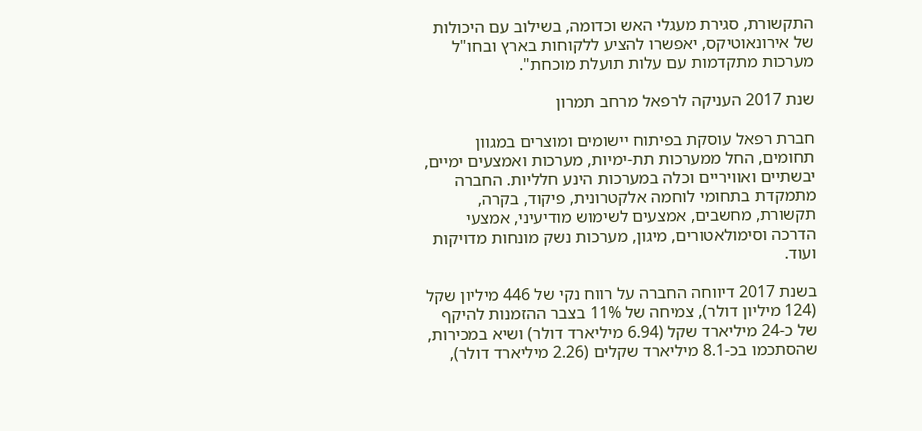התקשורת, סגירת מעגלי האש וכדומה, בשילוב עם היכולות של אירונאוטיקס, יאפשרו להציע ללקוחות בארץ ובחו"ל מערכות מתקדמות עם עלות תועלת מוכחת".

שנת 2017 העניקה לרפאל מרחב תמרון

חברת רפאל עוסקת בפיתוח יישומים ומוצרים במגוון תחומים, החל ממערכות תת-ימיות, מערכות ואמצעים ימיים, יבשתיים ואוויריים וכלה במערכות הינע חלליות. החברה מתמקדת בתחומי לוחמה אלקטרונית, פיקוד, בקרה, תקשורת, מחשבים, אמצעים לשימוש מודיעיני, אמצעי הדרכה וסימולאטורים, מיגון, מערכות נשק מונחות מדויקות ועוד.

בשנת 2017 דיווחה החברה על רווח נקי של 446 מיליון שקל (124 מיליון דולר), צמיחה של 11% בצבר ההזמנות להיקף של כ-24 מיליארד שקל (6.94 מיליארד דולר) ושיא במכירות, שהסתכמו בכ-8.1 מיליארד שקלים (2.26 מיליארד דולר),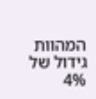המהוות גידול של 4%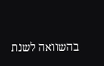בהשוואה לשנת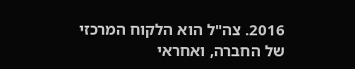2016. צה"ל הוא הלקוח המרכזי של החברה, ואחראי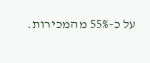על כ-55% מהמכירות.